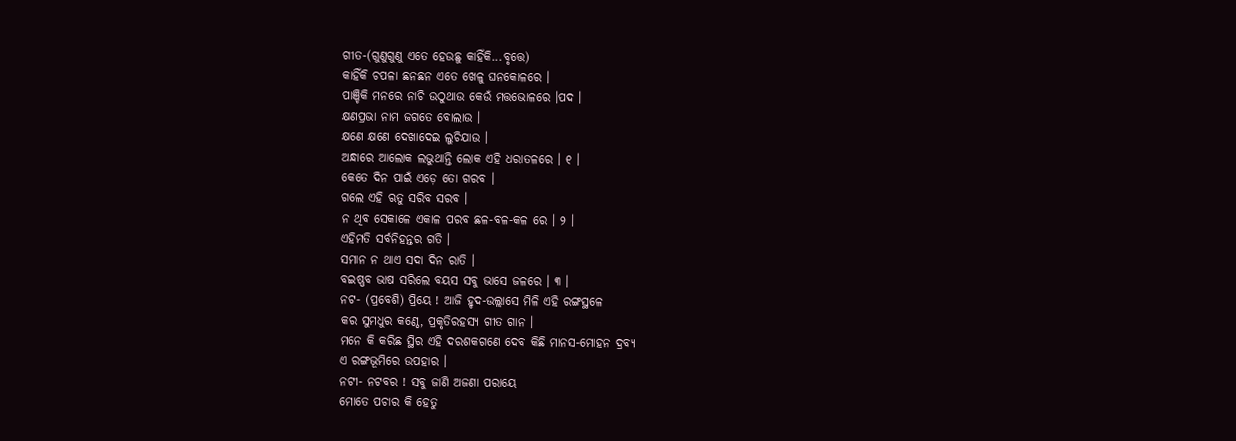ଗୀତ-(ଗୁଣୁଗୁଣୁ ଏତେ ହେଉଛୁ କାହିଁକି...ବୃତ୍ତେ)
କାହିଁକି ଚପଳା ଛନଛନ ଏତେ ଖେଳୁ ଘନକୋଳରେ ।
ପାଞ୍ଚିକି ମନରେ ନାଚି ଉଠୁଥାଉ କେଉଁ ମତ୍ତଭୋଳରେ ।ପଦ ।
କ୍ଷଣପ୍ରଭା ନାମ ଜଗତେ ବୋଲାଉ ।
କ୍ଷଣେ କ୍ଷଣେ ଦେଖାଦେଇ ଲୁଚିଯାଉ ।
ଅନ୍ଧାରେ ଆଲୋକ ଲଭୁଥାନ୍ତି ଲୋକ ଏହି ଧରାତଳରେ । ୧ ।
କେତେ ଦିନ ପାଇଁ ଏଡ଼େ ତୋ ଗରବ ।
ଗଲେ ଏହି ଋତୁ ସରିବ ସରବ ।
ନ ଥିବ ସେକାଳେ ଏକାଳ ପରବ ଛଳ-ବଳ-କଳ ରେ । ୨ ।
ଏହିମତି ସର୍ବନିହନ୍ତର ଗତି ।
ସମାନ ନ ଥାଏ ସଦା ଦିନ ରାତି ।
ବଇଷ୍ଣବ ଭାଷ ସରିଲେ ବୟସ ସବୁ ଭାସେ ଜଳରେ । ୩ ।
ନଟ- (ପ୍ରବେଶି) ପ୍ରିୟେ ! ଆଜି ହୃଦ-ଉଲ୍ଲାସେ ମିଳି ଏହି ରଙ୍ଗସ୍ଥଳେ
କର ସୁମଧୁର କଣ୍ଠେ, ପ୍ରକୃତିରହସ୍ୟ ଗୀତ ଗାନ ।
ମନେ କି କରିଛ ସ୍ଥିର ଏହି ଦରଶକଗଣେ ଦେବ କିଛି ମାନସ-ମୋହନ ଦ୍ରବ୍ୟ
ଏ ରଙ୍ଗଭୂମିରେ ଉପହାର ।
ନଟୀ- ନଟବର ! ସବୁ ଜାଣି ଅଜଣା ପରାୟେ
ମୋତେ ପଚାର କି ହେତୁ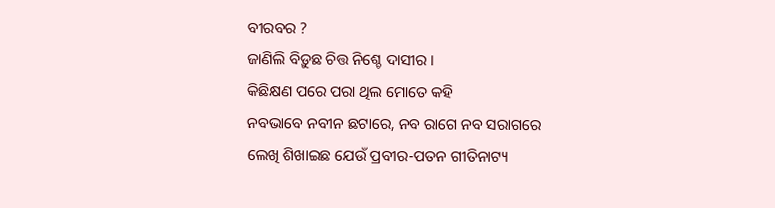ବୀରବର ?
ଜାଣିଲି ବିଡ଼ୁଛ ଚିତ୍ତ ନିଶ୍ଚେ ଦାସୀର ।
କିଛିକ୍ଷଣ ପରେ ପରା ଥିଲ ମୋତେ କହି
ନବଭାବେ ନବୀନ ଛଟାରେ, ନବ ରାଗେ ନବ ସରାଗରେ
ଲେଖି ଶିଖାଇଛ ଯେଉଁ ପ୍ରବୀର-ପତନ ଗୀତିନାଟ୍ୟ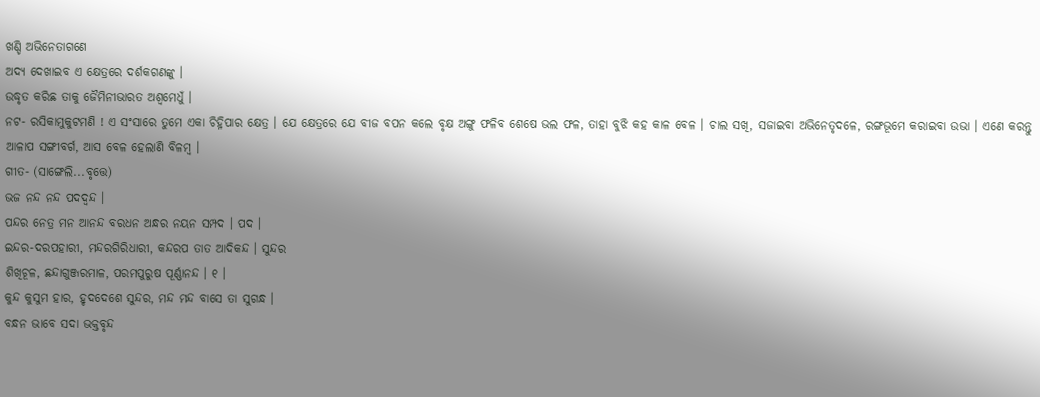ଖଣ୍ଡି ଅଭିନେତାଗଣେ
ଅଦ୍ୟ ଦେଖାଇବ ଏ କ୍ଷେତ୍ରରେ ଦର୍ଶକଗଣଙ୍କୁ ।
ଉଦ୍ଧୃତ କରିଛ ତାକୁ ଜୈମିନୀଭାରତ ଅଶ୍ୱମେଧୁଁ ।
ନଟ- ରସିକାମୁକୁଟମଣି ! ଏ ସଂସାରେ ତୁମେ ଏକା ଚିହ୍ନିପାର କ୍ଷେତ୍ର । ଯେ କ୍ଷେତ୍ରରେ ଯେ ବୀଜ ବପନ କଲେ ବୃକ୍ଷ ଅଙ୍ଗୁ ଫଳିବ ଶେଷେ ଭଲ ଫଳ, ତାହା ବୁଝି କହ କାଳ ବେଳ । ଚାଲ ସଖି, ସଜାଇବା ଅଭିନେତୃଦଳେ, ରଙ୍ଗଭୂମେ କରାଇବା ଉଭା । ଏଣେ କରନ୍ତୁ ଆଳାପ ସଙ୍ଗୀବର୍ଗ, ଆସ ବେଳ ହେଲାଣି ବିଳମ୍ବ ।
ଗୀତ- (ସାଙ୍ଗେଲି...ବୃତ୍ତେ)
ଭଜ ନନ୍ଦ ନନ୍ଦ ପଦଦ୍ୱନ୍ଦ ।
ପନ୍ଦର ନେତ୍ର ମନ ଆନନ୍ଦ ବରଧନ ଅନ୍ଧର ନୟନ ସମ୍ପଦ । ପଦ ।
ଇନ୍ଦର-ଦରପହାରୀ, ମନ୍ଦରଗିରିଧାରୀ, କନ୍ଦରପ ତାତ ଆଦିକନ୍ଦ । ସୁନ୍ଦର
ଶିଖିଚୂଳ, ଛନ୍ଦାଗୁଞ୍ଜରମାଳ, ପରମପୁରୁଷ ପୂର୍ଣ୍ଣାନନ୍ଦ । ୧ ।
କୁନ୍ଦ କୁସୁମ ହାର, ହୃଦଦେଶେ ସୁନ୍ଦର, ମନ୍ଦ ମନ୍ଦ ବାସେ ତା ସୁଗନ୍ଧ ।
ବନ୍ଧନ ଭାବେ ସଦା ଭକ୍ତବୃନ୍ଦ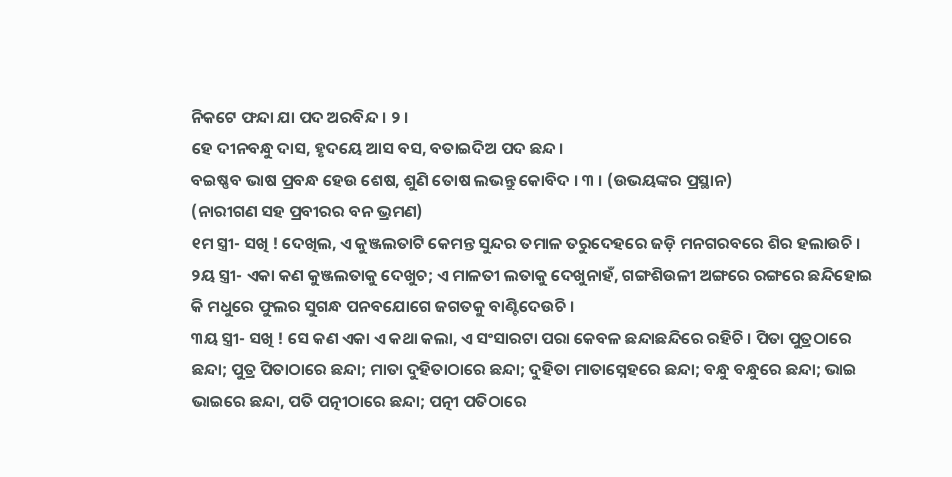ନିକଟେ ଫନ୍ଦା ଯା ପଦ ଅରବିନ୍ଦ । ୨ ।
ହେ ଦୀନବନ୍ଧୁ ଦାସ, ହୃଦୟେ ଆସ ବସ, ବତାଇଦିଅ ପଦ ଛନ୍ଦ ।
ବଇଷ୍ଣବ ଭାଷ ପ୍ରବନ୍ଧ ହେଉ ଶେଷ, ଶୁଣି ତୋଷ ଲଭନ୍ତୁ କୋବିଦ । ୩ । (ଉଭୟଙ୍କର ପ୍ରସ୍ଥାନ)
(ନାରୀଗଣ ସହ ପ୍ରବୀରର ବନ ଭ୍ରମଣ)
୧ମ ସ୍ତ୍ରୀ- ସଖି ! ଦେଖିଲ, ଏ କୁଞ୍ଜଲତାଟି କେମନ୍ତ ସୁନ୍ଦର ତମାଳ ତରୁଦେହରେ ଜଡ଼ି ମନଗରବରେ ଶିର ହଲାଉଚି ।
୨ୟ ସ୍ତ୍ରୀ- ଏକା କଣ କୁଞ୍ଜଲତାକୁ ଦେଖୁଚ; ଏ ମାଳତୀ ଲତାକୁ ଦେଖୁନାହଁ, ଗଙ୍ଗଶିଉଳୀ ଅଙ୍ଗରେ ରଙ୍ଗରେ ଛନ୍ଦିହୋଇ କି ମଧୁରେ ଫୁଲର ସୁଗନ୍ଧ ପନବଯୋଗେ ଜଗତକୁ ବାଣ୍ଟିଦେଉଚି ।
୩ୟ ସ୍ତ୍ରୀ- ସଖି ! ସେ କଣ ଏକା ଏ କଥା କଲା, ଏ ସଂସାରଟା ପରା କେବଳ ଛନ୍ଦାଛନ୍ଦିରେ ରହିଚି । ପିତା ପୁତ୍ରଠାରେ ଛନ୍ଦା; ପୁତ୍ର ପିତାଠାରେ ଛନ୍ଦା; ମାତା ଦୁହିତାଠାରେ ଛନ୍ଦା; ଦୁହିତା ମାତାସ୍ନେହରେ ଛନ୍ଦା; ବନ୍ଧୁ ବନ୍ଧୁରେ ଛନ୍ଦା; ଭାଇ ଭାଇରେ ଛନ୍ଦା, ପତି ପତ୍ନୀଠାରେ ଛନ୍ଦା; ପତ୍ନୀ ପତିଠାରେ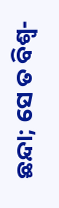ଛନ୍ଦା; ସେ ତ ବିଶ୍ୱ-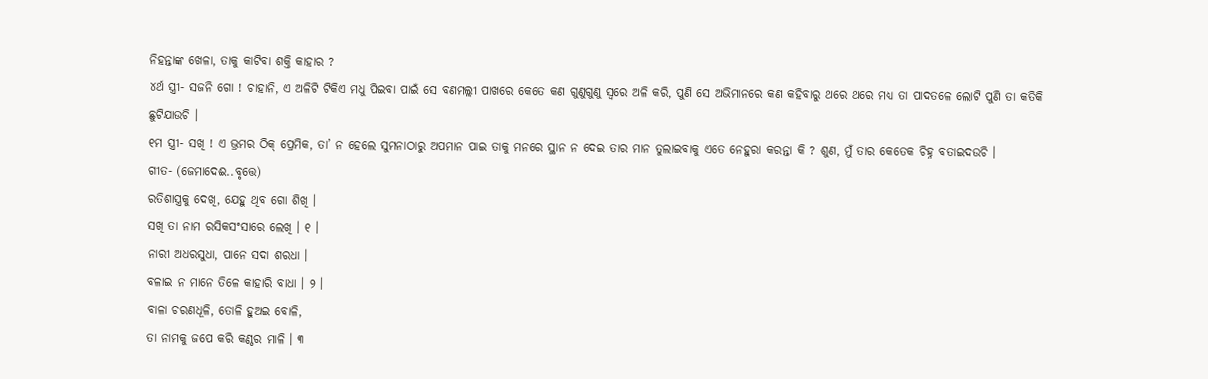ନିହନ୍ତାଙ୍କ ଖେଳା, ତାକୁ କାଟିବା ଶକ୍ତି କାହାର ?
୪ର୍ଥ ସ୍ତ୍ରୀ- ସଜନି ଗୋ ! ଚାହାନି, ଏ ଅଳିଟି ଟିକିଏ ମଧୁ ପିଇବା ପାଇଁ ସେ ବଣମଲ୍ଲୀ ପାଖରେ କେତେ କଣ ଗୁଣୁଗୁଣୁ ସ୍ୱରେ ଅଳି କରି, ପୁଣି ସେ ଅଭିମାନରେ କଣ କହିବାରୁ ଥରେ ଥରେ ମଧ୍ୟ ତା ପାଦତଳେ ଲୋଟି ପୁଣି ତା କତିକି ଛୁଟିଯାଉଚି ।
୧ମ ସ୍ତ୍ରୀ- ସଖି ! ଏ ଭ୍ରମର ଠିକ୍ ପ୍ରେମିକ, ତା’ ନ ହେଲେ ସୁମନାଠାରୁ ଅପମାନ ପାଇ ତାକୁ ମନରେ ସ୍ଥାନ ନ ଦେଇ ତାର ମାନ ତୁଲାଇବାକୁ ଏତେ ନେହୁରା କରନ୍ତା କି ? ଶୁଣ, ମୁଁ ତାର କେତେକ ଚିହ୍ନ ବତାଇଦଉଚି ।
ଗୀତ- (ଜେମାଦେଈ..ବୃତ୍ତେ)
ରତିଶାସ୍ତ୍ରକୁ ଦେଖି, ଯେହୁ ଥିବ ଗୋ ଶିଖି ।
ସଖି ତା ନାମ ରସିକସଂସାରେ ଲେଖି । ୧ ।
ନାରୀ ଅଧରସୁଧା, ପାନେ ସଦା ଶରଧା ।
ବଳାଇ ନ ମାନେ ତିଳେ କାହାରି ବାଧା । ୨ ।
ବାଳା ଚରଣଧୂଳି, ତୋଳି ହୁଅଇ ବୋଳି,
ତା ନାମକୁ ଜପେ କରି କଣ୍ଠର ମାଳି । ୩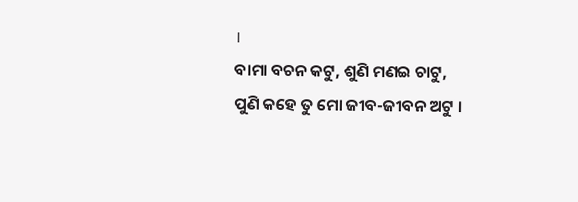।
ବାମା ବଚନ କଟୁ, ଶୁଣି ମଣଇ ଚାଟୁ,
ପୁଣି କହେ ତୁ ମୋ ଜୀବ-ଜୀବନ ଅଟୁ ।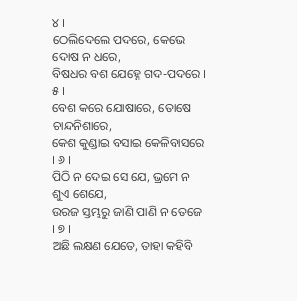୪ ।
ଠେଲିଦେଲେ ପଦରେ, କେଭେ ଦୋଷ ନ ଧରେ,
ବିଷଧର ବଶ ଯେହ୍ନେ ଗଦ-ପଦରେ । ୫ ।
ବେଶ କରେ ଯୋଷାରେ, ତୋଷେ ଚାନ୍ଦନିଶାରେ,
କେଶ କୁଣ୍ଡାଇ ବସାଇ କେଳିବାସରେ । ୬ ।
ପିଠି ନ ଦେଇ ସେ ଯେ, ଭ୍ରମେ ନ ଶୁଏ ଶେଯେ,
ଉରଜ ସ୍ତମ୍ଭରୁ ଜାଣି ପାଣି ନ ତେଜେ । ୭ ।
ଅଛି ଲକ୍ଷଣ ଯେତେ, ତାହା କହିବି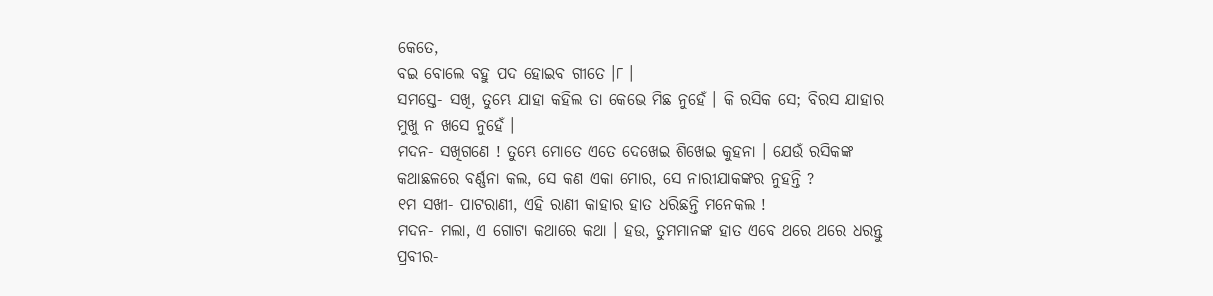କେତେ,
ବଇ ବୋଲେ ବହୁ ପଦ ହୋଇବ ଗୀତେ ।୮ ।
ସମସ୍ତେ- ସଖି, ତୁମ୍ଭେ ଯାହା କହିଲ ତା କେଭେ ମିଛ ନୁହେଁ । କି ରସିକ ସେ; ବିରସ ଯାହାର ମୁଖୁ ନ ଖସେ ନୁହେଁ ।
ମଦନ- ସଖିଗଣେ ! ତୁମ୍ଭେ ମୋତେ ଏତେ ଦେଖେଇ ଶିଖେଇ କୁହନା । ଯେଉଁ ରସିକଙ୍କ କଥାଛଳରେ ବର୍ଣ୍ଣନା କଲ, ସେ କଣ ଏକା ମୋର, ସେ ନାରୀଯାକଙ୍କର ନୁହନ୍ତି ?
୧ମ ସଖୀ- ପାଟରାଣୀ, ଏହି ରାଣୀ କାହାର ହାତ ଧରିଛନ୍ତି ମନେକଲ !
ମଦନ- ମଲା, ଏ ଗୋଟା କଥାରେ କଥା । ହଉ, ତୁମମାନଙ୍କ ହାତ ଏବେ ଥରେ ଥରେ ଧରନ୍ତୁ
ପ୍ରବୀର-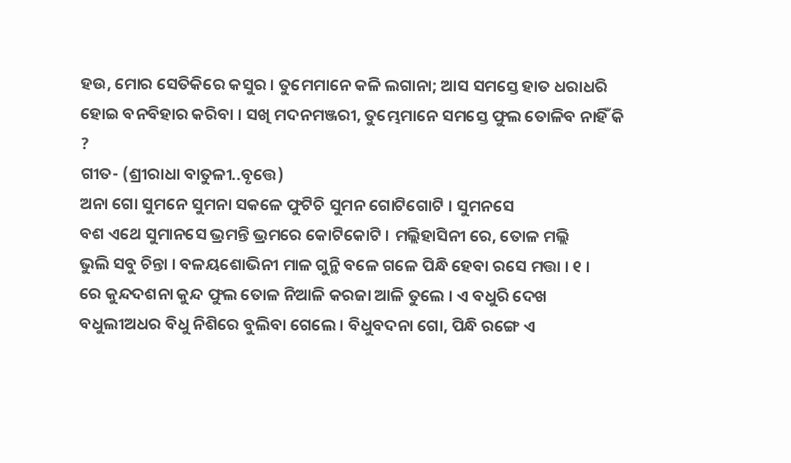ହଉ, ମୋର ସେତିକିରେ କସୁର । ତୁମେମାନେ କଳି ଲଗାନା; ଆସ ସମସ୍ତେ ହାତ ଧରାଧରି ହୋଇ ବନବିହାର କରିବା । ସଖି ମଦନମଞ୍ଜରୀ, ତୁମ୍ଭେମାନେ ସମସ୍ତେ ଫୁଲ ତୋଳିବ ନାହିଁ କି ?
ଗୀତ- (ଶ୍ରୀରାଧା ବାତୁଳୀ..ବୃତ୍ତେ)
ଅନା ଗୋ ସୁମନେ ସୁମନା ସକଳେ ଫୁଟିଚି ସୁମନ ଗୋଟିଗୋଟି । ସୁମନସେ
ବଶ ଏଥେ ସୁମାନସେ ଭ୍ରମନ୍ତି ଭ୍ରମରେ କୋଟିକୋଟି । ମଲ୍ଲିହାସିନୀ ରେ, ତୋଳ ମଲ୍ଲି
ଭୁଲି ସବୁ ଚିନ୍ତା । ବଳୟଶୋଭିନୀ ମାଳ ଗୁନ୍ଥି ବଳେ ଗଳେ ପିନ୍ଧି ହେବା ରସେ ମତ୍ତା । ୧ ।
ରେ କୁନ୍ଦଦଶନା କୁନ୍ଦ ଫୁଲ ତୋଳ ନିଆଳି କରଜା ଆଳି ତୁଲେ । ଏ ବଧୁରି ଦେଖ
ବଧୁଲୀଅଧର ବିଧୁ ନିଶିରେ ବୁଲିବା ଗେଲେ । ବିଧୁବଦନା ଗୋ, ପିନ୍ଧି ରଙ୍ଗେ ଏ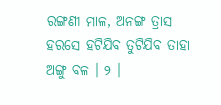ରଙ୍ଗଣୀ ମାଳ, ଅନଙ୍ଗ ତ୍ରାସ ହରସେ ହଟିଯିବ ତୁଟିଯିବ ତାହା ଅଙ୍ଗୁ ବଳ । ୨ ।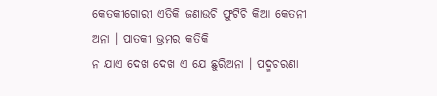କେତକୀଗୋରୀ ଏତିକି ଜଣାଉଚି ଫୁଟିଚି କିଆ କେତନୀ ଅନା । ପାତକୀ ଭ୍ରମର କତିକି
ନ ଯାଏ ଦେଖ ଦେଖ ଏ ଯେ ଛୁରିଅନା । ପଦ୍ମଚରଣା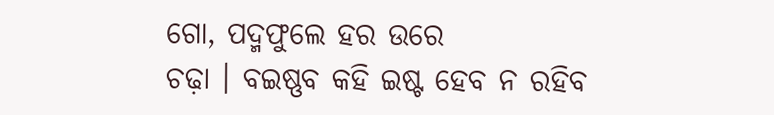ଗୋ, ପଦ୍ମଫୁଲେ ହର ଉରେ
ଚଢ଼ା । ବଇଷ୍ଣବ କହି ଇଷ୍ଟ ହେବ ନ ରହିବ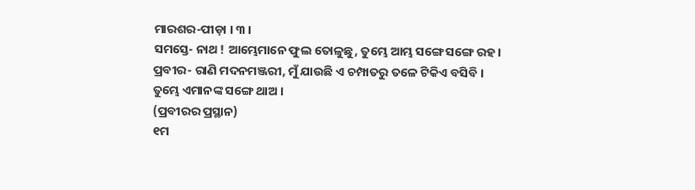ମାରଶର-ପୀଡ଼ା । ୩ ।
ସମସ୍ତେ- ନାଥ ! ଆମ୍ଭେମାନେ ଫୁଲ ତୋଳୁଛୁ, ତୁମ୍ଭେ ଆମ୍ଭ ସଙ୍ଗେ ସଙ୍ଗେ ରହ ।
ପ୍ରବୀର- ରାଣି ମଦନମଞ୍ଜରୀ, ମୁଁ ଯାଉଛି ଏ ଚମ୍ପାତରୁ ତଳେ ଟିକିଏ ବସିବି । ତୁମ୍ଭେ ଏମାନଙ୍କ ସଙ୍ଗେ ଥାଅ ।
(ପ୍ରବୀରର ପ୍ରସ୍ଥାନ)
୧ମ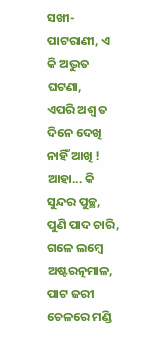ସଖୀ- ପାଟରାଣୀ, ଏ କି ଅଦ୍ଭୁତ ଘଟଣା,
ଏପରି ଅଶ୍ୱ ତ ଦିନେ ଦେଖି ନାହିଁ ଆଖି !
ଆହା... କି ସୁନ୍ଦର ପୁଚ୍ଛ, ପୁଣି ପାଦ ଚାରି,
ଗଳେ ଲମ୍ବେ ଅଷ୍ଟରତ୍ନମାଳ,
ପାଟ ଜରୀ ଚେଳରେ ମଣ୍ଡି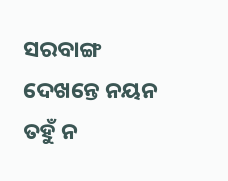ସରବାଙ୍ଗ
ଦେଖନ୍ତେ ନୟନ ତହୁଁ ନ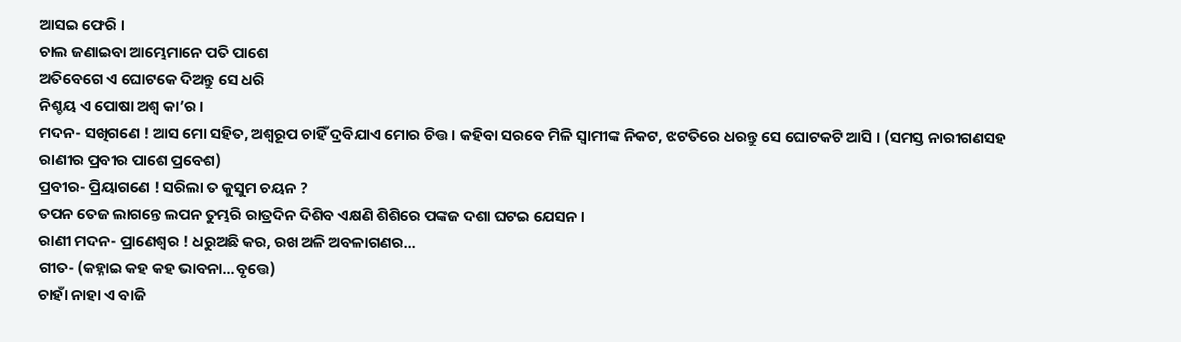ଆସଇ ଫେରି ।
ଚାଲ ଜଣାଇବା ଆମ୍ଭେମାନେ ପତି ପାଶେ
ଅତିବେଗେ ଏ ଘୋଟକେ ଦିଅନ୍ତୁ ସେ ଧରି
ନିଶ୍ଚୟ ଏ ପୋଷା ଅଶ୍ୱ କା’ର ।
ମଦନ- ସଖିଗଣେ ! ଆସ ମୋ ସହିତ, ଅଶ୍ୱରୂପ ଚାହିଁ ଦ୍ରବିଯାଏ ମୋର ଚିତ୍ତ । କହିବା ସରବେ ମିଳି ସ୍ୱାମୀଙ୍କ ନିକଟ, ଝଟତିରେ ଧରନ୍ତୁ ସେ ଘୋଟକଟି ଆସି । (ସମସ୍ତ ନାରୀଗଣସହ ରାଣୀର ପ୍ରବୀର ପାଶେ ପ୍ରବେଶ)
ପ୍ରବୀର- ପ୍ରିୟାଗଣେ ! ସରିଲା ତ କୁସୁମ ଚୟନ ?
ତପନ ତେଜ ଲାଗନ୍ତେ ଲପନ ତୁମ୍ଭରି ରାତ୍ରଦିନ ଦିଶିବ ଏକ୍ଷଣି ଶିଶିରେ ପଙ୍କଜ ଦଶା ଘଟଇ ଯେସନ ।
ରାଣୀ ମଦନ- ପ୍ରାଣେଶ୍ୱର ! ଧରୁଅଛି କର, ରଖ ଅଳି ଅବଳାଗଣର...
ଗୀତ- (କହ୍ନାଇ କହ କହ ଭାବନା...ବୃତ୍ତେ)
ଚାହାଁ ନାହା ଏ ବାଜି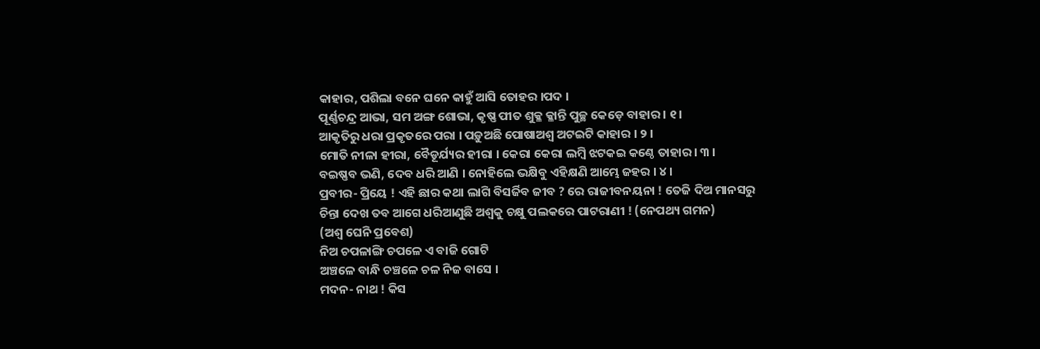କାହାର, ପଶିଲା ବନେ ଘନେ କାହୁଁ ଆସି ତୋହର ।ପଦ ।
ପୂର୍ଣ୍ଣଚନ୍ଦ୍ର ଆଭା, ସମ ଅଙ୍ଗ ଶୋଭା, କୃଷ୍ଣ ପୀତ ଶୁକ୍ଳ କ୍ଳାନ୍ତି ପୁଚ୍ଛ କେଡ଼େ ବାହାର । ୧ ।
ଆକୃତିରୁ ଧରା ପ୍ରକୃତରେ ପରା । ପଡ଼ୁଅଛି ପୋଷାଅଶ୍ୱ ଅଟଇଟି କାହାର । ୨ ।
ମୋତି ନୀଳା ହୀରା, ବୈଡୂର୍ଯ୍ୟର ହୀରା । କେରା କେରା ଲମ୍ବି ଝଟକଇ କଣ୍ଠେ ତାହାର । ୩ ।
ବଇଷ୍ଣବ ଭଣି, ଦେବ ଧରି ଆଣି । ନୋହିଲେ ଭକ୍ଷିବୁ ଏହିକ୍ଷଣି ଆମ୍ଭେ ଜହର । ୪ ।
ପ୍ରବୀର- ପ୍ରିୟେ ! ଏହି ଛାର କଥା ଲାଗି ବିସର୍ଜିବ ଜୀବ ? ରେ ରାଜୀବନୟନା ! ତେଜି ଦିଅ ମାନସରୁ ଚିନ୍ତା ଦେଖ ତବ ଆଗେ ଧରିଆଣୁଛି ଅଶ୍ୱକୁ ଚକ୍ଷୁ ପଲକରେ ପାଟରାଣୀ ! (ନେପଥ୍ୟ ଗମନ)
(ଅଶ୍ୱ ଘେନି ପ୍ରବେଶ)
ନିଅ ଚପଳାଙ୍ଗି ଚପଳେ ଏ ବାଜି ଗୋଟି
ଅଞ୍ଚଳେ ବାନ୍ଧି ଚଞ୍ଚଳେ ଚଳ ନିଜ ବାସେ ।
ମଦନ- ନାଥ ! କିସ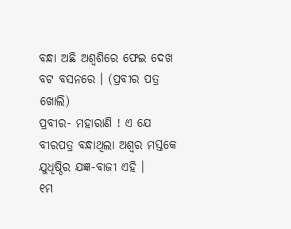ବନ୍ଧା ଅଛି ଅଶ୍ୱଶିରେ ଫେଇ ଦେଖ ବଟ ବସନରେ । (ପ୍ରବୀର ପତ୍ର ଖୋଲି)
ପ୍ରବୀର- ମହାରାଣି ! ଏ ଯେ ବୀରପତ୍ର ବନ୍ଧାଥିଲା ଅଶ୍ୱର ମସ୍ତକେ
ଯୁଧିଷ୍ଠିର ଯଜ୍ଞ-ବାଜୀ ଏହି ।
୧ମ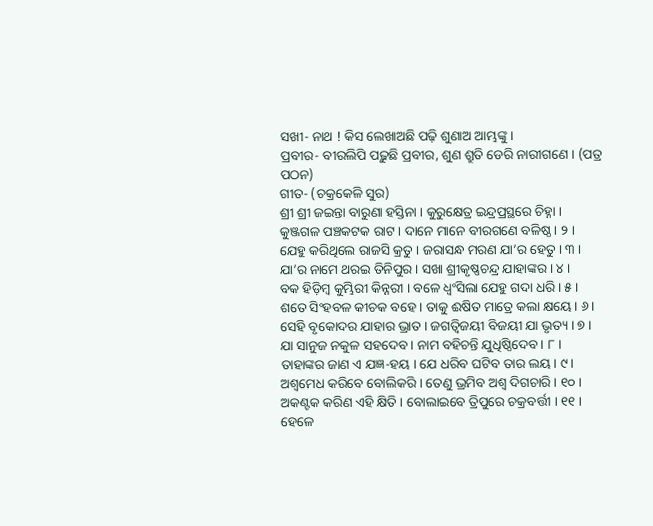ସଖୀ- ନାଥ ! କିସ ଲେଖାଅଛି ପଢ଼ି ଶୁଣାଅ ଆମ୍ଭଙ୍କୁ ।
ପ୍ରବୀର- ବୀରଲିପି ପଢ଼ୁଛି ପ୍ରବୀର, ଶୁଣ ଶ୍ରୁତି ଡେରି ନାରୀଗଣେ । (ପତ୍ର ପଠନ)
ଗୀତ- (ଚକ୍ରକେଳି ସୁର)
ଶ୍ରୀ ଶ୍ରୀ ଜଇନ୍ତା ବାରୁଣା ହସ୍ତିନା । କୁରୁକ୍ଷେତ୍ର ଇନ୍ଦ୍ରପ୍ରସ୍ଥରେ ଚିହ୍ନା ।
କୁଞ୍ଜଗଳ ପଞ୍ଚକଟକ ରାଟ । ଦାନେ ମାନେ ବୀରଗଣେ ବଳିଷ୍ଠ । ୨ ।
ଯେହୁ କରିଥିଲେ ରାଜସି କ୍ରତୁ । ଜରାସନ୍ଧ ମରଣ ଯା’ର ହେତୁ । ୩ ।
ଯା’ର ନାମେ ଥରଇ ତିନିପୁର । ସଖା ଶ୍ରୀକୃଷ୍ଣଚନ୍ଦ୍ର ଯାହାଙ୍କର । ୪ ।
ବକ ହିଡ଼ିମ୍ବ କୁମ୍ଭିରୀ କିନ୍ନରୀ । ବଳେ ଧ୍ୱଂସିଲା ଯେହୁ ଗଦା ଧରି । ୫ ।
ଶତେ ସିଂହବଳ କୀଚକ ବହେ । ତାକୁ ଈଷିତ ମାତ୍ରେ କଲା କ୍ଷୟେ । ୬ ।
ସେହି ବୃକୋଦର ଯାହାର ଭ୍ରାତ । ଜଗତ୍ବିଜୟୀ ବିଜୟୀ ଯା ଭୃତ୍ୟ । ୭ ।
ଯା ସାନୁଜ ନକୁଳ ସହଦେବ । ନାମ ବହିଚନ୍ତି ଯୁଧିଷ୍ଠିଦେବ । ୮ ।
ତାହାଙ୍କର ଜାଣ ଏ ଯଜ୍ଞ-ହୟ । ଯେ ଧରିବ ଘଟିବ ତାର ଲୟ । ୯ ।
ଅଶ୍ୱମେଧ କରିବେ ବୋଲିକରି । ତେଣୁ ଭ୍ରମିବ ଅଶ୍ୱ ଦିଗଚାରି । ୧୦ ।
ଅକଣ୍ଟକ କରିଣ ଏହି କ୍ଷିତି । ବୋଲାଇବେ ତ୍ରିପୁରେ ଚକ୍ରବର୍ତ୍ତୀ । ୧୧ ।
ହେଳେ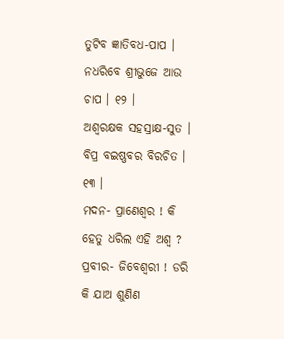ତୁଟିବ ଜ୍ଞାତିବଧ-ପାପ । ନଧରିବେ ଶ୍ରୀଭୁଜେ ଆଉ ଚାପ । ୧୨ ।
ଅଶ୍ୱରକ୍ଷକ ସହସ୍ରାକ୍ଷ-ସୁତ । ବିପ୍ର ବଇଷ୍ଣବର ବିରଚିତ । ୧୩ ।
ମଦନ- ପ୍ରାଣେଶ୍ୱର ! କି ହେତୁ ଧରିଲ ଏହି ଅଶ୍ୱ ?
ପ୍ରବୀର- ଜିବେଶ୍ୱରୀ ! ଡରି କି ଯାଅ ଶୁଣିଣ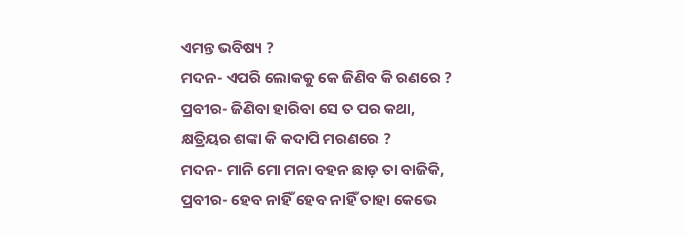ଏମନ୍ତ ଭବିଷ୍ୟ ?
ମଦନ- ଏପରି ଲୋକକୁ କେ ଜିଣିବ କି ରଣରେ ?
ପ୍ରବୀର- ଜିଣିବା ହାରିବା ସେ ତ ପର କଥା,
କ୍ଷତ୍ରିୟର ଶଙ୍କା କି କଦାପି ମରଣରେ ?
ମଦନ- ମାନି ମୋ ମନା ବହନ ଛାଡ଼ ତା ବାଜିକି,
ପ୍ରବୀର- ହେବ ନାହିଁ ହେବ ନାହିଁ ତାହା କେଭେ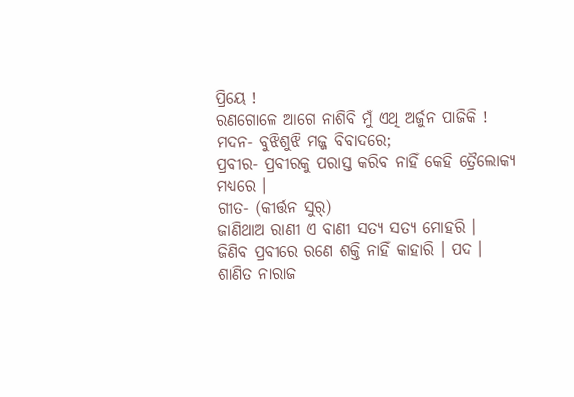ପ୍ରିୟେ !
ରଣଗୋଳେ ଆଗେ ନାଶିବି ମୁଁ ଏଥି ଅର୍ଜୁନ ପାଜିକି !
ମଦନ- ବୁଝିଶୁଝି ମଜ୍ଜ ବିବାଦରେ;
ପ୍ରବୀର- ପ୍ରବୀରକୁ ପରାସ୍ତ କରିବ ନାହିଁ କେହି ତ୍ରୈଲୋକ୍ୟ ମଧ୍ୟରେ ।
ଗୀତ- (କୀର୍ତ୍ତନ ସୁର୍)
ଜାଣିଥାଅ ରାଣୀ ଏ ବାଣୀ ସତ୍ୟ ସତ୍ୟ ମୋହରି ।
ଜିଣିବ ପ୍ରବୀରେ ରଣେ ଶକ୍ତି ନାହିଁ କାହାରି । ପଦ ।
ଶାଣିତ ନାରାଜ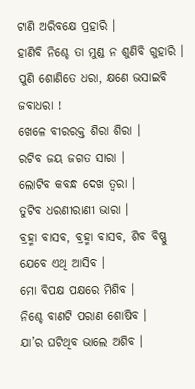ଟାଣି ଅରିବକ୍ଷେ ପ୍ରହାରି ।
ହାଣିବି ନିଶ୍ଚେ ତା ମୁଣ୍ଡ ନ ଶୁଣିବି ଗୁହାରି ।
ପୁଣି ଶୋଣିତେ ଧରା, କ୍ଷଣେ ଭସାଇବି ଜବାଧରା !
ଖେଳେ ବୀରରକ୍ତ ଶିରା ଶିରା ।
ରଟିବ ଜୟ ଜଗତ ସାରା ।
ଲୋଟିବ କବନ୍ଧ ଦେଖ ତ୍ୱରା ।
ତୁଟିବ ଧରଣୀରାଣୀ ଭାରା ।
ବ୍ରହ୍ମା ବାସବ, ବ୍ରହ୍ମା ବାସବ, ଶିବ ବିଷ୍ଣୁ ଯେବେ ଏଥି ଆସିବ ।
ମୋ ବିପକ୍ଷ ପକ୍ଷରେ ମିଶିବ ।
ନିଶ୍ଚେ ବାଣଟି ପରାଣ ଶୋଷିବ ।
ଯା’ର ଘଟିଥିବ ଭାଲେ ଅଶିବ ।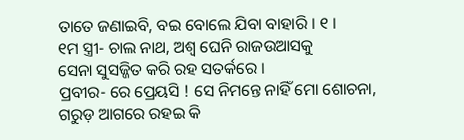ତାତେ ଜଣାଇବି, ବଇ ବୋଲେ ଯିବା ବାହାରି । ୧ ।
୧ମ ସ୍ତ୍ରୀ- ଚାଲ ନାଥ, ଅଶ୍ୱ ଘେନି ରାଜଉଆସକୁ
ସେନା ସୁସଜ୍ଜିତ କରି ରହ ସତର୍କରେ ।
ପ୍ରବୀର- ରେ ପ୍ରେୟସି ! ସେ ନିମନ୍ତେ ନାହିଁ ମୋ ଶୋଚନା,
ଗରୁଡ଼ ଆଗରେ ରହଇ କି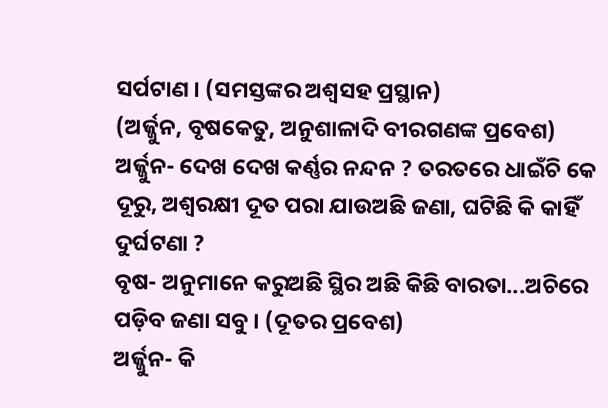ସର୍ପଟାଣ । (ସମସ୍ତଙ୍କର ଅଶ୍ୱସହ ପ୍ରସ୍ଥାନ)
(ଅର୍ଜ୍ଜୁନ, ବୃଷକେତୁ, ଅନୁଶାଳାଦି ବୀରଗଣଙ୍କ ପ୍ରବେଶ)
ଅର୍ଜ୍ଜୁନ- ଦେଖ ଦେଖ କର୍ଣ୍ଣର ନନ୍ଦନ ? ତରତରେ ଧାଇଁଚି କେ ଦୂରୁ, ଅଶ୍ୱରକ୍ଷୀ ଦୂତ ପରା ଯାଉଅଛି ଜଣା, ଘଟିଛି କି କାହିଁ ଦୁର୍ଘଟଣା ?
ବୃଷ- ଅନୁମାନେ କରୁଅଛି ସ୍ଥିର ଅଛି କିଛି ବାରତା...ଅଚିରେ ପଡ଼ିବ ଜଣା ସବୁ । (ଦୂତର ପ୍ରବେଶ)
ଅର୍ଜ୍ଜୁନ- କି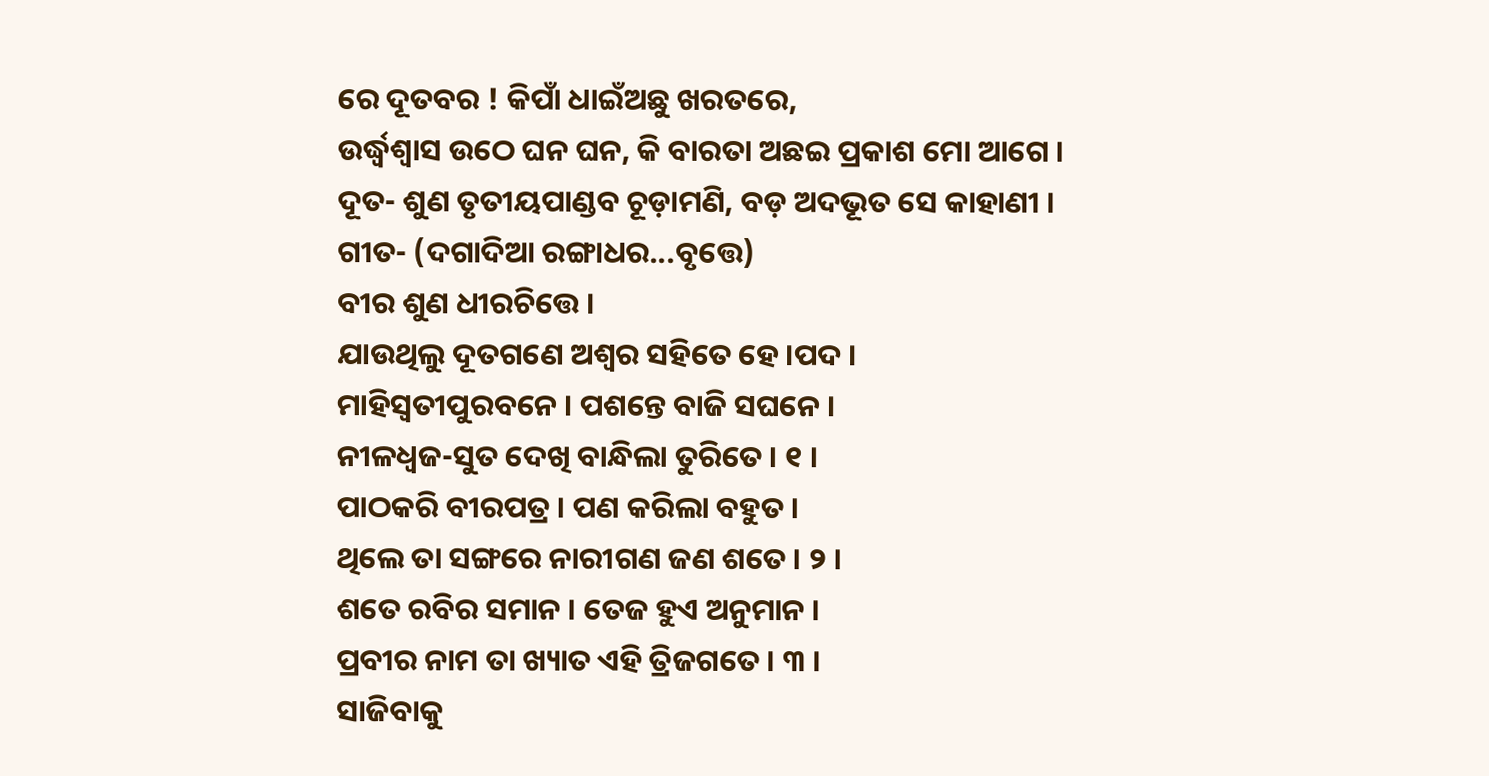ରେ ଦୂତବର ! କିପାଁ ଧାଇଁଅଛୁ ଖରତରେ,
ଉର୍ଦ୍ଧ୍ୱଶ୍ୱାସ ଉଠେ ଘନ ଘନ, କି ବାରତା ଅଛଇ ପ୍ରକାଶ ମୋ ଆଗେ ।
ଦୂତ- ଶୁଣ ତୃତୀୟପାଣ୍ଡବ ଚୂଡ଼ାମଣି, ବଡ଼ ଅଦଭୂତ ସେ କାହାଣୀ ।
ଗୀତ- (ଦଗାଦିଆ ରଙ୍ଗାଧର...ବୃତ୍ତେ)
ବୀର ଶୁଣ ଧୀରଚିତ୍ତେ ।
ଯାଉଥିଲୁ ଦୂତଗଣେ ଅଶ୍ୱର ସହିତେ ହେ ।ପଦ ।
ମାହିସ୍ୱତୀପୁରବନେ । ପଶନ୍ତେ ବାଜି ସଘନେ ।
ନୀଳଧ୍ୱଜ-ସୁତ ଦେଖି ବାନ୍ଧିଲା ତୁରିତେ । ୧ ।
ପାଠକରି ବୀରପତ୍ର । ପଣ କରିଲା ବହୁତ ।
ଥିଲେ ତା ସଙ୍ଗରେ ନାରୀଗଣ ଜଣ ଶତେ । ୨ ।
ଶତେ ରବିର ସମାନ । ତେଜ ହୁଏ ଅନୁମାନ ।
ପ୍ରବୀର ନାମ ତା ଖ୍ୟାତ ଏହି ତ୍ରିଜଗତେ । ୩ ।
ସାଜିବାକୁ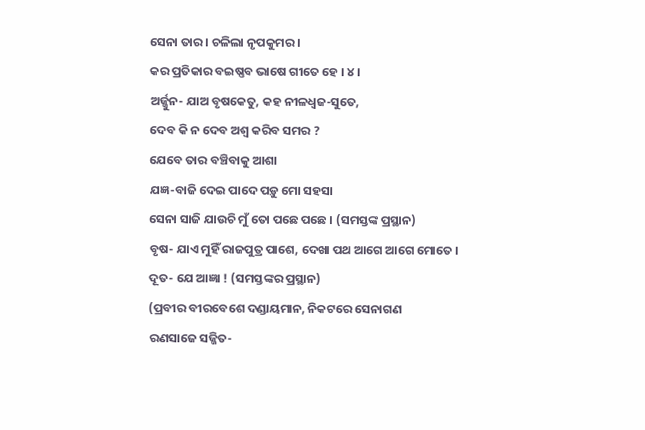ସେନା ତାର । ଚଳିଲା ନୃପକୁମର ।
କର ପ୍ରତିକାର ବଇଷ୍ଣବ ଭାଷେ ଗୀତେ ହେ । ୪ ।
ଅର୍ଜ୍ଜୁନ- ଯାଅ ବୃଷକେତୁ, କହ ନୀଳଧ୍ୱଜ-ସୁତେ,
ଦେବ କି ନ ଦେବ ଅଶ୍ୱ କରିବ ସମର ?
ଯେବେ ତାର ବଞ୍ଚିବାକୁ ଆଶା
ଯଜ୍ଞ-ବାଜି ଦେଇ ପାଦେ ପଡ଼ୁ ମୋ ସହସା
ସେନା ସାଜି ଯାଉଚି ମୁଁ ତୋ ପଛେ ପଛେ । (ସମସ୍ତଙ୍କ ପ୍ରସ୍ଥାନ)
ବୃଷ- ଯାଏ ମୁହିଁ ରାଜପୁତ୍ର ପାଶେ, ଦେଖା ପଥ ଆଗେ ଆଗେ ମୋତେ ।
ଦୂତ- ଯେ ଆଜ୍ଞା ! (ସମସ୍ତଙ୍କର ପ୍ରସ୍ଥାନ)
(ପ୍ରବୀର ବୀରବେଶେ ଦଣ୍ଡାୟମାନ, ନିକଟରେ ସେନାଗଣ
ରଣସାଜେ ସଜ୍ଜିତ-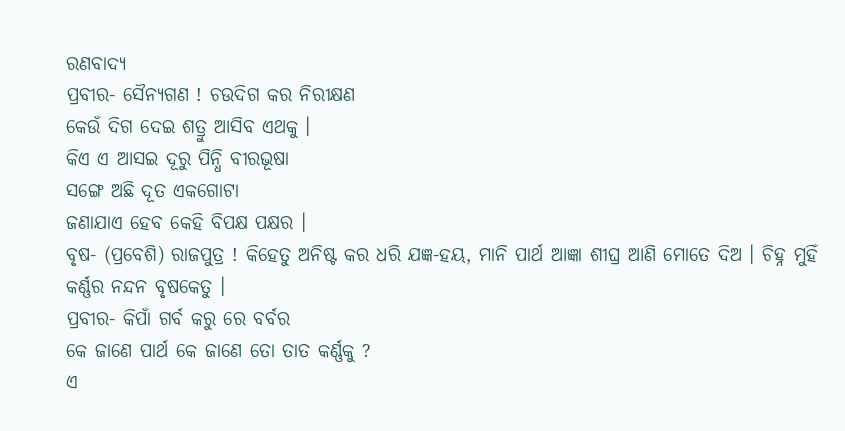ରଣବାଦ୍ୟ
ପ୍ରବୀର- ସୈନ୍ୟଗଣ ! ଚଉଦିଗ କର ନିରୀକ୍ଷଣ
କେଉଁ ଦିଗ ଦେଇ ଶତ୍ରୁ ଆସିବ ଏଥକୁ ।
କିଏ ଏ ଆସଇ ଦୂରୁ ପିନ୍ଧି ବୀରଭୂଷା
ସଙ୍ଗେ ଅଛି ଦୂତ ଏକଗୋଟା
ଜଣାଯାଏ ହେବ କେହି ବିପକ୍ଷ ପକ୍ଷର ।
ବୃଷ- (ପ୍ରବେଶି) ରାଜପୁତ୍ର ! କିହେତୁ ଅନିଷ୍ଟ କର ଧରି ଯଜ୍ଞ-ହୟ, ମାନି ପାର୍ଥ ଆଜ୍ଞା ଶୀଘ୍ର ଆଣି ମୋତେ ଦିଅ । ଚିହ୍ନ ମୁହିଁ କର୍ଣ୍ଣର ନନ୍ଦନ ବୃଷକେତୁ ।
ପ୍ରବୀର- କିପାଁ ଗର୍ବ କରୁ ରେ ବର୍ବର
କେ ଜାଣେ ପାର୍ଥ କେ ଜାଣେ ତୋ ତାତ କର୍ଣ୍ଣକୁ ?
ଏ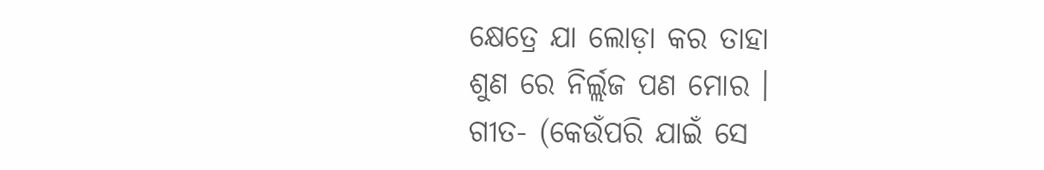କ୍ଷେତ୍ରେ ଯା ଲୋଡ଼ା କର ତାହା
ଶୁଣ ରେ ନିର୍ଲ୍ଲଜ ପଣ ମୋର ।
ଗୀତ- (କେଉଁପରି ଯାଇଁ ସେ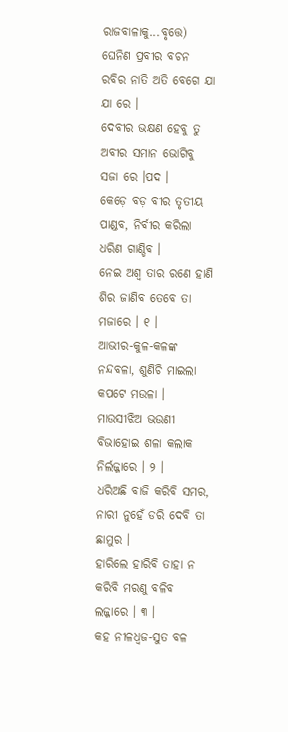ରାଜବାଳାକୁ...ବୃତ୍ତେ)
ଘେନିଣ ପ୍ରବୀର ବଚନ ରବିର ନାତି ଅତି ବେଗେ ଯା ଯା ରେ ।
ଦେବୀର ଭକ୍ଷଣ ହେବୁ ତୁ ଅବୀର ସମାନ ଭୋଗିବୁ ସଜା ରେ ।ପଦ ।
କେଡ଼େ ବଡ଼ ବୀର ତୃତୀୟ ପାଣ୍ଡବ, ନିର୍ବୀର କରିଲା ଧରିଣ ଗାଣ୍ଡିବ ।
ନେଇ ଅଶ୍ୱ ତାର ରଣେ ହାଣି ଶିର ଜାଣିବ ତେବେ ତା ମଜାରେ । ୧ ।
ଆଭୀର-କୁଳ-କଳଙ୍କ ନନ୍ଦବଳା, ଶୁଣିଚି ମାଇଲା କପଟେ ମଉଳା ।
ମାଉସୀଝିଅ ଭଉଣୀ ବିଭାହୋଇ ଶଳା କଲାକ ନିର୍ଲଜ୍ଜାରେ । ୨ ।
ଧରିଅଛି ବାଜି କରିବି ସମର, ନାରୀ ନୁହେଁ ଡରି ଦେବି ତା ଛାମୁର ।
ହାରିଲେ ହାରିବି ତାହା ନ କରିବି ମରଣୁ ବଳିବ ଲଜ୍ଜାରେ । ୩ ।
କହ ନୀଳଧ୍ୱଜ-ସୁତ ବଳ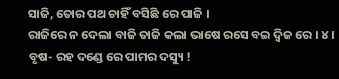ସାଜି, ତୋର ପଥ ଚାହିଁ ବସିଛି ରେ ପାଜି ।
ରାଜିରେ ନ ଦେଲା ବାଜି ତାଜି କଲା ଭାଷେ ରସେ ବଇ ଦ୍ୱିଜ ରେ । ୪ ।
ବୃଷ- ରହ ଦଣ୍ଡେ ରେ ପାମର ଦସ୍ୟୁ !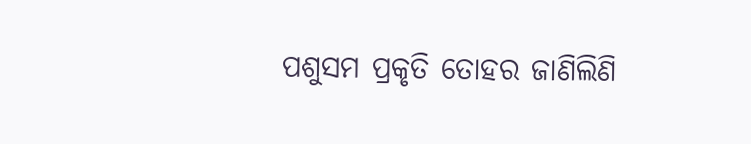ପଶୁସମ ପ୍ରକୃତି ତୋହର ଜାଣିଲିଣି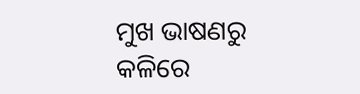ମୁଖ ଭାଷଣରୁ
କଳିରେ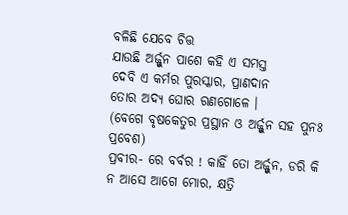ବଳିଛି ଯେବେ ଚିତ୍ତ
ଯାଉଛି ଅର୍ଜ୍ଜୁନ ପାଶେ କହି ଏ ସମସ୍ତ
ଦେବି ଏ କର୍ମର ପୁରସ୍କାର, ପ୍ରାଣଦାନ
ତୋର ଅଦ୍ୟ ଘୋର ରଣଗୋଳେ ।
(ବେଗେ ବୃଷକେତୁର ପ୍ରସ୍ଥାନ ଓ ଅର୍ଜ୍ଜୁନ ସହ ପୁନଃ ପ୍ରବେଶ)
ପ୍ରବୀର- ରେ ବର୍ବର ! କାହିଁ ତୋ ଅର୍ଜ୍ଜୁନ, ଡରି କି ନ ଆସେ ଆଗେ ମୋର, କ୍ଷତ୍ରି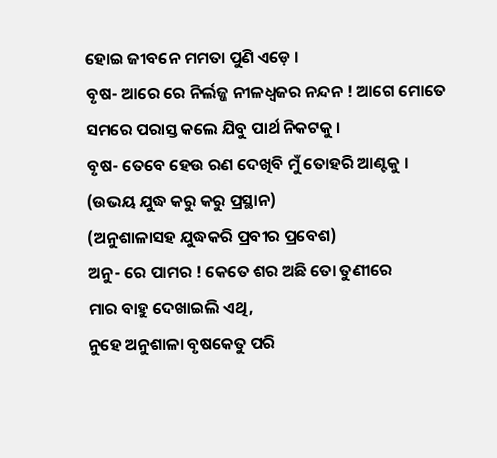ହୋଇ ଜୀବନେ ମମତା ପୁଣି ଏଡ଼େ ।
ବୃଷ- ଆରେ ରେ ନିର୍ଲଜ୍ଜ ନୀଳଧ୍ୱଜର ନନ୍ଦନ ! ଆଗେ ମୋତେ ସମରେ ପରାସ୍ତ କଲେ ଯିବୁ ପାର୍ଥ ନିକଟକୁ ।
ବୃଷ- ତେବେ ହେଉ ରଣ ଦେଖିବି ମୁଁ ତୋହରି ଆଣ୍ଟକୁ ।
(ଉଭୟ ଯୁଦ୍ଧ କରୁ କରୁ ପ୍ରସ୍ଥାନ)
(ଅନୁଶାଳାସହ ଯୁଦ୍ଧକରି ପ୍ରବୀର ପ୍ରବେଶ)
ଅନୁ- ରେ ପାମର ! କେତେ ଶର ଅଛି ତୋ ତୁଣୀରେ
ମାର ବାହୁ ଦେଖାଇଲି ଏଥି,
ନୁହେ ଅନୁଶାଳା ବୃଷକେତୁ ପରି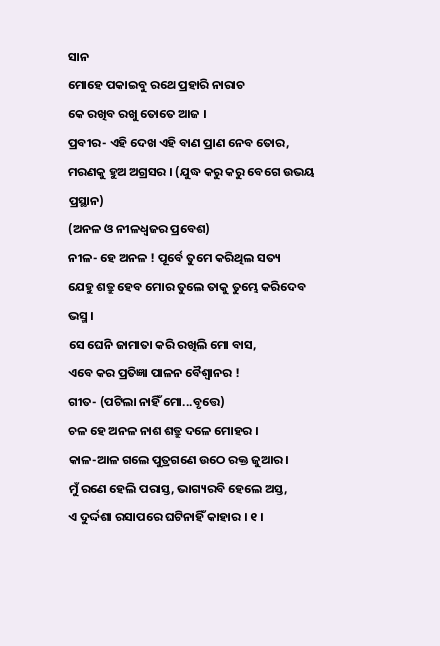ସାନ
ମୋହେ ପକାଇବୁ ରଥେ ପ୍ରହାରି ନାରାଚ
କେ ରଖିବ ରଖୁ ତୋତେ ଆଜ ।
ପ୍ରବୀର- ଏହି ଦେଖ ଏହି ବାଣ ପ୍ରାଣ ନେବ ତୋର,
ମରଣକୁ ହୁଅ ଅଗ୍ରସର । (ଯୁଦ୍ଧ କରୁ କରୁ ବେଗେ ଉଭୟ ପ୍ରସ୍ଥାନ)
(ଅନଳ ଓ ନୀଳଧ୍ୱଜର ପ୍ରବେଶ)
ନୀଳ- ହେ ଅନଳ ! ପୂର୍ବେ ତୁମେ କରିଥିଲ ସତ୍ୟ
ଯେହୁ ଶତ୍ରୁ ହେବ ମୋର ତୁଲେ ତାକୁ ତୁମ୍ଭେ କରିଦେବ ଭସ୍ମ ।
ସେ ଘେନି ଜାମାତା କରି ରଖିଲି ମୋ ବାସ,
ଏବେ କର ପ୍ରତିଜ୍ଞା ପାଳନ ବୈଶ୍ୱାନର !
ଗୀତ- (ପଟିଲା ନାହିଁ ମୋ...ବୃତ୍ତେ)
ଚଳ ହେ ଅନଳ ନାଶ ଶତ୍ରୁ ଦଳେ ମୋହର ।
କାଳ-ଆଳ ଗଲେ ପୁତ୍ରଗଣେ ଉଠେ ରକ୍ତ ଜୁଆର ।
ମୁଁ ରଣେ ହେଲି ପରାସ୍ତ, ଭାଗ୍ୟରବି ହେଲେ ଅସ୍ତ,
ଏ ଦୁର୍ଦ୍ଦଶା ରସାପରେ ଘଟିନାହିଁ କାହାର । ୧ ।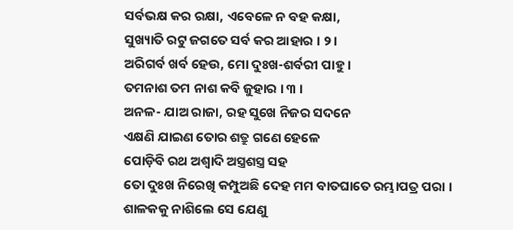ସର୍ବଭକ୍ଷ କର ରକ୍ଷା, ଏବେଳେ ନ ବହ କକ୍ଷା,
ସୁଖ୍ୟାତି ରଟୁ ଜଗତେ ସର୍ବ କର ଆହାର । ୨ ।
ଅରିଗର୍ବ ଖର୍ବ ହେଉ, ମୋ ଦୁଃଖ-ଶର୍ବରୀ ପାହୁ ।
ତମନାଶ ତମ ନାଶ କବି ଜୁହାର । ୩ ।
ଅନଳ- ଯାଅ ରାଜା, ରହ ସୁଖେ ନିଜର ସଦନେ
ଏକ୍ଷଣି ଯାଇଣ ତୋର ଶତ୍ରୁ ଗଣେ ହେଳେ
ପୋଡ଼ିବି ରଥ ଅଶ୍ୱାଦି ଅସ୍ତ୍ରଶସ୍ତ୍ର ସହ
ତୋ ଦୁଃଖ ନିରେଖି କମ୍ପୁଅଛି ଦେହ ମମ ବାତଘାତେ ରମ୍ଭାପତ୍ର ପରା ।
ଶାଳକକୁ ନାଶିଲେ ସେ ଯେଣୁ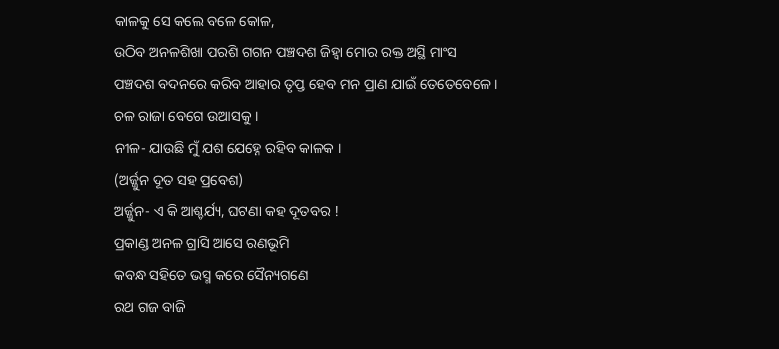କାଳକୁ ସେ କଲେ ବଳେ କୋଳ,
ଉଠିବ ଅନଳଶିଖା ପରଶି ଗଗନ ପଞ୍ଚଦଶ ଜିହ୍ୱା ମୋର ରକ୍ତ ଅସ୍ଥି ମାଂସ
ପଞ୍ଚଦଶ ବଦନରେ କରିବ ଆହାର ତୃପ୍ତ ହେବ ମନ ପ୍ରାଣ ଯାଇଁ ତେତେବେଳେ ।
ଚଳ ରାଜା ବେଗେ ଉଆସକୁ ।
ନୀଳ- ଯାଉଛି ମୁଁ ଯଶ ଯେହ୍ନେ ରହିବ କାଳକ ।
(ଅର୍ଜ୍ଜୁନ ଦୂତ ସହ ପ୍ରବେଶ)
ଅର୍ଜ୍ଜୁନ- ଏ କି ଆଶ୍ଚର୍ଯ୍ୟ, ଘଟଣା କହ ଦୂତବର !
ପ୍ରକାଣ୍ଡ ଅନଳ ଗ୍ରାସି ଆସେ ରଣଭୂମି
କବନ୍ଧ ସହିତେ ଭସ୍ମ କରେ ସୈନ୍ୟଗଣେ
ରଥ ଗଜ ବାଜି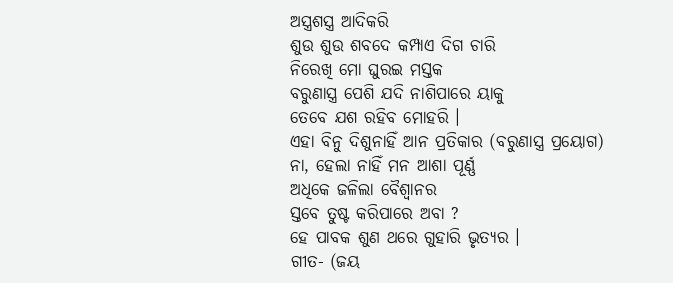ଅସ୍ତ୍ରଶସ୍ତ୍ର ଆଦିକରି
ଶୁଉ ଶୁଉ ଶବଦେ କମ୍ପାଏ ଦିଗ ଚାରି
ନିରେଖି ମୋ ଘୁରଇ ମସ୍ତକ
ବରୁଣାସ୍ତ୍ର ପେଶି ଯଦି ନାଶିପାରେ ୟାକୁ
ତେବେ ଯଶ ରହିବ ମୋହରି ।
ଏହା ବିନୁ ଦିଶୁନାହିଁ ଆନ ପ୍ରତିକାର (ବରୁଣାସ୍ତ୍ର ପ୍ରୟୋଗ)
ନା, ହେଲା ନାହିଁ ମନ ଆଶା ପୂର୍ଣ୍ଣ
ଅଧିକେ ଜଳିଲା ବୈଶ୍ୱାନର
ସ୍ତବେ ତୁଷ୍ଟ କରିପାରେ ଅବା ?
ହେ ପାବକ ଶୁଣ ଥରେ ଗୁହାରି ଭୃତ୍ୟର ।
ଗୀତ- (ଜୟ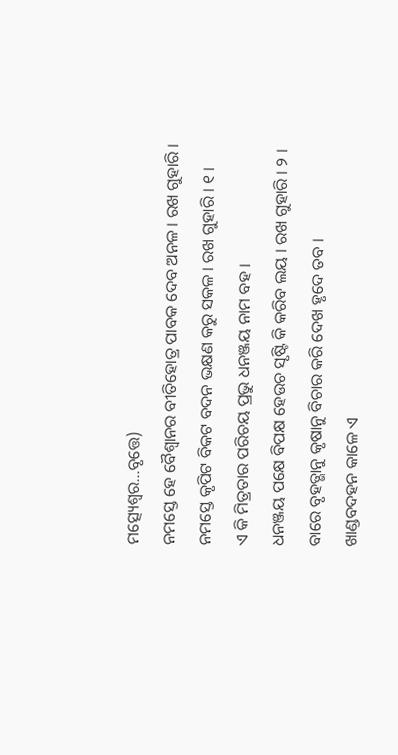ମତ୍ସ୍ୟେଶ୍ୱର...ବୃତ୍ତେ)
ନମସ୍ତେ ହେ ବୈଶ୍ୱାନର ବୀତିହୋତ୍ର ପାବକ ଦେବ ଅନଳ । ରଖ ଗୁହାରି ।
ନମସ୍ତେ କୃପିଟ ବିକଟ ବଦନ ଭକ୍ଷଣ କରୁ ସକଳ । ରଖ ଗୁହାରି । ୧ ।
ଏ କି ମିତ୍ରତାର ପରିଚୟ ପ୍ରଭୁ ଧନଞ୍ଜୟ ନାମ ବହ ।
ଧନଞ୍ଜୟ ପକ୍ଷେ ବିପକ୍ଷ ହେଉଚ ସୃଷ୍ଟି କି କରିବ ଲୟ । ରଖ ଗୁହାରି । ୨ ।
ବାରେ ବୃହତ୍ଭାନୁ କୃଷାନୁ ବିଚାର କରି ଦେଖ ହୃଦେ ତବ ।
ଖାଣ୍ଡବଦହନ କାଳେ ଏ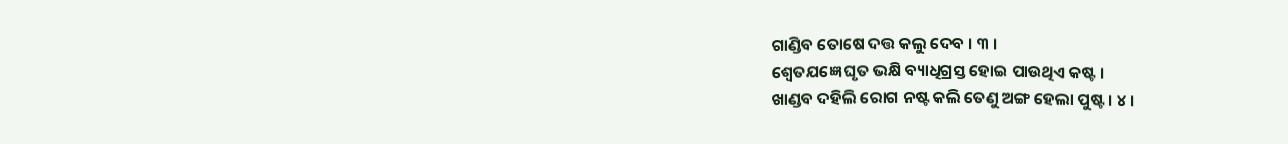ଗାଣ୍ଡିବ ତୋଷେ ଦତ୍ତ କଲୁ ଦେବ । ୩ ।
ଶ୍ୱେତଯଜ୍ଞେ ଘୃତ ଭକ୍ଷି ବ୍ୟାଧିଗ୍ରସ୍ତ ହୋଇ ପାଉଥିଏ କଷ୍ଟ ।
ଖାଣ୍ଡବ ଦହିଲି ରୋଗ ନଷ୍ଟ କଲି ତେଣୁ ଅଙ୍ଗ ହେଲା ପୁଷ୍ଟ । ୪ ।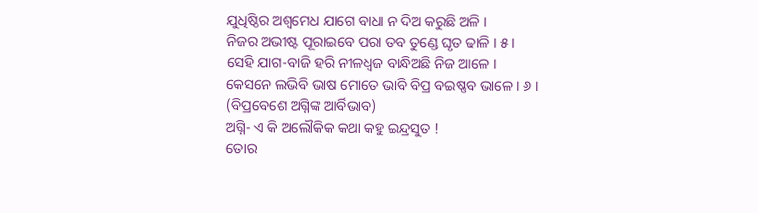ଯୁଧିଷ୍ଠିର ଅଶ୍ୱମେଧ ଯାଗେ ବାଧା ନ ଦିଅ କରୁଛି ଅଳି ।
ନିଜର ଅଭୀଷ୍ଟ ପୂରାଇବେ ପରା ତବ ତୁଣ୍ଡେ ଘୃତ ଢାଳି । ୫ ।
ସେହି ଯାଗ-ବାଜି ହରି ନୀଳଧ୍ୱଜ ବାନ୍ଧିଅଛି ନିଜ ଆଳେ ।
କେସନେ ଲଭିବି ଭାଷ ମୋତେ ଭାବି ବିପ୍ର ବଇଷ୍ଣବ ଭାଳେ । ୬ ।
(ବିପ୍ରବେଶେ ଅଗ୍ନିଙ୍କ ଆର୍ବିଭାବ)
ଅଗ୍ନି- ଏ କି ଅଲୌକିକ କଥା କହୁ ଇନ୍ଦ୍ରସୁତ !
ତୋର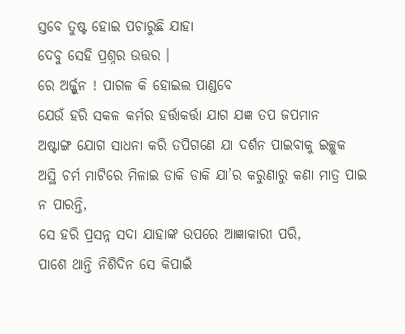ସ୍ତବେ ତୁଷ୍ଟ ହୋଇ ପଚାରୁଛି ଯାହା
ଦେବୁ ସେହି ପ୍ରଶ୍ନର ଉତ୍ତର ।
ରେ ଅର୍ଜ୍ଜୁନ ! ପାଗଳ କି ହୋଇଲ ପାଣ୍ଡବେ
ଯେଉଁ ହରି ସକଳ କର୍ମର ହର୍ତ୍ତାକର୍ତ୍ତା ଯାଗ ଯଜ୍ଞ ତପ ଜପମାନ
ଅଷ୍ଟାଙ୍ଗ ଯୋଗ ସାଧନା କରି ତପିଗଣେ ଯା ଦର୍ଶନ ପାଇବାକୁ ଇଚ୍ଛୁକ
ଅସ୍ଥି ଚର୍ମ ମାଟିରେ ମିଳାଇ ଡାକି ଡାକି ଯା’ର କରୁଣାରୁ କଣା ମାତ୍ର ପାଇ ନ ପାରନ୍ତି,
ସେ ହରି ପ୍ରସନ୍ନ ସଦା ଯାହାଙ୍କ ଉପରେ ଆଜ୍ଞାକାରୀ ପରି,
ପାଶେ ଥାନ୍ତି ନିଶିଦିନ ସେ କିପାଇଁ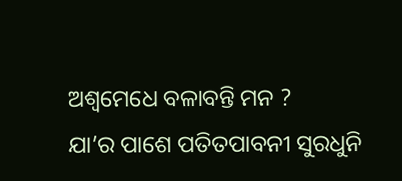ଅଶ୍ୱମେଧେ ବଳାବନ୍ତି ମନ ?
ଯା’ର ପାଶେ ପତିତପାବନୀ ସୁରଧୁନି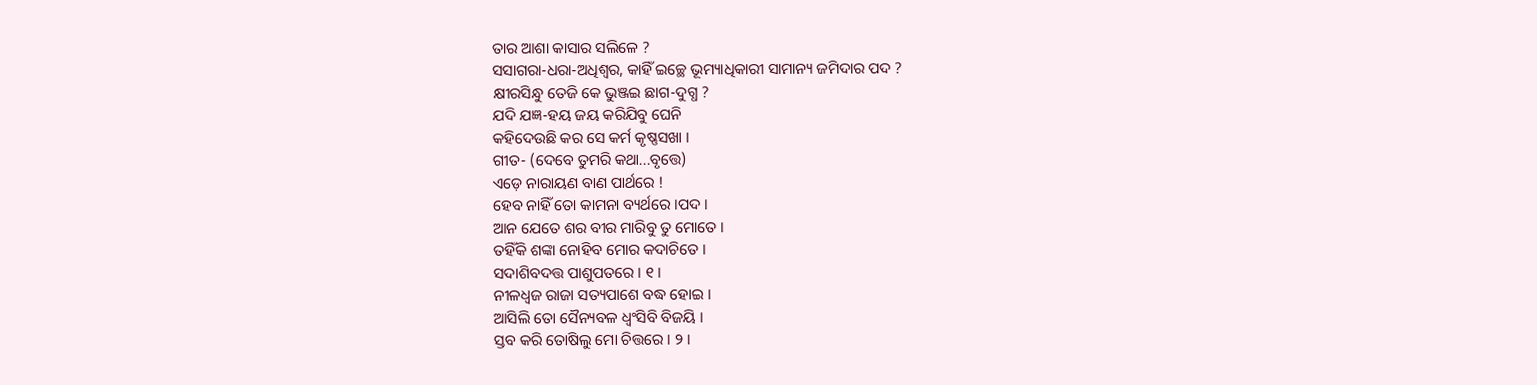ତାର ଆଶା କାସାର ସଲିଳେ ?
ସସାଗରା-ଧରା-ଅଧିଶ୍ୱର, କାହିଁ ଇଚ୍ଛେ ଭୂମ୍ୟାଧିକାରୀ ସାମାନ୍ୟ ଜମିଦାର ପଦ ?
କ୍ଷୀରସିନ୍ଧୁ ତେଜି କେ ଭୁଞ୍ଜଇ ଛାଗ-ଦୁଗ୍ଧ ?
ଯଦି ଯଜ୍ଞ-ହୟ ଜୟ କରିଯିବୁ ଘେନି
କହିଦେଉଛି କର ସେ କର୍ମ କୃଷ୍ଣସଖା ।
ଗୀତ- (ଦେବେ ତୁମରି କଥା...ବୃତ୍ତେ)
ଏଡ଼େ ନାରାୟଣ ବାଣ ପାର୍ଥରେ !
ହେବ ନାହିଁ ତୋ କାମନା ବ୍ୟର୍ଥରେ ।ପଦ ।
ଆନ ଯେତେ ଶର ବୀର ମାରିବୁ ତୁ ମୋତେ ।
ତହିଁକି ଶଙ୍କା ନୋହିବ ମୋର କଦାଚିତେ ।
ସଦାଶିବଦତ୍ତ ପାଶୁପତରେ । ୧ ।
ନୀଳଧ୍ୱଜ ରାଜା ସତ୍ୟପାଶେ ବଦ୍ଧ ହୋଇ ।
ଆସିଲି ତୋ ସୈନ୍ୟବଳ ଧ୍ୱଂସିବି ବିଜୟି ।
ସ୍ତବ କରି ତୋଷିଲୁ ମୋ ଚିତ୍ତରେ । ୨ ।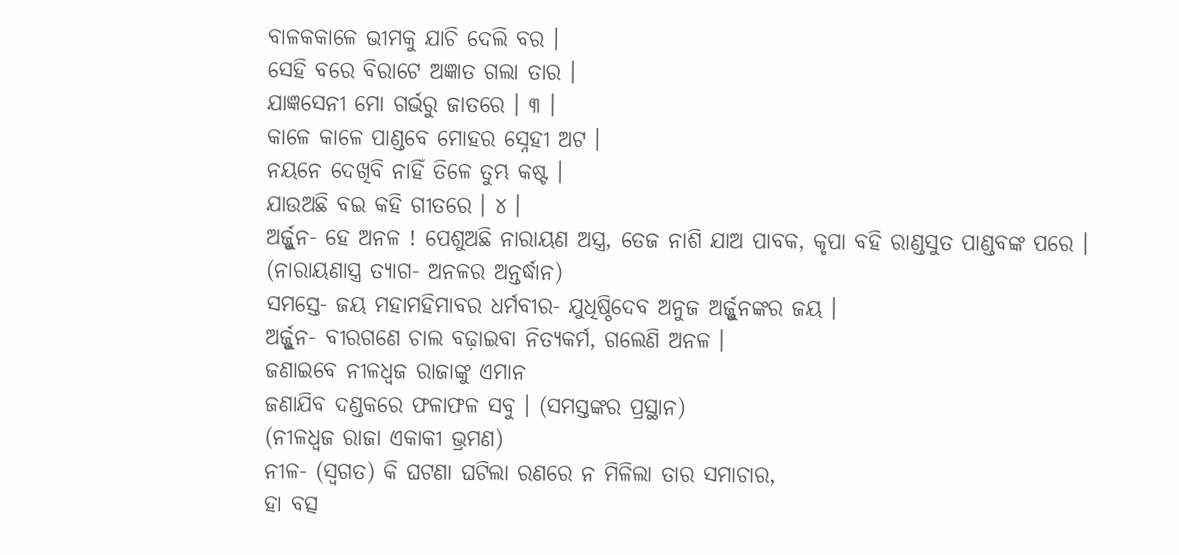ବାଳକକାଳେ ଭୀମକୁ ଯାଚି ଦେଲି ବର ।
ସେହି ବରେ ବିରାଟେ ଅଜ୍ଞାତ ଗଲା ତାର ।
ଯାଜ୍ଞସେନୀ ମୋ ଗର୍ଭରୁ ଜାତରେ । ୩ ।
କାଳେ କାଳେ ପାଣ୍ଡବେ ମୋହର ସ୍ନେହୀ ଅଟ ।
ନୟନେ ଦେଖିବି ନାହିଁ ତିଳେ ତୁମ୍ଭ କଷ୍ଟ ।
ଯାଉଅଛି ବଇ କହି ଗୀତରେ । ୪ ।
ଅର୍ଜ୍ଜୁନ- ହେ ଅନଳ ! ପେଶୁଅଛି ନାରାୟଣ ଅସ୍ତ୍ର, ତେଜ ନାଶି ଯାଅ ପାବକ, କୃପା ବହି ରାଣ୍ଡସୁତ ପାଣ୍ଡବଙ୍କ ପରେ ।
(ନାରାୟଣାସ୍ତ୍ର ତ୍ୟାଗ- ଅନଳର ଅନ୍ତର୍ଦ୍ଧାନ)
ସମସ୍ତେ- ଜୟ ମହାମହିମାବର ଧର୍ମବୀର- ଯୁଧିଷ୍ଠିଦେବ ଅନୁଜ ଅର୍ଜ୍ଜୁନଙ୍କର ଜୟ ।
ଅର୍ଜ୍ଜୁନ- ବୀରଗଣେ ଚାଲ ବଢ଼ାଇବା ନିତ୍ୟକର୍ମ, ଗଲେଣି ଅନଳ ।
ଜଣାଇବେ ନୀଳଧ୍ୱଜ ରାଜାଙ୍କୁ ଏମାନ
ଜଣାଯିବ ଦଣ୍ଡକରେ ଫଳାଫଳ ସବୁ । (ସମସ୍ତଙ୍କର ପ୍ରସ୍ଥାନ)
(ନୀଳଧ୍ୱଜ ରାଜା ଏକାକୀ ଭ୍ରମଣ)
ନୀଳ- (ସ୍ୱଗତ) କି ଘଟଣା ଘଟିଲା ରଣରେ ନ ମିଳିଲା ତାର ସମାଚାର,
ହା ବତ୍ସ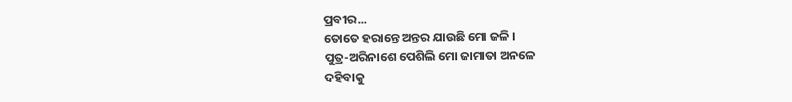ପ୍ରବୀର...
ତୋତେ ହରାନ୍ତେ ଅନ୍ତର ଯାଉଛି ମୋ ଜଳି ।
ପୁତ୍ର-ଅରିନାଶେ ପେଶିଲି ମୋ ଜାମାତା ଅନଳେ
ଦହିବାକୁ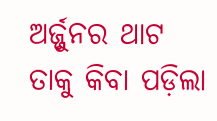ଅର୍ଜ୍ଜୁନର ଥାଟ
ତାକୁ କିବା ପଡ଼ିଲା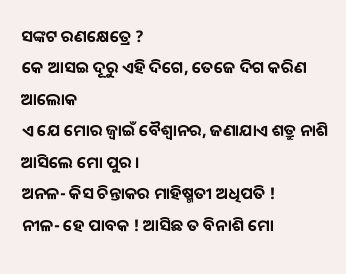ସଙ୍କଟ ରଣକ୍ଷେତ୍ରେ ?
କେ ଆସଇ ଦୂରୁ ଏହି ଦିଗେ, ତେଜେ ଦିଗ କରିଣ ଆଲୋକ
ଏ ଯେ ମୋର ଜ୍ୱାଇଁ ବୈଶ୍ୱାନର, ଜଣାଯାଏ ଶତ୍ରୁ ନାଶି ଆସିଲେ ମୋ ପୁର ।
ଅନଳ- କିସ ଚିନ୍ତାକର ମାହିଷ୍ମତୀ ଅଧିପତି !
ନୀଳ- ହେ ପାବକ ! ଆସିଛ ତ ବିନାଶି ମୋ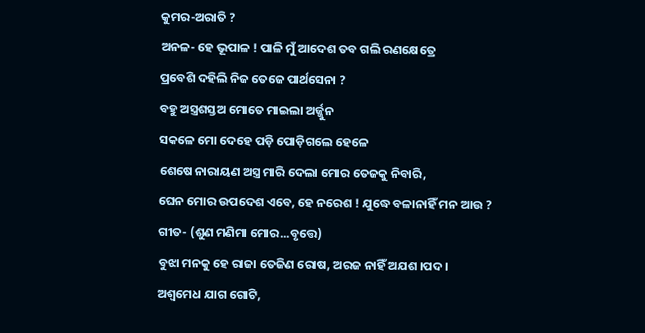କୁମର-ଅରାତି ?
ଅନଳ- ହେ ଭୂପାଳ ! ପାଳି ମୁଁ ଆଦେଶ ତବ ଗଲି ରଣକ୍ଷେତ୍ରେ
ପ୍ରବେଶି ଦହିଲି ନିଜ ତେଜେ ପାର୍ଥସେନା ?
ବହୁ ଅସ୍ତ୍ରଶସ୍ତଅ ମୋତେ ମାଇଲା ଅର୍ଜ୍ଜୁନ
ସକଳେ ମୋ ଦେହେ ପଡ଼ି ପୋଡ଼ିଗଲେ ହେଳେ
ଶେଷେ ନାରାୟଣ ଅସ୍ତ୍ର ମାରି ଦେଲା ମୋର ତେଜକୁ ନିବାରି,
ଘେନ ମୋର ଉପଦେଶ ଏବେ, ହେ ନରେଶ ! ଯୁଦ୍ଧେ ବଳାନାହିଁ ମନ ଆଉ ?
ଗୀତ- (ଶୁଣ ମଣିମା ମୋର...ବୃତ୍ତେ)
ବୁଝା ମନକୁ ହେ ରାଜା ତେଜିଣ ରୋଷ, ଅରଜ ନାହିଁ ଅଯଶ ।ପଦ ।
ଅଶ୍ୱମେଧ ଯାଗ ଗୋଟି,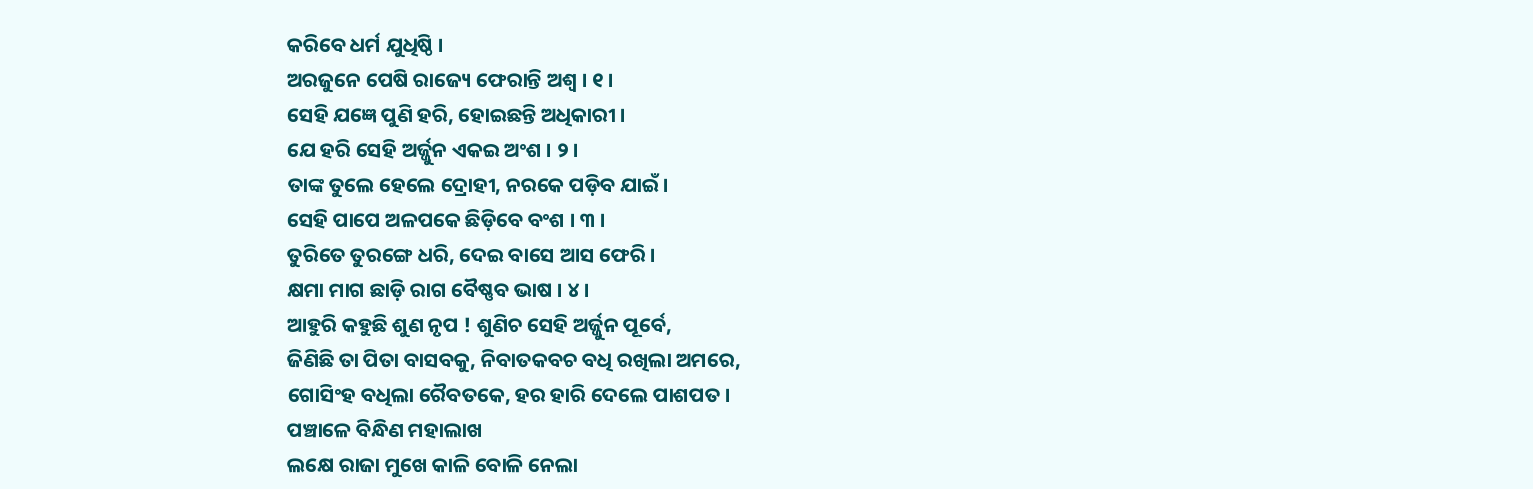କରିବେ ଧର୍ମ ଯୁଧିଷ୍ଠି ।
ଅରଜୁନେ ପେଷି ରାଜ୍ୟେ ଫେରାନ୍ତି ଅଶ୍ୱ । ୧ ।
ସେହି ଯଜ୍ଞେ ପୁଣି ହରି, ହୋଇଛନ୍ତି ଅଧିକାରୀ ।
ଯେ ହରି ସେହି ଅର୍ଜ୍ଜୁନ ଏକଇ ଅଂଶ । ୨ ।
ତାଙ୍କ ତୁଲେ ହେଲେ ଦ୍ରୋହୀ, ନରକେ ପଡ଼ିବ ଯାଇଁ ।
ସେହି ପାପେ ଅଳପକେ ଛିଡ଼ିବେ ବଂଶ । ୩ ।
ତୁରିତେ ତୁରଙ୍ଗେ ଧରି, ଦେଇ ବାସେ ଆସ ଫେରି ।
କ୍ଷମା ମାଗ ଛାଡ଼ି ରାଗ ବୈଷ୍ଣବ ଭାଷ । ୪ ।
ଆହୁରି କହୁଛି ଶୁଣ ନୃପ ! ଶୁଣିଚ ସେହି ଅର୍ଜ୍ଜୁନ ପୂର୍ବେ,
ଜିଣିଛି ତା ପିତା ବାସବକୁ, ନିବାତକବଚ ବଧି ରଖିଲା ଅମରେ,
ଗୋସିଂହ ବଧିଲା ରୈବତକେ, ହର ହାରି ଦେଲେ ପାଶପତ ।
ପଞ୍ଚାଳେ ବିନ୍ଧିଣ ମହାଲାଖ
ଲକ୍ଷେ ରାଜା ମୁଖେ କାଳି ବୋଳି ନେଲା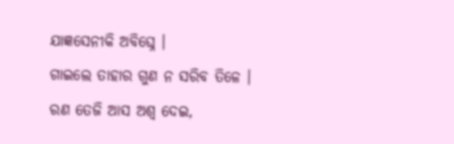ଯାଜ୍ଞସେନୀକି ଅବିଘ୍ନେ ।
ଗାଇଲେ ତାହାର ଗୁଣ ନ ସରିବ ତିଳେ ।
ରଣ ତେଜି ଆସ ଅଶ୍ୱ ଦେଇ,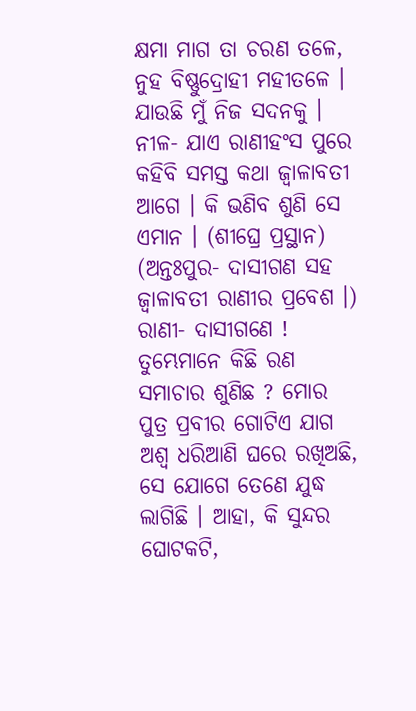କ୍ଷମା ମାଗ ତା ଚରଣ ତଳେ,
ନୁହ ବିଷ୍ଣୁଦ୍ରୋହୀ ମହୀତଳେ । ଯାଉଛି ମୁଁ ନିଜ ସଦନକୁ ।
ନୀଳ- ଯାଏ ରାଣୀହଂସ ପୁରେ କହିବି ସମସ୍ତ କଥା ଜ୍ୱାଳାବତୀ ଆଗେ । କି ଭଣିବ ଶୁଣି ସେ ଏମାନ । (ଶୀଘ୍ରେ ପ୍ରସ୍ଥାନ)
(ଅନ୍ତଃପୁର- ଦାସୀଗଣ ସହ ଜ୍ୱାଳାବତୀ ରାଣୀର ପ୍ରବେଶ ।)
ରାଣୀ- ଦାସୀଗଣେ ! ତୁମ୍ଭେମାନେ କିଛି ରଣ ସମାଚାର ଶୁଣିଛ ? ମୋର ପୁତ୍ର ପ୍ରବୀର ଗୋଟିଏ ଯାଗ ଅଶ୍ୱ ଧରିଆଣି ଘରେ ରଖିଅଛି, ସେ ଯୋଗେ ତେଣେ ଯୁଦ୍ଧ ଲାଗିଛି । ଆହା, କି ସୁନ୍ଦର ଘୋଟକଟି,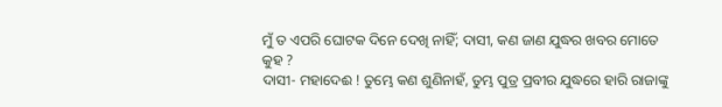ମୁଁ ତ ଏପରି ଘୋଟକ ଦିନେ ଦେଖି ନାହିଁ; ଦାସୀ, କଣ ଜାଣ ଯୁଦ୍ଧର ଖବର ମୋତେ କୁହ ?
ଦାସୀ- ମହାଦେଈ ! ତୁମ୍ଭେ କଣ ଶୁଣିନାହଁ, ତୁମ୍ଭ ପୁତ୍ର ପ୍ରବୀର ଯୁଦ୍ଧରେ ହାରି ରାଜାଙ୍କୁ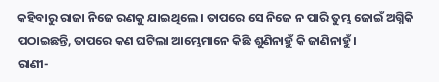କହିବାରୁ ରାଜା ନିଜେ ରଣକୁ ଯାଇଥିଲେ । ତାପରେ ସେ ନିଜେ ନ ପାରି ତୁମ୍ଭ ଜୋଇଁ ଅଗ୍ନିକି ପଠାଇଛନ୍ତି, ତାପରେ କଣ ଘଟିଲା ଆମ୍ଭେମାନେ କିଛି ଶୁଣିନାହୁଁ କି ଜାଣିନାହୁଁ ।
ରାଣୀ-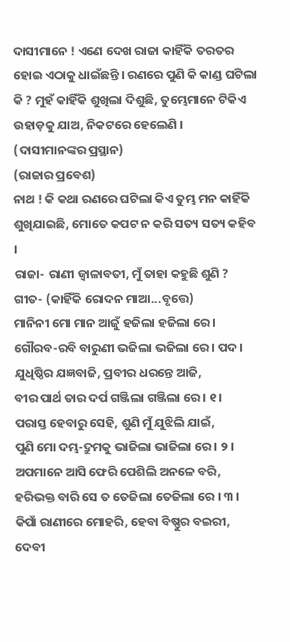ଦାସୀମାନେ ! ଏଣେ ଦେଖ ରାଜା କାହିଁକି ତରତର ହୋଇ ଏଠାକୁ ଧାଇଁଛନ୍ତି । ରଣରେ ପୁଣି କି କାଣ୍ଡ ଘଟିଲା କି ? ମୁହଁ କାହିଁକି ଶୁଖିଲା ଦିଶୁଛି, ତୁମ୍ଭେମାନେ ଟିକିଏ ଉହାଡ଼କୁ ଯାଅ, ନିକଟରେ ହେଲେଣି । (ଦାସୀମାନଙ୍କର ପ୍ରସ୍ଥାନ)
(ରାଜାର ପ୍ରବେଶ)
ନାଥ ! କି କଥା ରଣରେ ଘଟିଲା କିଏ ତୁମ୍ଭ ମନ କାହିଁକି ଶୁଖିଯାଇଛି, ମୋତେ କପଟ ନ କରି ସତ୍ୟ ସତ୍ୟ କହିବ ।
ରାଜା- ରାଣୀ ଜ୍ୱାଳାବତୀ, ମୁଁ ତାହା କହୁଛି ଶୁଣି ?
ଗୀତ- (କାହିଁକି ରୋଦନ ମାଆ...ବୃତ୍ତେ)
ମାନିନୀ ମୋ ମାନ ଆଜୁଁ ହଜିଲା ହଜିଲା ରେ ।
ଗୌରବ-ରବି ବାରୁଣୀ ଭଜିଲା ଭଜିଲା ରେ । ପଦ ।
ଯୁଧିଷ୍ଠିର ଯଜ୍ଞବାଜି, ପ୍ରବୀର ଧରନ୍ତେ ଆଜି,
ବୀର ପାର୍ଥ ତାର ଦର୍ପ ଗଞ୍ଜିଲା ଗଞ୍ଜିଲା ରେ । ୧ ।
ପରାସ୍ତ ହେବାରୁ ସେହି, ଶୁଣି ମୁଁ ଯୁଝିଲି ଯାଇଁ,
ପୁଣି ମୋ ଦମ୍ଭ-ଦ୍ରୁମକୁ ଭାଜିଲା ଭାଜିଲା ରେ । ୨ ।
ଅପମାନେ ଆସି ଫେରି ପେଶିଲି ଅନଳେ ବରି,
ହରିଭକ୍ତ ବାରି ସେ ତ ତେଜିଲା ତେଜିଲା ରେ । ୩ ।
କିପାଁ ରାଣୀରେ ମୋହରି, ହେବା ବିଷ୍ଣୁର ବଇରୀ,
ଦେବୀ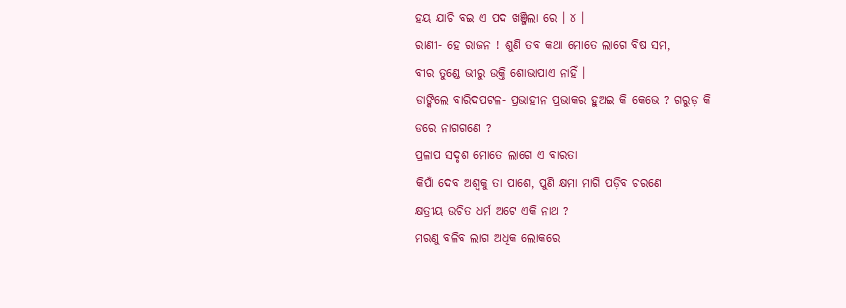ହୟ ଯାଚି ବଇ ଏ ପଦ ଖଞ୍ଜିଲା ରେ । ୪ ।
ରାଣୀ- ହେ ରାଜନ ! ଶୁଣି ତବ କଥା ମୋତେ ଲାଗେ ବିଷ ସମ,
ବୀର ତୁଣ୍ଡେ ଭୀରୁ ଉକ୍ତି ଶୋଭାପାଏ ନାହିଁ ।
ଡାଙ୍କିଲେ ବାରିଦପଟଳ- ପ୍ରଭାହୀନ ପ୍ରଭାକର ହୁଅଇ କି କେଭେ ? ଗରୁଡ଼ କି
ଡରେ ନାଗଗଣେ ?
ପ୍ରଳାପ ସଦୃଶ ମୋତେ ଲାଗେ ଏ ବାରତା
କିପାଁ ଦେବ ଅଶ୍ୱକୁ ତା ପାଶେ, ପୁଣି କ୍ଷମା ମାଗି ପଡ଼ିବ ଚରଣେ
କ୍ଷତ୍ରୀୟ ଉଚିତ ଧର୍ମ ଅଟେ ଏକି ନାଥ ?
ମରଣୁ ବଳିବ ଲାଗ ଅଧିକ ଲୋକରେ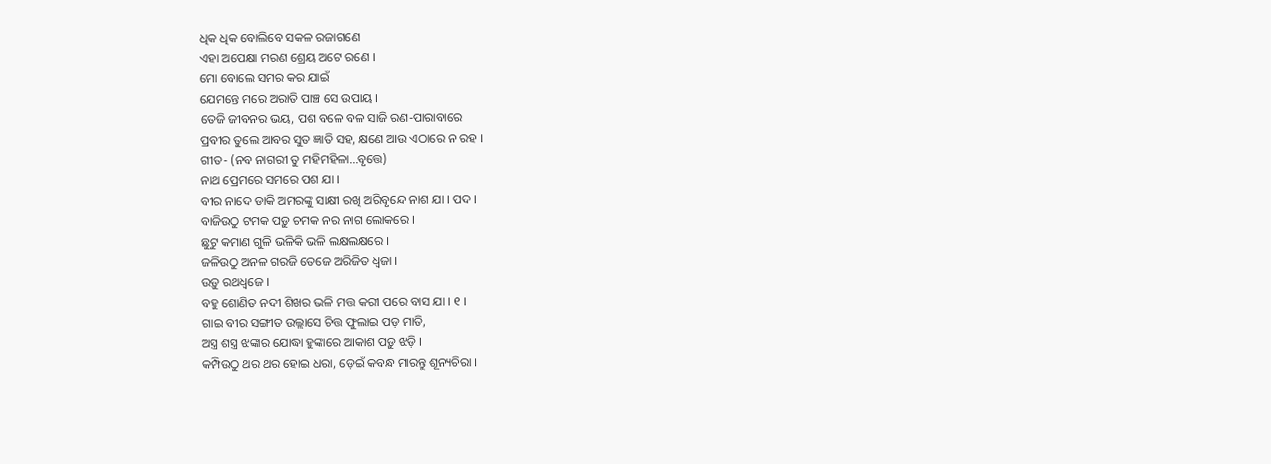ଧିକ ଧିକ ବୋଲିବେ ସକଳ ରଜାଗଣେ
ଏହା ଅପେକ୍ଷା ମରଣ ଶ୍ରେୟ ଅଟେ ରଣେ ।
ମୋ ବୋଲେ ସମର କର ଯାଇଁ
ଯେମନ୍ତେ ମରେ ଅରାତି ପାଞ୍ଚ ସେ ଉପାୟ ।
ତେଜି ଜୀବନର ଭୟ, ପଶ ବଳେ ବଳ ସାଜି ରଣ-ପାରାବାରେ
ପ୍ରବୀର ତୁଲେ ଆବର ସୁତ ଜ୍ଞାତି ସହ, କ୍ଷଣେ ଆଉ ଏଠାରେ ନ ରହ ।
ଗୀତ- (ନବ ନାଗରୀ ତୁ ମହିମହିଳା...ବୃତ୍ତେ)
ନାଥ ପ୍ରେମରେ ସମରେ ପଶ ଯା ।
ବୀର ନାଦେ ଡାକି ଅମରଙ୍କୁ ସାକ୍ଷୀ ରଖି ଅରିବୃନ୍ଦେ ନାଶ ଯା । ପଦ ।
ବାଜିଉଠୁ ଟମକ ପଡ଼ୁ ଚମକ ନର ନାଗ ଲୋକରେ ।
ଛୁଟୁ କମାଣ ଗୁଳି ଭଳିକି ଭଳି ଲକ୍ଷଲକ୍ଷରେ ।
ଜଳିଉଠୁ ଅନଳ ଗରଜି ତେଜେ ଅରିଜିତ ଧ୍ୱଜା ।
ଉଡ଼ୁ ରଥଧ୍ୱଜେ ।
ବହୁ ଶୋଣିତ ନଦୀ ଶିଖର ଭଳି ମତ୍ତ କରୀ ପରେ ବାସ ଯା । ୧ ।
ଗାଇ ବୀର ସଙ୍ଗୀତ ଉଲ୍ଲାସେ ଚିତ୍ତ ଫୁଲାଇ ପଡ଼ ମାତି,
ଅସ୍ତ୍ର ଶସ୍ତ୍ର ଝଙ୍କାର ଯୋଦ୍ଧା ହୁଙ୍କାରେ ଆକାଶ ପଡ଼ୁ ଝଡ଼ି ।
କମ୍ପିଉଠୁ ଥର ଥର ହୋଇ ଧରା, ଡ଼େଇଁ କବନ୍ଧ ମାରନ୍ତୁ ଶୂନ୍ୟଚିରା ।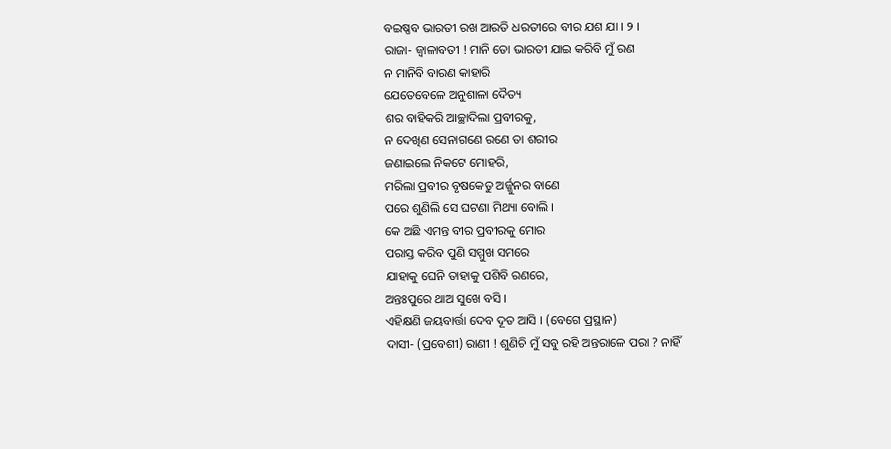ବଇଷ୍ଣବ ଭାରତୀ ରଖ ଆରତି ଧରତୀରେ ବୀର ଯଶ ଯା । ୨ ।
ରାଜା- ଜ୍ୱାଳାବତୀ ! ମାନି ତୋ ଭାରତୀ ଯାଇ କରିବି ମୁଁ ରଣ
ନ ମାନିବି ବାରଣ କାହାରି
ଯେତେବେଳେ ଅନୁଶାଳା ଦୈତ୍ୟ
ଶର ବାହିକରି ଆଚ୍ଛାଦିଲା ପ୍ରବୀରକୁ,
ନ ଦେଖିଣ ସେନାଗଣେ ରଣେ ତା ଶରୀର
ଜଣାଇଲେ ନିକଟେ ମୋହରି,
ମରିଲା ପ୍ରବୀର ବୃଷକେତୁ ଅର୍ଜ୍ଜୁନର ବାଣେ
ପରେ ଶୁଣିଲି ସେ ଘଟଣା ମିଥ୍ୟା ବୋଲି ।
କେ ଅଛି ଏମନ୍ତ ବୀର ପ୍ରବୀରକୁ ମୋର
ପରାସ୍ତ କରିବ ପୁଣି ସମ୍ମୁଖ ସମରେ
ଯାହାକୁ ଘେନି ତାହାକୁ ପଶିବି ରଣରେ,
ଅନ୍ତଃପୁରେ ଥାଅ ସୁଖେ ବସି ।
ଏହିକ୍ଷଣି ଜୟବାର୍ତ୍ତା ଦେବ ଦୂତ ଆସି । (ବେଗେ ପ୍ରସ୍ଥାନ)
ଦାସୀ- (ପ୍ରବେଶୀ) ରାଣୀ ! ଶୁଣିଚି ମୁଁ ସବୁ ରହି ଅନ୍ତରାଳେ ପରା ? ନାହିଁ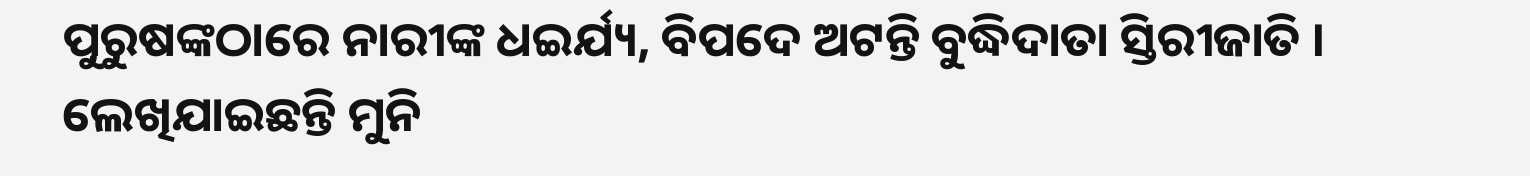ପୁରୁଷଙ୍କଠାରେ ନାରୀଙ୍କ ଧଇର୍ଯ୍ୟ, ବିପଦେ ଅଟନ୍ତି ବୁଦ୍ଧିଦାତା ସ୍ତିରୀଜାତି । ଲେଖିଯାଇଛନ୍ତି ମୁନି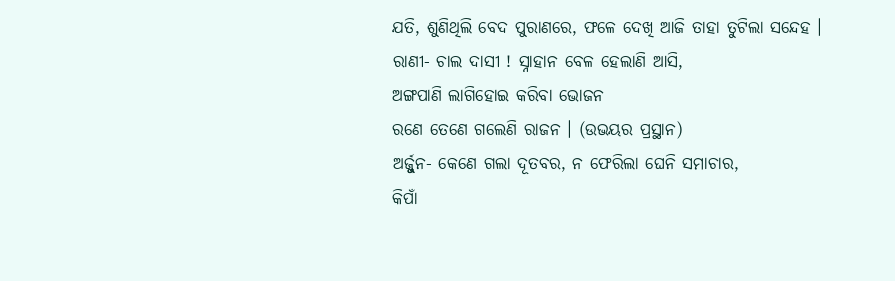ଯତି, ଶୁଣିଥିଲି ବେଦ ପୁରାଣରେ, ଫଳେ ଦେଖି ଆଜି ତାହା ତୁଟିଲା ସନ୍ଦେହ ।
ରାଣୀ- ଚାଲ ଦାସୀ ! ସ୍ନାହାନ ବେଳ ହେଲାଣି ଆସି,
ଅଙ୍ଗପାଣି ଲାଗିହୋଇ କରିବା ଭୋଜନ
ରଣେ ତେଣେ ଗଲେଣି ରାଜନ । (ଉଭୟର ପ୍ରସ୍ଥାନ)
ଅର୍ଜ୍ଜୁନ- କେଣେ ଗଲା ଦୂତବର, ନ ଫେରିଲା ଘେନି ସମାଚାର,
କିପାଁ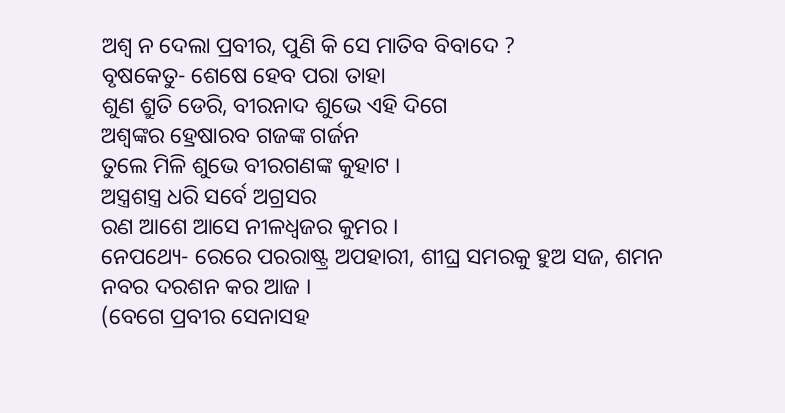ଅଶ୍ୱ ନ ଦେଲା ପ୍ରବୀର, ପୁଣି କି ସେ ମାତିବ ବିବାଦେ ?
ବୃଷକେତୁ- ଶେଷେ ହେବ ପରା ତାହା
ଶୁଣ ଶ୍ରୁତି ଡେରି, ବୀରନାଦ ଶୁଭେ ଏହି ଦିଗେ
ଅଶ୍ୱଙ୍କର ହ୍ରେଷାରବ ଗଜଙ୍କ ଗର୍ଜନ
ତୁଲେ ମିଳି ଶୁଭେ ବୀରଗଣଙ୍କ କୁହାଟ ।
ଅସ୍ତ୍ରଶସ୍ତ୍ର ଧରି ସର୍ବେ ଅଗ୍ରସର
ରଣ ଆଶେ ଆସେ ନୀଳଧ୍ୱଜର କୁମର ।
ନେପଥ୍ୟେ- ରେରେ ପରରାଷ୍ଟ୍ର ଅପହାରୀ, ଶୀଘ୍ର ସମରକୁ ହୁଅ ସଜ, ଶମନ ନବର ଦରଶନ କର ଆଜ ।
(ବେଗେ ପ୍ରବୀର ସେନାସହ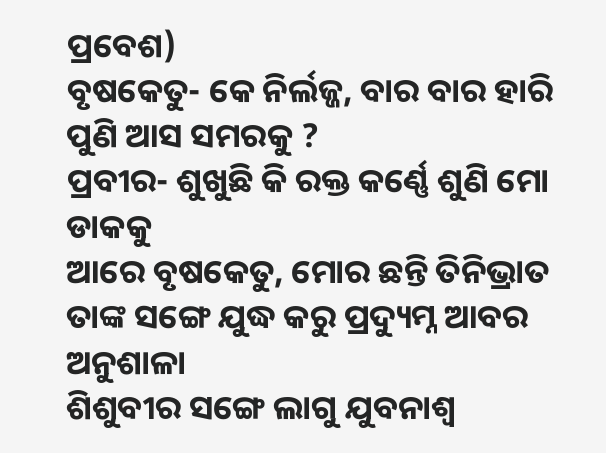ପ୍ରବେଶ)
ବୃଷକେତୁ- କେ ନିର୍ଲଜ୍ଜ, ବାର ବାର ହାରି ପୁଣି ଆସ ସମରକୁ ?
ପ୍ରବୀର- ଶୁଖୁଛି କି ରକ୍ତ କର୍ଣ୍ଣେ ଶୁଣି ମୋ ଡାକକୁ
ଆରେ ବୃଷକେତୁ, ମୋର ଛନ୍ତି ତିନିଭ୍ରାତ
ତାଙ୍କ ସଙ୍ଗେ ଯୁଦ୍ଧ କରୁ ପ୍ରଦ୍ୟୁମ୍ନ ଆବର ଅନୁଶାଳା
ଶିଶୁବୀର ସଙ୍ଗେ ଲାଗୁ ଯୁବନାଶ୍ୱ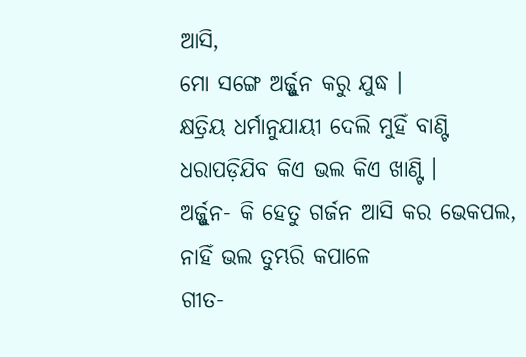ଆସି,
ମୋ ସଙ୍ଗେ ଅର୍ଜ୍ଜୁନ କରୁ ଯୁଦ୍ଧ ।
କ୍ଷତ୍ରିୟ ଧର୍ମାନୁଯାୟୀ ଦେଲି ମୁହିଁ ବାଣ୍ଟି
ଧରାପଡ଼ିଯିବ କିଏ ଭଲ କିଏ ଖାଣ୍ଟି ।
ଅର୍ଜ୍ଜୁନ- କି ହେତୁ ଗର୍ଜନ ଆସି କର ଭେକପଲ,
ନାହିଁ ଭଲ ତୁମ୍ଭରି କପାଳେ
ଗୀତ-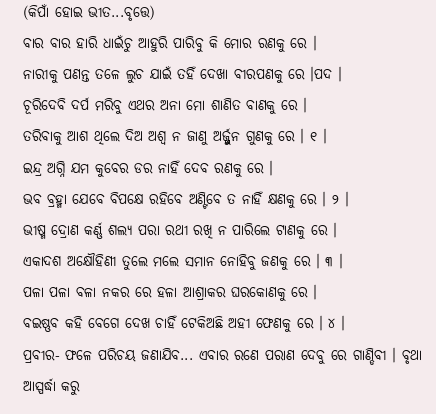(କିପାଁ ହୋଇ ଭୀତ...ବୃତ୍ତେ)
ବାର ବାର ହାରି ଧାଇଁଚୁ ଆହୁରି ପାରିବୁ କି ମୋର ରଣକୁ ରେ ।
ନାରୀକୁ ପଣନ୍ତ ତଳେ ଲୁଚ ଯାଇଁ ତହିଁ ଦେଖା ବୀରପଣକୁ ରେ ।ପଦ ।
ଚୂରିଦେବି ଦର୍ପ ମରିବୁ ଏଥର ଅନା ମୋ ଶାଣିତ ବାଣକୁ ରେ ।
ତରିବାକୁ ଆଶ ଥିଲେ ଦିଅ ଅଶ୍ୱ ନ ଜାଣୁ ଅର୍ଜ୍ଜୁନ ଗୁଣକୁ ରେ । ୧ ।
ଇନ୍ଦ୍ର ଅଗ୍ନି ଯମ କୁବେର ଡର ନାହିଁ ଦେବ ରଣକୁ ରେ ।
ଭବ ବ୍ରହ୍ମା ଯେବେ ବିପକ୍ଷେ ରହିବେ ଅଣ୍ଟିବେ ତ ନାହିଁ କ୍ଷଣକୁ ରେ । ୨ ।
ଭୀଷ୍ମ ଦ୍ରୋଣ କର୍ଣ୍ଣ ଶଲ୍ୟ ପରା ରଥୀ ରଖି ନ ପାରିଲେ ଟାଣକୁ ରେ ।
ଏକାଦଶ ଅକ୍ଷୌହିଣୀ ତୁଲେ ମଲେ ସମାନ ନୋହିବୁ ଜଣକୁ ରେ । ୩ ।
ପଳା ପଳା ବଳା ନକର ରେ ହଳା ଆଶ୍ରାକର ଘରକୋଣକୁ ରେ ।
ବଇଷ୍ଣବ କହି ବେଗେ ଦେଖ ଚାହିଁ ଟେକିଅଛି ଅହୀ ଫେଣକୁ ରେ । ୪ ।
ପ୍ରବୀର- ଫଳେ ପରିଚୟ ଜଣାଯିବ... ଏବାର ରଣେ ପରାଣ ଦେବୁ ରେ ଗାଣ୍ଡିବୀ । ବୃଥା ଆସ୍ପର୍ଦ୍ଧା କରୁ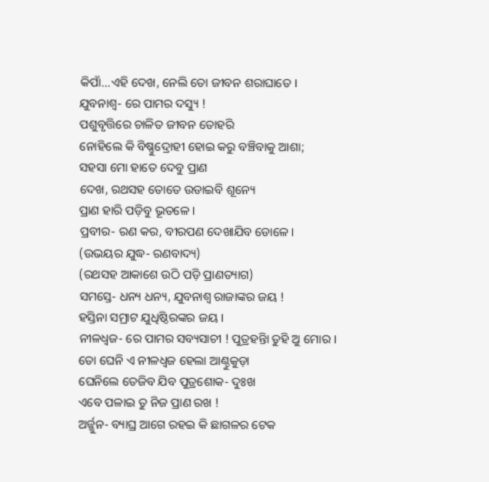କିପାଁ...ଏହି ଦେଖ, ନେଲି ତୋ ଜୀବନ ଶରାଘାତେ ।
ଯୁବନାଶ୍ୱ- ରେ ପାମର ଦସ୍ୟୁ !
ପଶୁବୃତ୍ତିରେ ଚାଳିତ ଜୀବନ ତୋହରି
ନୋହିଲେ କି ବିଷ୍ଣୁଦ୍ରୋହୀ ହୋଇ କରୁ ବଞ୍ଚିବାକୁ ଆଶା;
ସହସା ମୋ ହାତେ ଦେବୁ ପ୍ରାଣ
ଦେଖ, ରଥସହ ତୋତେ ଉଡାଇବି ଶୂନ୍ୟେ
ପ୍ରାଣ ହାରି ପଡ଼ିବୁ ଭୂତଳେ ।
ପ୍ରବୀର- ରଣ କର, ବୀରପଣ ଦେଖାଯିବ ଡୋଳେ ।
(ଉଭୟର ଯୁଦ୍ଧ- ରଣବାଦ୍ୟ)
(ରଥସହ ଆକାଶେ ଉଠି ପଡ଼ି ପ୍ରାଣତ୍ୟାଗ)
ସମସ୍ତେ- ଧନ୍ୟ ଧନ୍ୟ, ଯୁବନାଶ୍ୱ ରାଜାଙ୍କର ଜୟ !
ହସ୍ତିନା ସମ୍ରାଟ ଯୁଧିଷ୍ଠିରଙ୍କର ଜୟ ।
ନୀଳଧ୍ୱଜ- ରେ ପାମର ସବ୍ୟସାଚୀ ! ପୁତ୍ରହନ୍ତିା ତୁହି ଅୁ ମୋର ।
ତୋ ଘେନି ଏ ନୀଳଧ୍ୱଜ ହେଲା ଆଣ୍ଠୁକୁଡ଼ା
ଘେନିଲେ ତେଜିବ ଯିବ ପୁତ୍ରଶୋକ- ଦୁଃଖ
ଏବେ ପଳାଇ ତୁ ନିଜ ପ୍ରାଣ ରଖ !
ଅର୍ଜ୍ଜୁନ- ବ୍ୟାଘ୍ର ଆଗେ ରହଇ କି ଛାଗଳର ଟେକ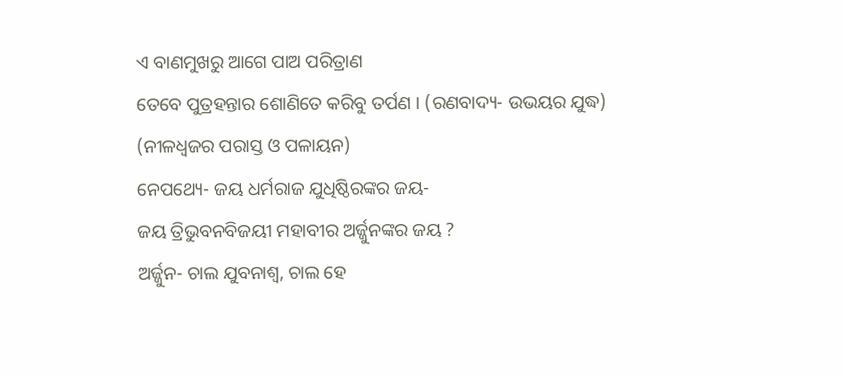ଏ ବାଣମୁଖରୁ ଆଗେ ପାଅ ପରିତ୍ରାଣ
ତେବେ ପୁତ୍ରହନ୍ତାର ଶୋଣିତେ କରିବୁ ତର୍ପଣ । (ରଣବାଦ୍ୟ- ଉଭୟର ଯୁଦ୍ଧ)
(ନୀଳଧ୍ୱଜର ପରାସ୍ତ ଓ ପଳାୟନ)
ନେପଥ୍ୟେ- ଜୟ ଧର୍ମରାଜ ଯୁଧିଷ୍ଠିରଙ୍କର ଜୟ-
ଜୟ ତ୍ରିଭୁବନବିଜୟୀ ମହାବୀର ଅର୍ଜ୍ଜୁନଙ୍କର ଜୟ ?
ଅର୍ଜ୍ଜୁନ- ଚାଲ ଯୁବନାଶ୍ୱ, ଚାଲ ହେ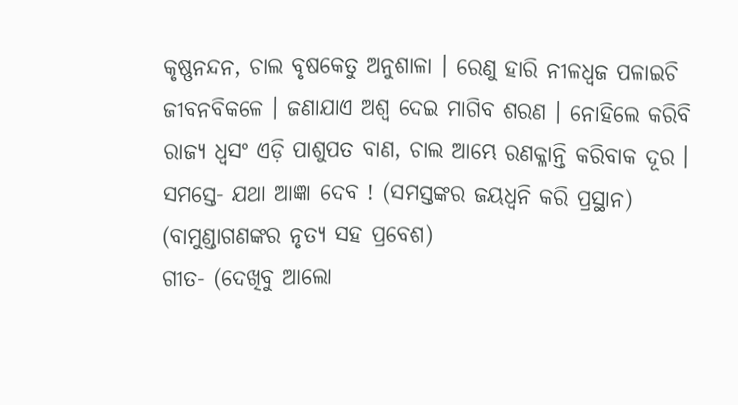କୃଷ୍ଣନନ୍ଦନ, ଚାଲ ବୃଷକେତୁ ଅନୁଶାଳା । ରେଣୁ ହାରି ନୀଳଧ୍ୱଜ ପଳାଇଚି ଜୀବନବିକଳେ । ଜଣାଯାଏ ଅଶ୍ୱ ଦେଇ ମାଗିବ ଶରଣ । ନୋହିଲେ କରିବି ରାଜ୍ୟ ଧ୍ୱସଂ ଏଡ଼ି ପାଶୁପତ ବାଣ, ଚାଲ ଆମ୍ଭେ ରଣକ୍ଳାନ୍ତି କରିବାକ ଦୂର ।
ସମସ୍ତେ- ଯଥା ଆଜ୍ଞା ଦେବ ! (ସମସ୍ତଙ୍କର ଜୟଧ୍ୱନି କରି ପ୍ରସ୍ଥାନ)
(ବାମୁଣ୍ଡାଗଣଙ୍କର ନୃତ୍ୟ ସହ ପ୍ରବେଶ)
ଗୀତ- (ଦେଖିବୁ ଆଲୋ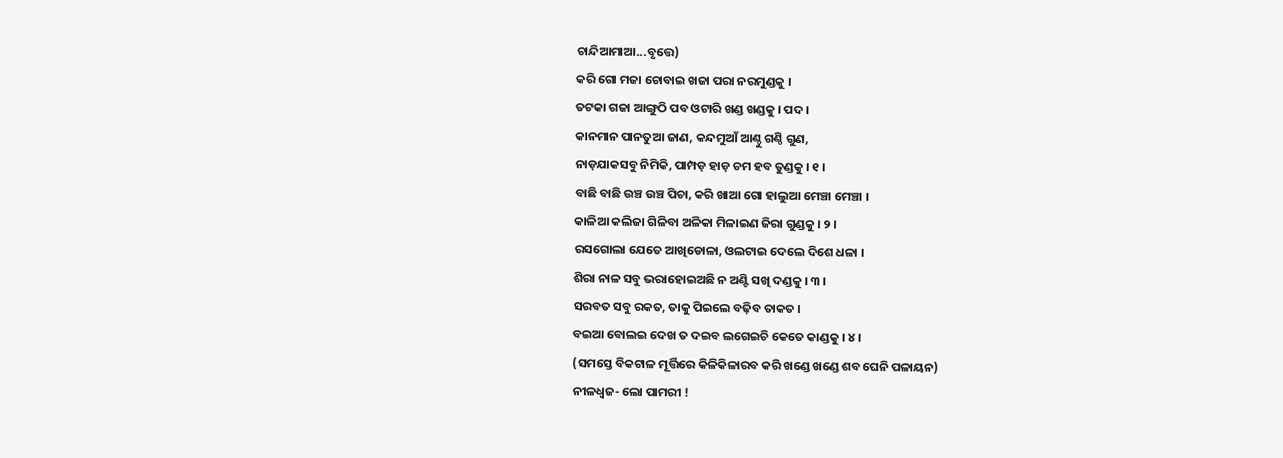ଚାନ୍ଦିଆମାଆ...ବୃତ୍ତେ)
କରି ଗୋ ମଜା ଚୋବାଇ ଖଜା ପରା ନରମୁଣ୍ଡକୁ ।
ତଟକା ଗଜା ଆଙ୍ଗୁଠି ପବ ଓଟାରି ଖଣ୍ଡ ଖଣ୍ଡକୁ । ପଦ ।
କାନମାନ ପାନତୁଆ ଜାଣ, କନ୍ଦମୁଆଁ ଆଣ୍ଠୁ ଗଣ୍ଠି ଗୁଣ,
ନାଡ଼ଯାକସବୁ ନିମିକି, ପାମ୍ପଡ଼ ହାଡ଼ ଚମ ହବ ତୁଣ୍ଡକୁ । ୧ ।
ବାଛି ବାଛି ଉଞ୍ଚ ଉଞ୍ଚ ପିଚା, କରି ଖାଆ ଗୋ ହାଲୁଆ ମେଞ୍ଚା ମେଞ୍ଚା ।
କାଳିଆ କଲିଜା ଗିଳିବା ଅଳିକା ମିଳାଇଣ ଜିରା ଗୁଣ୍ଡକୁ । ୨ ।
ରସଗୋଲା ଯେତେ ଆଖିଡୋଳା, ଓଲଟାଇ ଦେଲେ ଦିଶେ ଧଳା ।
ଶିରା ନାଳ ସବୁ ଭରାହୋଇଅଛି ନ ଅଣ୍ଟି ସଖି ଦଣ୍ଡକୁ । ୩ ।
ସରବତ ସବୁ ରକତ, ତାକୁ ପିଇଲେ ବଢ଼ିବ ତାକତ ।
ବଇଆ ବୋଲଇ ଦେଖ ତ ଦଇବ ଲଗେଇଚି କେତେ କାଣ୍ଡକୁ । ୪ ।
(ସମସ୍ତେ ବିକଟାଳ ମୂର୍ତ୍ତିରେ କିଳିକିଳାରବ କରି ଖଣ୍ଡେ ଖଣ୍ଡେ ଶବ ଘେନି ପଳାୟନ)
ନୀଳଧ୍ୱଜ- ଲୋ ପାମରୀ !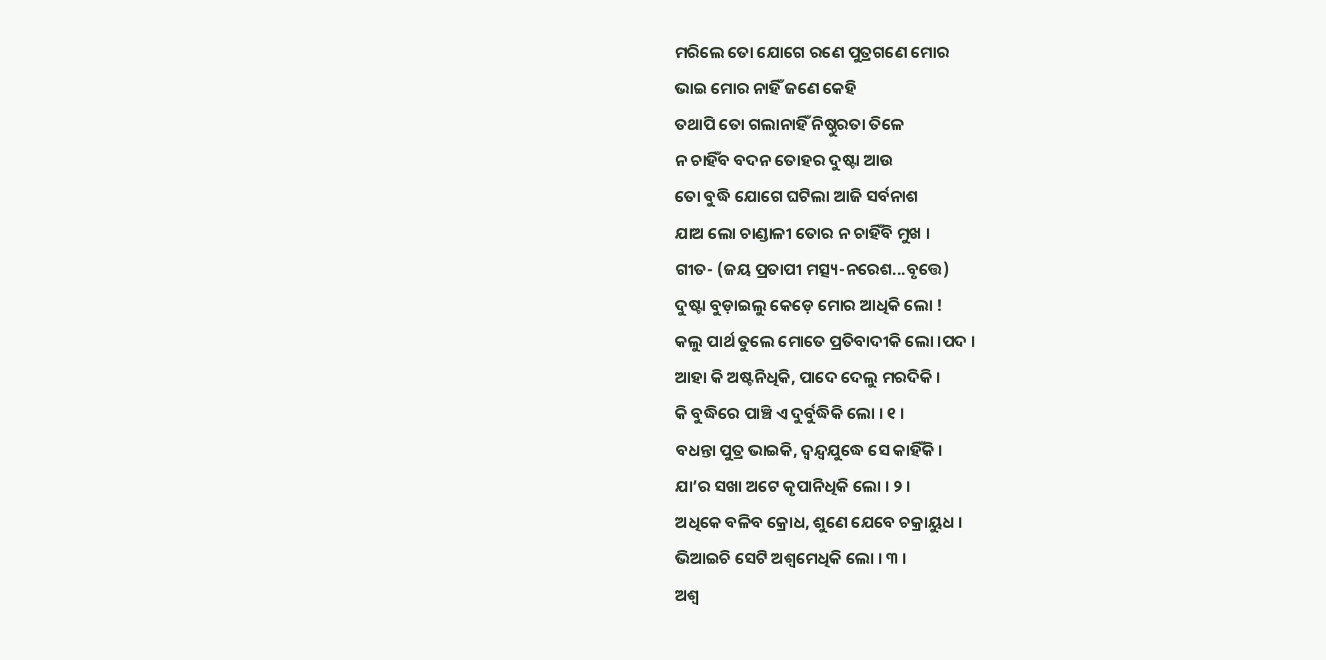ମରିଲେ ତୋ ଯୋଗେ ରଣେ ପୁତ୍ରଗଣେ ମୋର
ଭାଇ ମୋର ନାହିଁ ଜଣେ କେହି
ତଥାପି ତୋ ଗଲାନାହିଁ ନିଷ୍ଠୁରତା ତିଳେ
ନ ଚାହିଁବ ବଦନ ତୋହର ଦୁଷ୍ଟା ଆଉ
ତୋ ବୁଦ୍ଧି ଯୋଗେ ଘଟିଲା ଆଜି ସର୍ବନାଶ
ଯାଅ ଲୋ ଚାଣ୍ଡାଳୀ ତୋର ନ ଚାହିଁବି ମୁଖ ।
ଗୀତ- (ଜୟ ପ୍ରତାପୀ ମତ୍ସ୍ୟ-ନରେଶ...ବୃତ୍ତେ)
ଦୁଷ୍ଟା ବୁଡ଼ାଇଲୁ କେଡ଼େ ମୋର ଆଧିକି ଲୋ !
କଲୁ ପାର୍ଥ ତୁଲେ ମୋତେ ପ୍ରତିବାଦୀକି ଲୋ ।ପଦ ।
ଆହା କି ଅଷ୍ଟନିଧିକି, ପାଦେ ଦେଲୁ ମରଦିକି ।
କି ବୁଦ୍ଧିରେ ପାଞ୍ଚି ଏ ଦୁର୍ବୁଦ୍ଧିକି ଲୋ । ୧ ।
ବଧନ୍ତା ପୁତ୍ର ଭାଇକି, ଦ୍ୱନ୍ଦ୍ୱଯୁଦ୍ଧେ ସେ କାହିଁକି ।
ଯା’ର ସଖା ଅଟେ କୃପାନିଧିକି ଲୋ । ୨ ।
ଅଧିକେ ବଳିବ କ୍ରୋଧ, ଶୁଣେ ଯେବେ ଚକ୍ରାୟୁଧ ।
ଭିଆଇଚି ସେଟି ଅଶ୍ୱମେଧିକି ଲୋ । ୩ ।
ଅଶ୍ୱ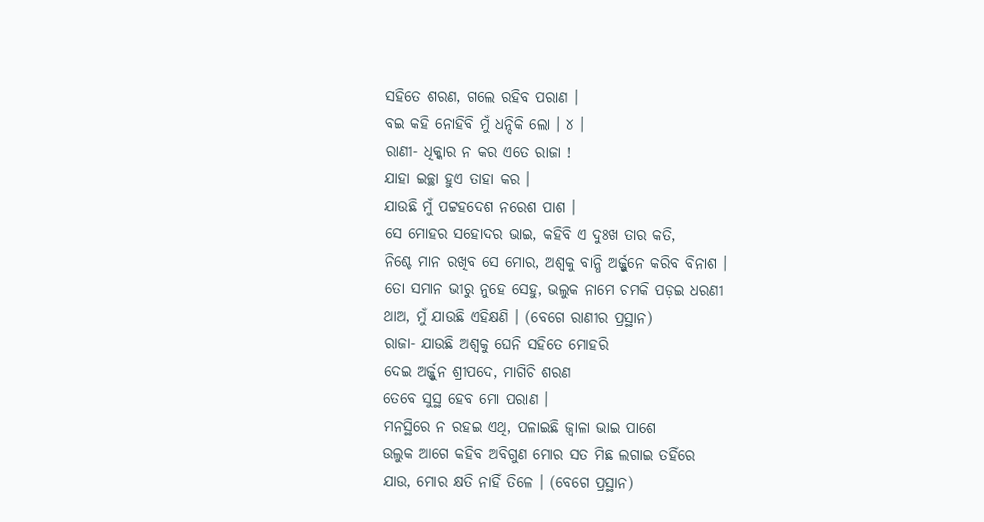ସହିତେ ଶରଣ, ଗଲେ ରହିବ ପରାଣ ।
ବଇ କହି ନୋହିବି ମୁଁ ଧନ୍ଦିକି ଲୋ । ୪ ।
ରାଣୀ- ଧିକ୍କାର ନ କର ଏତେ ରାଜା !
ଯାହା ଇଚ୍ଛା ହୁଏ ତାହା କର ।
ଯାଉଛି ମୁଁ ପଟ୍ଟହଦେଶ ନରେଶ ପାଶ ।
ସେ ମୋହର ସହୋଦର ଭାଇ, କହିବି ଏ ଦୁଃଖ ତାର କତି,
ନିଶ୍ଚେ ମାନ ରଖିବ ସେ ମୋର, ଅଶ୍ୱକୁ ବାନ୍ଧି ଅର୍ଜ୍ଜୁନେ କରିବ ବିନାଶ ।
ତୋ ସମାନ ଭୀରୁ ନୁହେ ସେହୁ, ଭଲୁକ ନାମେ ଚମକି ପଡ଼ଇ ଧରଣୀ
ଥାଅ, ମୁଁ ଯାଉଛି ଏହିକ୍ଷଣି । (ବେଗେ ରାଣୀର ପ୍ରସ୍ଥାନ)
ରାଜା- ଯାଉଛି ଅଶ୍ୱକୁ ଘେନି ସହିତେ ମୋହରି
ଦେଇ ଅର୍ଜ୍ଜୁନ ଶ୍ରୀପଦେ, ମାଗିଚି ଶରଣ
ତେବେ ସୁସ୍ଥ ହେବ ମୋ ପରାଣ ।
ମନସ୍ଥିରେ ନ ରହଇ ଏଥି, ପଳାଇଛି ଜ୍ୱାଳା ଭାଇ ପାଶେ
ଉଲୁକ ଆଗେ କହିବ ଅବିଗୁଣ ମୋର ସତ ମିଛ ଲଗାଇ ତହିଁରେ
ଯାଉ, ମୋର କ୍ଷତି ନାହିଁ ତିଳେ । (ବେଗେ ପ୍ରସ୍ଥାନ)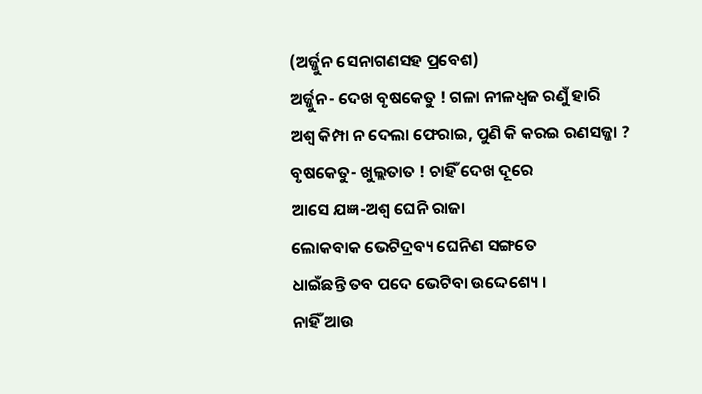(ଅର୍ଜ୍ଜୁନ ସେନାଗଣସହ ପ୍ରବେଶ)
ଅର୍ଜ୍ଜୁନ- ଦେଖ ବୃଷକେତୁ ! ଗଳା ନୀଳଧ୍ୱଜ ରଣୁଁ ହାରି
ଅଶ୍ୱ କିମ୍ପା ନ ଦେଲା ଫେରାଇ, ପୁଣି କି କରଇ ରଣସଜ୍ଜା ?
ବୃଷକେତୁ- ଖୁଲ୍ଲତାତ ! ଚାହିଁ ଦେଖ ଦୂରେ
ଆସେ ଯଜ୍ଞ-ଅଶ୍ୱ ଘେନି ରାଜା
ଲୋକବାକ ଭେଟିଦ୍ରବ୍ୟ ଘେନିଣ ସଙ୍ଗତେ
ଧାଇଁଛନ୍ତି ତବ ପଦେ ଭେଟିବା ଉଦ୍ଦେଶ୍ୟେ ।
ନାହିଁ ଆଉ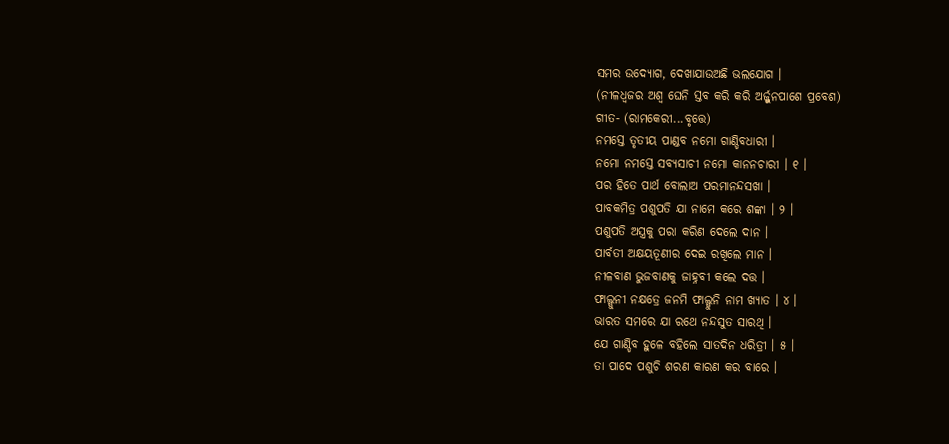ସମର ଉଦ୍ଯୋଗ, ଦେଖାଯାଉଅଛି ଭଲଯୋଗ ।
(ନୀଳଧ୍ୱଜର ଅଶ୍ୱ ଘେନି ସ୍ତବ କରି କରି ଅର୍ଜ୍ଜୁନପାଶେ ପ୍ରବେଶ)
ଗୀତ- (ରାମକେରୀ...ବୃତ୍ତେ)
ନମସ୍ତେ ତୃତୀୟ ପାଣ୍ଡବ ନମୋ ଗାଣ୍ଡିବଧାରୀ ।
ନମୋ ନମସ୍ତେ ସବ୍ୟସାଚୀ ନମୋ କାନନଚାରୀ । ୧ ।
ପର ହିତେ ପାର୍ଥ ବୋଲାଅ ପରମାନନ୍ଦସଖା ।
ପାବକମିତ୍ର ପଶୁପତି ଯା ନାମେ କରେ ଶଙ୍କା । ୨ ।
ପଶୁପତି ଅସ୍ତ୍ରକୁ ପରା କରିଣ ଦେଲେ ଦାନ ।
ପାର୍ବତୀ ଅକ୍ଷୟତୂଣୀର ଦେଇ ରଖିଲେ ମାନ ।
ନୀଳବାଣ ଭୁଜବାଣକୁ ଜାହ୍ନବୀ କଲେ ଦତ୍ତ ।
ଫାଲ୍ଗୁନୀ ନକ୍ଷତ୍ରେ ଜନମି ଫାଲ୍ଗୁନି ନାମ ଖ୍ୟାତ । ୪ ।
ଭାରତ ସମରେ ଯା ରଥେ ନନ୍ଦସୁତ ସାରଥି ।
ଯେ ଗାଣ୍ଡିବ ହୁଳେ ବହିଲେ ସାତଦିନ ଧରିତ୍ରୀ । ୫ ।
ତା ପାଦେ ପଶୁଚି ଶରଣ କାରଣ କର ବାରେ ।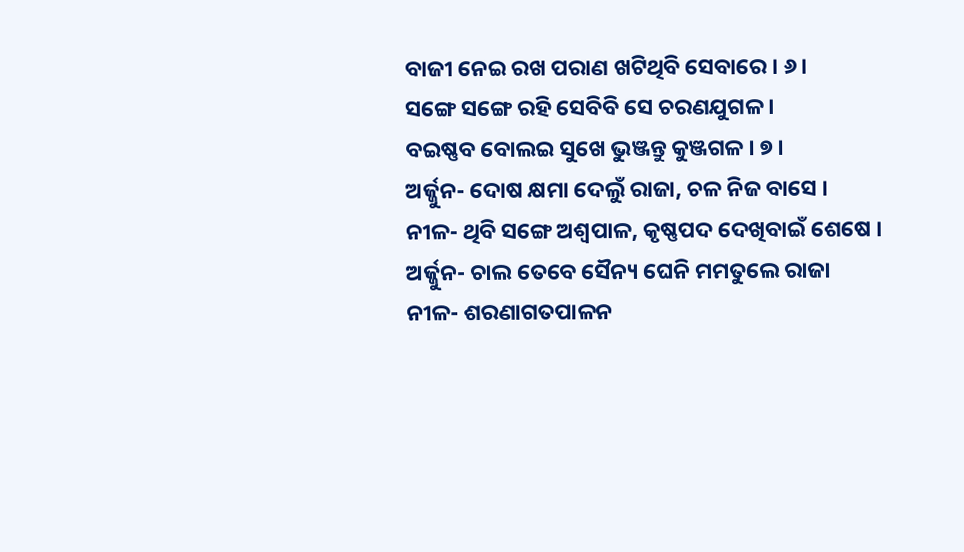ବାଜୀ ନେଇ ରଖ ପରାଣ ଖଟିଥିବି ସେବାରେ । ୬ ।
ସଙ୍ଗେ ସଙ୍ଗେ ରହି ସେବିବି ସେ ଚରଣଯୁଗଳ ।
ବଇଷ୍ଣବ ବୋଲଇ ସୁଖେ ଭୁଞ୍ଜନ୍ତୁ କୁଞ୍ଜଗଳ । ୭ ।
ଅର୍ଜ୍ଜୁନ- ଦୋଷ କ୍ଷମା ଦେଲୁଁ ରାଜା, ଚଳ ନିଜ ବାସେ ।
ନୀଳ- ଥିବି ସଙ୍ଗେ ଅଶ୍ୱପାଳ, କୃଷ୍ଣପଦ ଦେଖିବାଇଁ ଶେଷେ ।
ଅର୍ଜ୍ଜୁନ- ଚାଲ ତେବେ ସୈନ୍ୟ ଘେନି ମମତୁଲେ ରାଜା
ନୀଳ- ଶରଣାଗତପାଳନ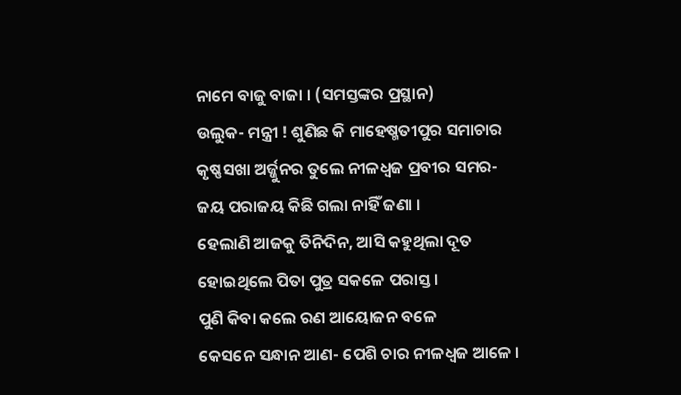ନାମେ ବାଜୁ ବାଜା । (ସମସ୍ତଙ୍କର ପ୍ରସ୍ଥାନ)
ଉଲୁକ- ମନ୍ତ୍ରୀ ! ଶୁଣିଛ କି ମାହେଷ୍ମତୀପୁର ସମାଚାର
କୃଷ୍ଣସଖା ଅର୍ଜ୍ଜୁନର ତୁଲେ ନୀଳଧ୍ୱଜ ପ୍ରବୀର ସମର-
ଜୟ ପରାଜୟ କିଛି ଗଲା ନାହିଁ ଜଣା ।
ହେଲାଣି ଆଜକୁ ତିନିଦିନ, ଆସି କହୁଥିଲା ଦୂତ
ହୋଇଥିଲେ ପିତା ପୁତ୍ର ସକଳେ ପରାସ୍ତ ।
ପୁଣି କିବା କଲେ ରଣ ଆୟୋଜନ ବଳେ
କେସନେ ସନ୍ଧାନ ଆଣ- ପେଶି ଚାର ନୀଳଧ୍ୱଜ ଆଳେ ।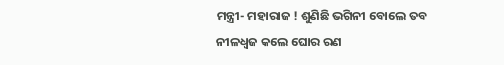ମନ୍ତ୍ରୀ- ମହାରାଜ ! ଶୁଣିଛି ଭଗିନୀ ବୋଲେ ତବ
ନୀଳଧ୍ୱଜ କଲେ ଘୋର ରଣ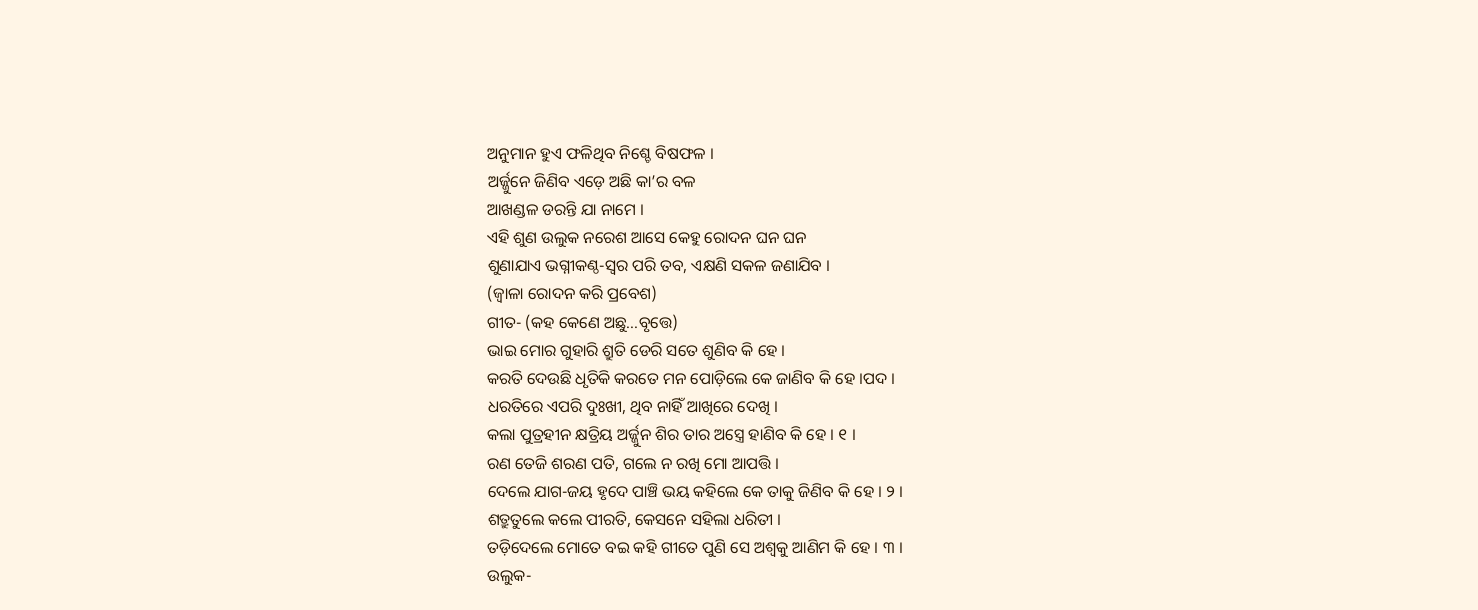ଅନୁମାନ ହୁଏ ଫଳିଥିବ ନିଶ୍ଚେ ବିଷଫଳ ।
ଅର୍ଜ୍ଜୁନେ ଜିଣିବ ଏଡ଼େ ଅଛି କା’ର ବଳ
ଆଖଣ୍ଡଳ ଡରନ୍ତି ଯା ନାମେ ।
ଏହି ଶୁଣ ଉଲୁକ ନରେଶ ଆସେ କେହୁ ରୋଦନ ଘନ ଘନ
ଶୁଣାଯାଏ ଭଗ୍ନୀକଣ୍ଠ-ସ୍ୱର ପରି ତବ, ଏକ୍ଷଣି ସକଳ ଜଣାଯିବ ।
(ଜ୍ୱାଳା ରୋଦନ କରି ପ୍ରବେଶ)
ଗୀତ- (କହ କେଣେ ଅଛୁ...ବୃତ୍ତେ)
ଭାଇ ମୋର ଗୁହାରି ଶ୍ରୁତି ଡେରି ସତେ ଶୁଣିବ କି ହେ ।
କରତି ଦେଉଛି ଧୃତିକି କରତେ ମନ ପୋଡ଼ିଲେ କେ ଜାଣିବ କି ହେ ।ପଦ ।
ଧରତିରେ ଏପରି ଦୁଃଖୀ, ଥିବ ନାହିଁ ଆଖିରେ ଦେଖି ।
କଲା ପୁତ୍ରହୀନ କ୍ଷତ୍ରିୟ ଅର୍ଜ୍ଜୁନ ଶିର ତାର ଅସ୍ତ୍ରେ ହାଣିବ କି ହେ । ୧ ।
ରଣ ତେଜି ଶରଣ ପତି, ଗଲେ ନ ରଖି ମୋ ଆପତ୍ତି ।
ଦେଲେ ଯାଗ-ଜୟ ହୃଦେ ପାଞ୍ଚି ଭୟ କହିଲେ କେ ତାକୁ ଜିଣିବ କି ହେ । ୨ ।
ଶତ୍ରୁତୁଲେ କଲେ ପୀରତି, କେସନେ ସହିଲା ଧରିତୀ ।
ତଡ଼ିଦେଲେ ମୋତେ ବଇ କହି ଗୀତେ ପୁଣି ସେ ଅଶ୍ୱକୁ ଆଣିମ କି ହେ । ୩ ।
ଉଲୁକ-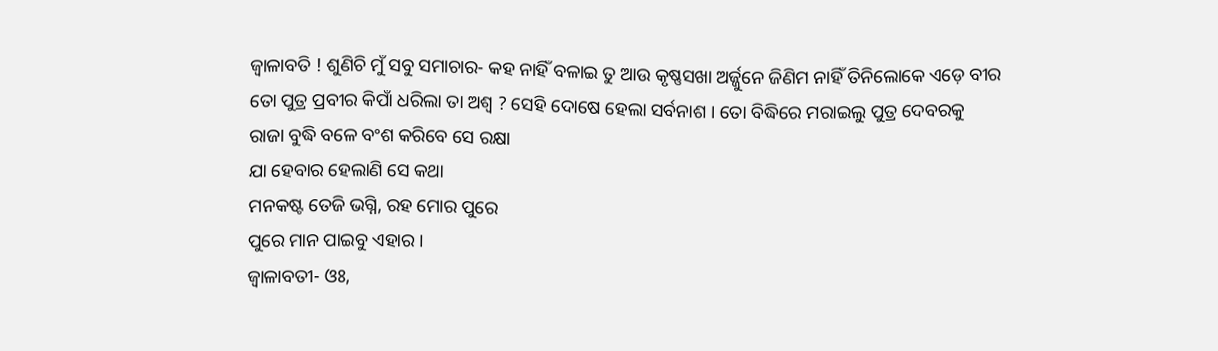ଜ୍ୱାଳାବତି ! ଶୁଣିଚି ମୁଁ ସବୁ ସମାଚାର- କହ ନାହିଁ ବଳାଇ ତୁ ଆଉ କୃଷ୍ଣସଖା ଅର୍ଜ୍ଜୁନେ ଜିଣିମ ନାହିଁ ତିନିଲୋକେ ଏଡ଼େ ବୀର
ତୋ ପୁତ୍ର ପ୍ରବୀର କିପାଁ ଧରିଲା ତା ଅଶ୍ୱ ? ସେହି ଦୋଷେ ହେଲା ସର୍ବନାଶ । ତୋ ବିଦ୍ଧିରେ ମରାଇଲୁ ପୁତ୍ର ଦେବରକୁ
ରାଜା ବୁଦ୍ଧି ବଳେ ବଂଶ କରିବେ ସେ ରକ୍ଷା
ଯା ହେବାର ହେଲାଣି ସେ କଥା
ମନକଷ୍ଟ ତେଜି ଭଗ୍ନି, ରହ ମୋର ପୁରେ
ପୁରେ ମାନ ପାଇବୁ ଏହାର ।
ଜ୍ୱାଳାବତୀ- ଓଃ,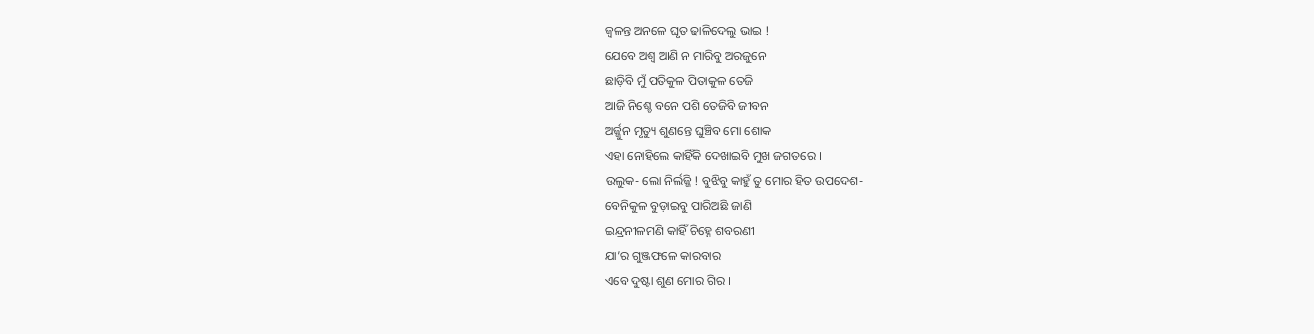ଜ୍ୱଳନ୍ତ ଅନଳେ ଘୃତ ଢାଳିଦେଲୁ ଭାଇ !
ଯେବେ ଅଶ୍ୱ ଆଣି ନ ମାରିବୁ ଅରଜୁନେ
ଛାଡ଼ିବି ମୁଁ ପତିକୁଳ ପିତାକୁଳ ତେଜି
ଆଜି ନିଶ୍ଚେ ବନେ ପଶି ତେଜିବି ଜୀବନ
ଅର୍ଜ୍ଜୁନ ମୃତ୍ୟୁ ଶୁଣନ୍ତେ ଘୁଞ୍ଚିବ ମୋ ଶୋକ
ଏହା ନୋହିଲେ କାହିଁକି ଦେଖାଇବି ମୁଖ ଜଗତରେ ।
ଉଲୁକ- ଲୋ ନିର୍ଲଜ୍ଜି ! ବୁଝିବୁ କାହୁଁ ତୁ ମୋର ହିତ ଉପଦେଶ-
ବେନିକୁଳ ବୁଡ଼ାଇବୁ ପାରିଅଛି ଜାଣି
ଇନ୍ଦ୍ରନୀଳମଣି କାହିଁ ଚିହ୍ନେ ଶବରଣୀ
ଯା’ର ଗୁଞ୍ଜଫଳେ କାରବାର
ଏବେ ଦୁଷ୍ଟା ଶୁଣ ମୋର ଗିର ।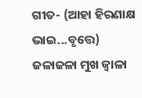ଗୀତ- (ଆହା ହିରଣାକ୍ଷ ଭାଇ...ବୃତ୍ତେ)
ଜଳାଜଳା ମୁଖ ଜ୍ୱାଳା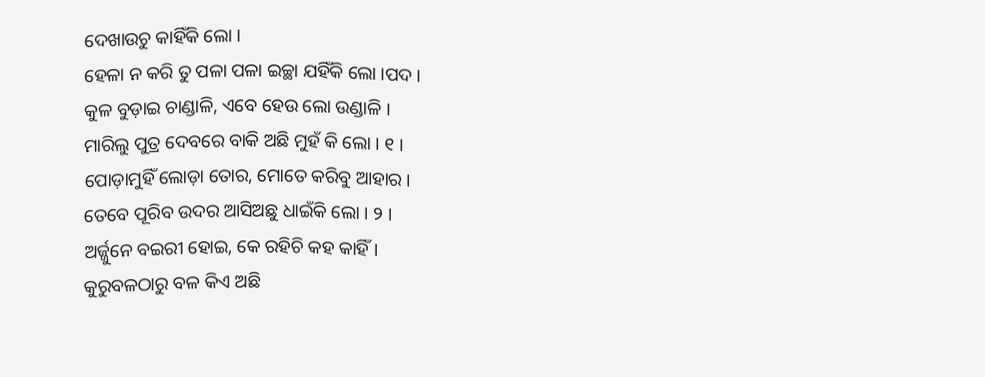ଦେଖାଉଚୁ କାହିଁକି ଲୋ ।
ହେଳା ନ କରି ତୁ ପଳା ପଳା ଇଚ୍ଛା ଯହିଁକି ଲୋ ।ପଦ ।
କୁଳ ବୁଡ଼ାଇ ଚାଣ୍ଡାଳି, ଏବେ ହେଉ ଲୋ ଉଣ୍ଡାଳି ।
ମାରିଲୁ ପୁତ୍ର ଦେବରେ ବାକି ଅଛି ମୁହଁ କି ଲୋ । ୧ ।
ପୋଡ଼ାମୁହିଁ ଲୋଡ଼ା ତୋର, ମୋତେ କରିବୁ ଆହାର ।
ତେବେ ପୂରିବ ଉଦର ଆସିଅଛୁ ଧାଇଁକି ଲୋ । ୨ ।
ଅର୍ଜ୍ଜୁନେ ବଇରୀ ହୋଇ, କେ ରହିଚି କହ କାହିଁ ।
କୁରୁବଳଠାରୁ ବଳ କିଏ ଅଛି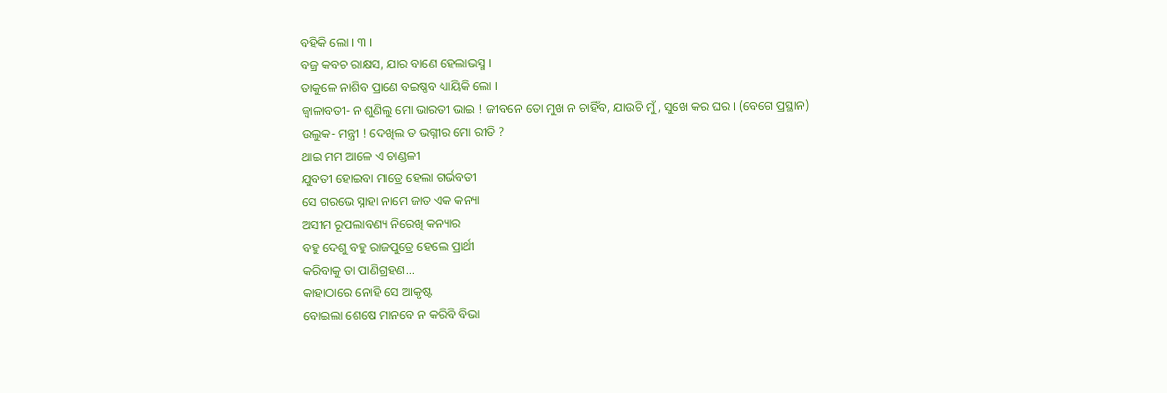ବହିକି ଲୋ । ୩ ।
ବଜ୍ର କବଚ ରାକ୍ଷସ, ଯାର ବାଣେ ହେଲାଭସ୍ମ ।
ତାକୁଳେ ନାଶିବ ପ୍ରାଣେ ବଇଷ୍ଣବ ଧ୍ୟାୟିକି ଲୋ ।
ଜ୍ୱାଳାବତୀ- ନ ଶୁଣିଲୁ ମୋ ଭାରତୀ ଭାଇ ! ଜୀବନେ ତୋ ମୁଖ ନ ଚାହିଁବ, ଯାଉଚି ମୁଁ, ସୁଖେ କର ଘର । (ବେଗେ ପ୍ରସ୍ଥାନ)
ଉଲୁକ- ମନ୍ତ୍ରୀ ! ଦେଖିଲ ତ ଭଗ୍ନୀର ମୋ ରୀତି ?
ଥାଇ ମମ ଆଳେ ଏ ଚାଣ୍ଡଳୀ
ଯୁବତୀ ହୋଇବା ମାତ୍ରେ ହେଲା ଗର୍ଭବତୀ
ସେ ଗରଭେ ସ୍ନାହା ନାମେ ଜାତ ଏକ କନ୍ୟା
ଅସୀମ ରୂପଲାବଣ୍ୟ ନିରେଖି କନ୍ୟାର
ବହୁ ଦେଶୁ ବହୁ ରାଜପୁତ୍ରେ ହେଲେ ପ୍ରାର୍ଥୀ
କରିବାକୁ ତା ପାଣିଗ୍ରହଣ...
କାହାଠାରେ ନୋହି ସେ ଆକୃଷ୍ଟ
ବୋଇଲା ଶେଷେ ମାନବେ ନ କରିବି ବିଭା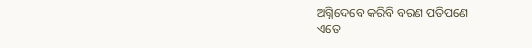ଅଗ୍ନିଦେବେ କରିବି ବରଣ ପତିପଣେ
ଏତେ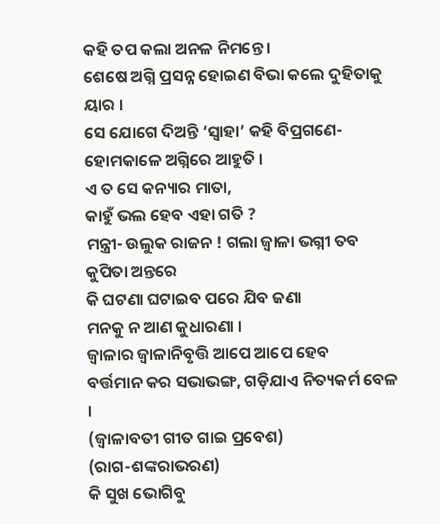କହି ତପ କଲା ଅନଳ ନିମନ୍ତେ ।
ଶେଷେ ଅଗ୍ନି ପ୍ରସନ୍ନ ହୋଇଣ ବିଭା କଲେ ଦୁହିତାକୁ ୟାର ।
ସେ ଯୋଗେ ଦିଅନ୍ତି ‘ସ୍ୱାହା’ କହି ବିପ୍ରଗଣେ- ହୋମକାଳେ ଅଗ୍ନିରେ ଆହୁତି ।
ଏ ତ ସେ କନ୍ୟାର ମାତା,
କାହୁଁ ଭଲ ହେବ ଏହା ଗତି ?
ମନ୍ତ୍ରୀ- ଉଲୁକ ରାଜନ ! ଗଲା ଜ୍ୱାଳା ଭଗ୍ନୀ ତବ କୁପିତା ଅନ୍ତରେ
କି ଘଟଣା ଘଟାଇବ ପରେ ଯିବ ଜଣା
ମନକୁ ନ ଆଣ କୁଧାରଣା ।
ଜ୍ୱାଳାର ଜ୍ୱାଳାନିବୃତ୍ତି ଆପେ ଆପେ ହେବ
ବର୍ତ୍ତମାନ କର ସଭାଭଙ୍ଗ, ଗଡ଼ିଯାଏ ନିତ୍ୟକର୍ମ ବେଳ ।
(ଜ୍ୱାଳାବତୀ ଗୀତ ଗାଇ ପ୍ରବେଶ)
(ରାଗ-ଶଙ୍କରାଭରଣ)
କି ସୁଖ ଭୋଗିବୁ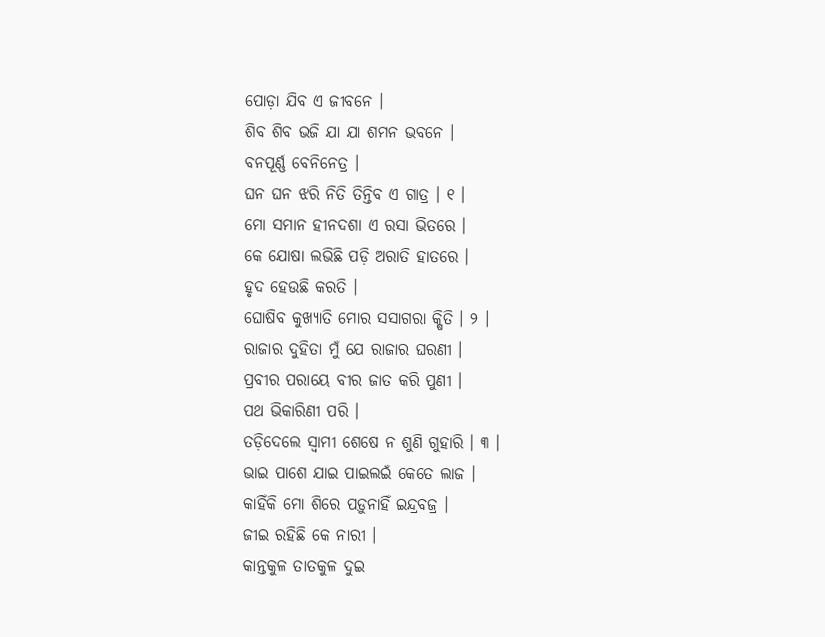ପୋଡ଼ା ଯିବ ଏ ଜୀବନେ ।
ଶିବ ଶିବ ଭଜି ଯା ଯା ଶମନ ଭବନେ ।
ବନପୂର୍ଣ୍ଣ ବେନିନେତ୍ର ।
ଘନ ଘନ ଝରି ନିତି ତିନ୍ତିବ ଏ ଗାତ୍ର । ୧ ।
ମୋ ସମାନ ହୀନଦଶା ଏ ରସା ଭିତରେ ।
କେ ଯୋଷା ଲଭିଛି ପଡ଼ି ଅରାତି ହାତରେ ।
ହୃଦ ହେଉଛି କରତି ।
ଘୋଷିବ କୁଖ୍ୟାତି ମୋର ସସାଗରା କ୍ଷିତି । ୨ ।
ରାଜାର ଦୁହିତା ମୁଁ ଯେ ରାଜାର ଘରଣୀ ।
ପ୍ରବୀର ପରାୟେ ବୀର ଜାତ କରି ପୁଣୀ ।
ପଥ ଭିକାରିଣୀ ପରି ।
ତଡ଼ିଦେଲେ ସ୍ୱାମୀ ଶେଷେ ନ ଶୁଣି ଗୁହାରି । ୩ ।
ଭାଇ ପାଶେ ଯାଇ ପାଇଲଇଁ କେତେ ଲାଜ ।
କାହିଁକି ମୋ ଶିରେ ପଡ଼ୁନାହିଁ ଇନ୍ଦ୍ରବଜ୍ର ।
ଜୀଇ ରହିଛି କେ ନାରୀ ।
କାନ୍ତକୁଳ ତାତକୁଳ ଦୁଇ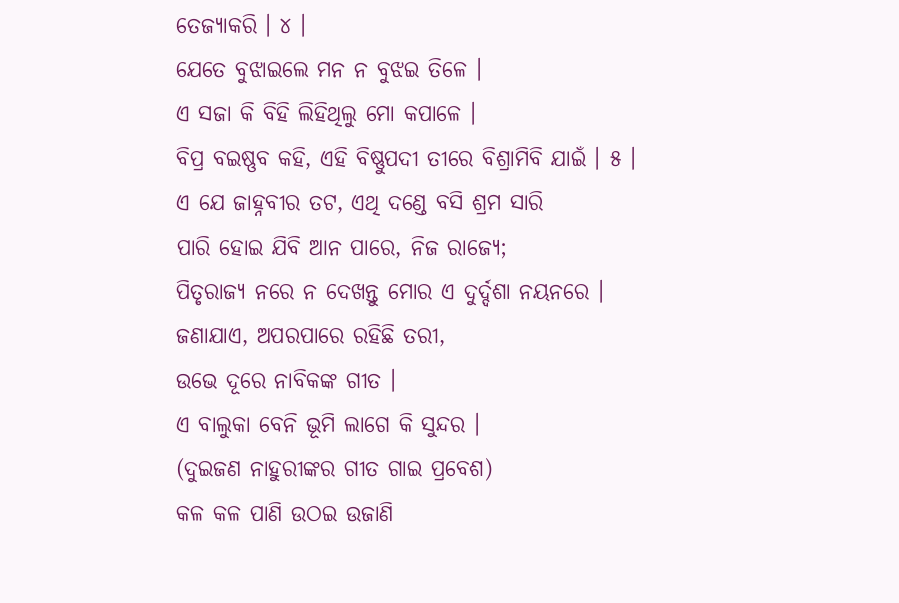ତେଜ୍ୟାକରି । ୪ ।
ଯେତେ ବୁଝାଇଲେ ମନ ନ ବୁଝଇ ତିଳେ ।
ଏ ସଜା କି ବିହି ଲିହିଥିଲୁ ମୋ କପାଳେ ।
ବିପ୍ର ବଇଷ୍ଣବ କହି, ଏହି ବିଷ୍ଣୁପଦୀ ତୀରେ ବିଶ୍ରାମିବି ଯାଇଁ । ୫ ।
ଏ ଯେ ଜାହ୍ନବୀର ତଟ, ଏଥି ଦଣ୍ଡେ ବସି ଶ୍ରମ ସାରି
ପାରି ହୋଇ ଯିବି ଆନ ପାରେ, ନିଜ ରାଜ୍ୟେ;
ପିତୃରାଜ୍ୟ ନରେ ନ ଦେଖନ୍ତୁ ମୋର ଏ ଦୁର୍ଦ୍ଦଶା ନୟନରେ ।
ଜଣାଯାଏ, ଅପରପାରେ ରହିଛି ତରୀ,
ଉଭେ ଦୂରେ ନାବିକଙ୍କ ଗୀତ ।
ଏ ବାଲୁକା ବେନି ଭୂମି ଲାଗେ କି ସୁନ୍ଦର ।
(ଦୁଇଜଣ ନାହୁରୀଙ୍କର ଗୀତ ଗାଇ ପ୍ରବେଶ)
କଳ କଳ ପାଣି ଉଠଇ ଉଜାଣି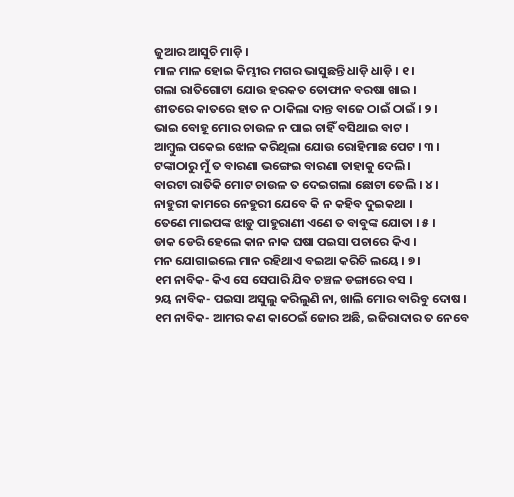ଜୁଆର ଆସୁଚି ମାଡ଼ି ।
ମାଳ ମାଳ ହୋଇ କିମ୍ଭୀର ମଗର ଭାସୁଛନ୍ତି ଧାଡ଼ି ଧାଡ଼ି । ୧ ।
ଗଲା ରାତିଗୋଟା ଯୋଉ ହରକତ ତୋଫାନ ବରଷା ଖାଇ ।
ଶୀତରେ କାତରେ ହାତ ନ ଠାକିଲା ଦାନ୍ତ ବାଜେ ଠାଇଁ ଠାଇଁ । ୨ ।
ଭାଇ ବୋହୂ ମୋର ଚାଉଳ ନ ପାଇ ଚାହିଁ ବସିଥାଇ ବାଟ ।
ଆମ୍ବୁଲ ପକେଇ ଝୋଳ କରିଥିଲା ଯୋଉ ରୋହିମାଛ ପେଟ । ୩ ।
ଟଙ୍କାଠାରୁ ମୁଁ ତ ବାରଣା ଭଙ୍ଗେଇ ବାରଣା ତାହାକୁ ଦେଲି ।
ବାରଟା ରାତିକି ମୋଟ ଚାଉଳ ତ ଦେଇଗଲା ଛୋଟା ତେଲି । ୪ ।
ନାହୁରୀ କାମରେ ନେହୁରୀ ଯେବେ କି ନ କହିବ ଦୁଇକଥା ।
ତେଣେ ମାଇପଙ୍କ ଝାଡ଼ୁ ପାହୁରାଣୀ ଏଣେ ତ ବାବୁଙ୍କ ଯୋତା । ୫ ।
ଡାକ ଡେରି ହେଲେ କାନ ନାକ ଘଷା ପଇସା ପଚାରେ କିଏ ।
ମନ ଯୋଗାଇଲେ ମାନ ରହିଥାଏ ବଇଆ କରିଚି ଲୟେ । ୭ ।
୧ମ ନାବିକ- କିଏ ସେ ସେପାରି ଯିବ ଚଞ୍ଚଳ ଡଙ୍ଗାରେ ବସ ।
୨ୟ ନାବିକ- ପଇସା ଅସୁଲୁ କରିଲୁଣି ନା, ଖାଲି ମୋର ବାରିବୁ ଦୋଷ ।
୧ମ ନାବିକ- ଆମର କଣ କାଠେଇଁ ଜୋର ଅଛି, ଇଜିରାଦାର ତ ନେବେ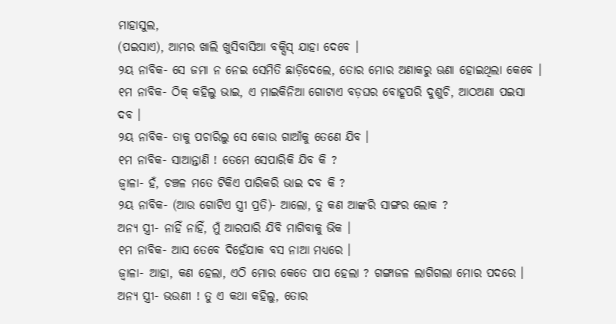ମାହାସୁଲ,
(ପଇସାଏ), ଆମର ଖାଲି ଖୁସିବାସିଆ ବକ୍ସିସ୍ ଯାହା ଦେବେ ।
୨ୟ ନାବିକ- ସେ ଜମା ନ ନେଇ ସେମିତି ଛାଡ଼ିଦେଲେ, ତୋର ମୋର ଅଣାକରୁ ଊଣା ହୋଇଥିଲା କେବେ ।
୧ମ ନାବିକ- ଠିକ୍ କହିଲୁ ଭାଇ, ଏ ମାଇକିନିଆ ଗୋଟାଏ ବଡ଼ଘର ବୋହୂପରି ଦୁଶୁଚି, ଆଠଅଣା ପଇସା ଦବ ।
୨ୟ ନାବିକ- ତାକୁ ପଚାରିଲୁ ସେ କୋଉ ଗାଆଁକୁ ତେଣେ ଯିବ ।
୧ମ ନାବିକ- ସାଆନ୍ତାଣି ! ତେମେ ସେପାରିକି ଯିବ କି ?
ଜ୍ୱାଳା- ହଁ, ଚଞ୍ଚଳ ମତେ ଟିକିଏ ପାରିକରି ଭାଇ ଦବ କି ?
୨ୟ ନାବିକ- (ଆଉ ଗୋଟିଏ ସ୍ତ୍ରୀ ପ୍ରତି)- ଆଲୋ, ତୁ କଣ ଆଙ୍କରି ସାଙ୍ଗର ଲୋକ ?
ଅନ୍ୟ ସ୍ତ୍ରୀ- ନାହିଁ ନାହିଁ, ମୁଁ ଆରପାରି ଯିବି ମାଗିବାକୁ ଭିକ ।
୧ମ ନାବିକ- ଆସ ତେବେ ଦିହେଁଯାକ ବସ ନାଆ ମଧ୍ୟରେ ।
ଜ୍ୱାଳା- ଆହା, କଣ ହେଲା, ଏଠି ମୋର କେତେ ପାପ ହେଲା ? ଗଙ୍ଗାଜଳ ଲାଗିଗଲା ମୋର ପଦରେ ।
ଅନ୍ୟ ସ୍ତ୍ରୀ- ଭଉଣୀ ! ତୁ ଏ କଥା କହିଲୁ, ତୋର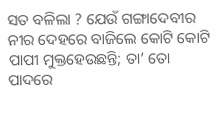ସତ ବଳିଲା ? ଯେଉଁ ଗଙ୍ଗାଦେବୀର ନୀର ଦେହରେ ବାଜିଲେ କୋଟି କୋଟି ପାପୀ ମୁକ୍ତହେଉଛନ୍ତି; ତା’ ତୋ ପାଦରେ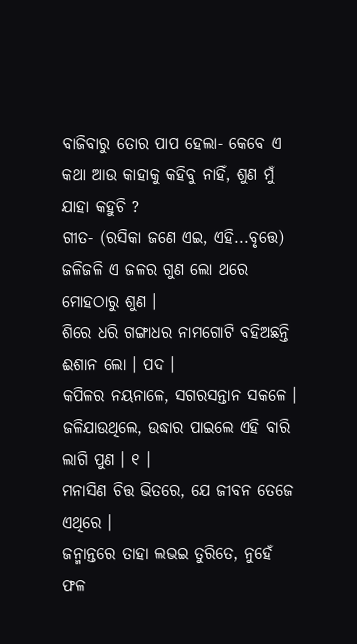ବାଜିବାରୁ ତୋର ପାପ ହେଲା- କେବେ ଏ କଥା ଆଉ କାହାକୁ କହିବୁ ନାହିଁ, ଶୁଣ ମୁଁ ଯାହା କହୁଚି ?
ଗୀତ- (ରସିକା ଜଣେ ଏଇ, ଏହି...ବୃତ୍ତେ)
ଜଳିଜଳି ଏ ଜଳର ଗୁଣ ଲୋ ଥରେ ମୋହଠାରୁ ଶୁଣ ।
ଶିରେ ଧରି ଗଙ୍ଗାଧର ନାମଗୋଟି ବହିଅଛନ୍ତି ଈଶାନ ଲୋ । ପଦ ।
କପିଳର ନୟନାଳେ, ସଗରସନ୍ତାନ ସକଳେ ।
ଜଳିଯାଉଥିଲେ, ଉଦ୍ଧାର ପାଇଲେ ଏହି ବାରି ଲାଗି ପୁଣ । ୧ ।
ମନାସିଣ ଚିତ୍ତ ଭିତରେ, ଯେ ଜୀବନ ତେଜେ ଏଥିରେ ।
ଜନ୍ମାନ୍ତରେ ତାହା ଲଭଇ ତୁରିତେ, ନୁହେଁ ଫଳ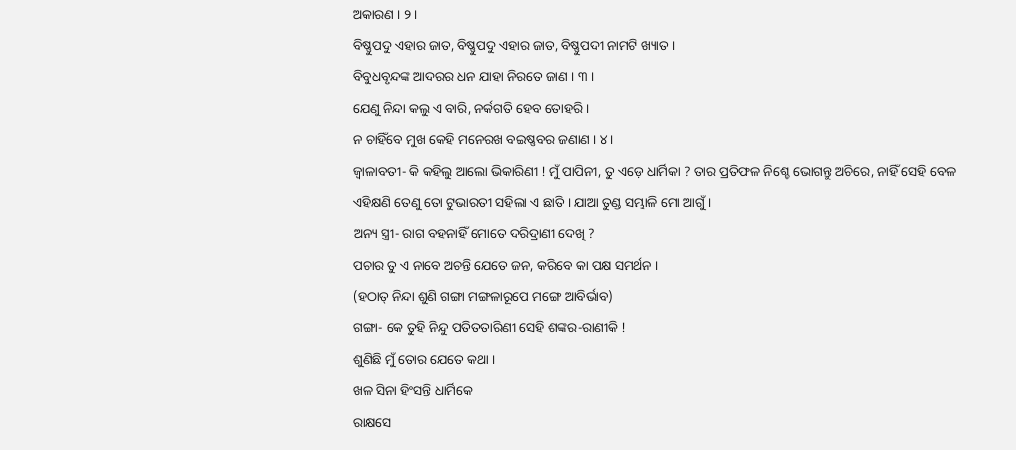ଅକାରଣ । ୨ ।
ବିଷ୍ଣୁପଦୁ ଏହାର ଜାତ, ବିଷ୍ଣୁପଦୁ ଏହାର ଜାତ, ବିଷ୍ଣୁପଦୀ ନାମଟି ଖ୍ୟାତ ।
ବିବୁଧବୃନ୍ଦଙ୍କ ଆଦରର ଧନ ଯାହା ନିରତେ ଜାଣ । ୩ ।
ଯେଣୁ ନିନ୍ଦା କଲୁ ଏ ବାରି, ନର୍କଗତି ହେବ ତୋହରି ।
ନ ଚାହିଁବେ ମୁଖ କେହି ମନେରଖ ବଇଷ୍ଣବର ଜଣାଣ । ୪ ।
ଜ୍ୱାଳାବତୀ- କି କହିଲୁ ଆଲୋ ଭିକାରିଣୀ ! ମୁଁ ପାପିନୀ, ତୁ ଏଡ଼େ ଧାର୍ମିକା ? ତାର ପ୍ରତିଫଳ ନିଶ୍ଚେ ଭୋଗନ୍ତୁ ଅଚିରେ, ନାହିଁ ସେହି ବେଳ ଏହିକ୍ଷଣି ତେଣୁ ତୋ ଟୁଭାରତୀ ସହିଲା ଏ ଛାତି । ଯାଆ ତୁଣ୍ଡ ସମ୍ଭାଳି ମୋ ଆଗୁଁ ।
ଅନ୍ୟ ସ୍ତ୍ରୀ- ରାଗ ବହନାହିଁ ମୋତେ ଦରିଦ୍ରାଣୀ ଦେଖି ?
ପଚାର ତୁ ଏ ନାବେ ଅଚନ୍ତି ଯେତେ ଜନ, କରିବେ କା ପକ୍ଷ ସମର୍ଥନ ।
(ହଠାତ୍ ନିନ୍ଦା ଶୁଣି ଗଙ୍ଗା ମଙ୍ଗଳାରୂପେ ମଙ୍ଗେ ଆବିର୍ଭାବ)
ଗଙ୍ଗା- କେ ତୁହି ନିନ୍ଦୁ ପତିତତାରିଣୀ ସେହି ଶଙ୍କର-ରାଣୀକି !
ଶୁଣିଛି ମୁଁ ତୋର ଯେତେ କଥା ।
ଖଳ ସିନା ହିଂସନ୍ତି ଧାର୍ମିକେ
ରାକ୍ଷସେ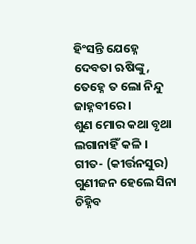ହିଂସନ୍ତି ଯେହ୍ନେ ଦେବତା ଋଷିଙ୍କୁ,
ତେହ୍ନେ ତ ଲୋ ନିନ୍ଦୁ ଜାହ୍ନବୀରେ ।
ଶୁଣ ମୋର କଥା ବୃଥା ଲଗାନାହିଁ କଳି ।
ଗୀତ- (କୀର୍ତ୍ତନସୁର)
ଗୁଣୀଜନ ହେଲେ ସିନା ଚିହ୍ନିବ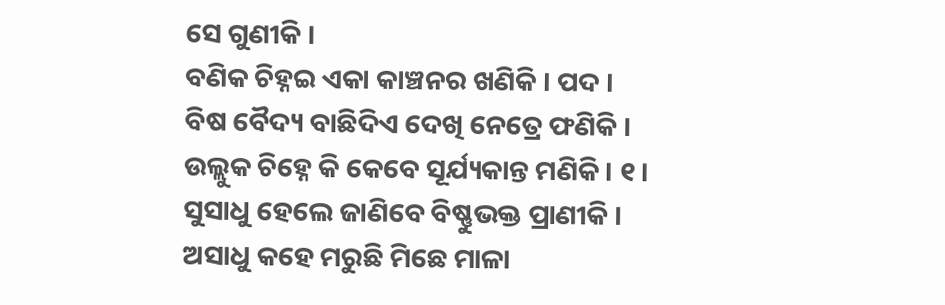ସେ ଗୁଣୀକି ।
ବଣିକ ଚିହ୍ନଇ ଏକା କାଞ୍ଚନର ଖଣିକି । ପଦ ।
ବିଷ ବୈଦ୍ୟ ବାଛିଦିଏ ଦେଖି ନେତ୍ରେ ଫଣିକି ।
ଉଲ୍ଲୁକ ଚିହ୍ନେ କି କେବେ ସୂର୍ଯ୍ୟକାନ୍ତ ମଣିକି । ୧ ।
ସୁସାଧୁ ହେଲେ ଜାଣିବେ ବିଷ୍ଣୁଭକ୍ତ ପ୍ରାଣୀକି ।
ଅସାଧୁ କହେ ମରୁଛି ମିଛେ ମାଳା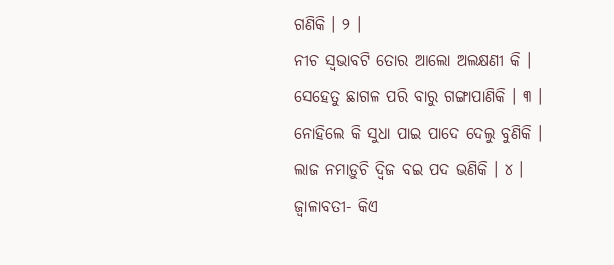ଗଣିକି । ୨ ।
ନୀଚ ସ୍ୱଭାବଟି ତୋର ଆଲୋ ଅଲକ୍ଷଣୀ କି ।
ସେହେତୁ ଛାଗଳ ପରି ବାରୁ ଗଙ୍ଗାପାଣିକି । ୩ ।
ନୋହିଲେ କି ସୁଧା ପାଇ ପାଦେ ଦେଲୁ ବୁଣିକି ।
ଲାଜ ନମାଡ଼ୁଚି ଦ୍ୱିଜ ବଇ ପଦ ଭଣିକି । ୪ ।
ଜ୍ୱାଳାବତୀ- କିଏ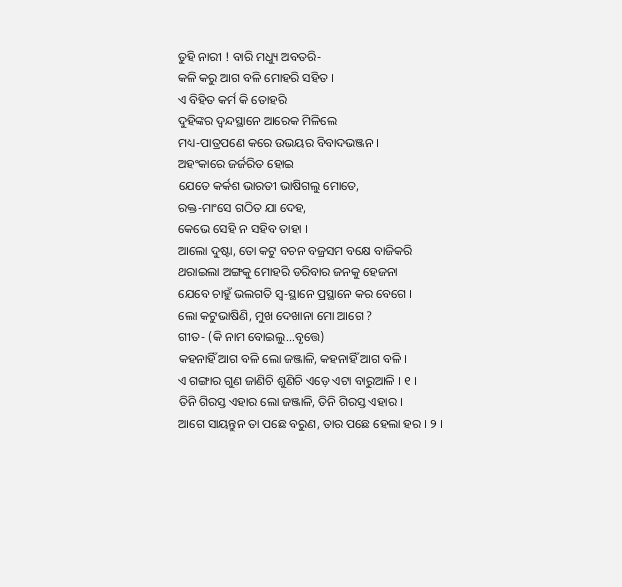ତୁହି ନାରୀ ! ବାରି ମଧ୍ୟୁ ଅବତରି-
କଳି କରୁ ଆଗ ବଳି ମୋହରି ସହିତ ।
ଏ ବିହିତ କର୍ମ କି ତୋହରି
ଦୁହିଙ୍କର ଦ୍ୱନ୍ଦସ୍ଥାନେ ଆରେକ ମିଳିଲେ
ମଧ୍ୟ-ପାତ୍ରପଣେ କରେ ଉଭୟର ବିବାଦଭଞ୍ଜନ ।
ଅହଂକାରେ ଜର୍ଜରିତ ହୋଇ
ଯେତେ କର୍କଶ ଭାରତୀ ଭାଷିଗଲୁ ମୋତେ,
ରକ୍ତ-ମାଂସେ ଗଠିତ ଯା ଦେହ,
କେଭେ ସେହି ନ ସହିବ ତାହା ।
ଆଲୋ ଦୁଷ୍ଟା, ତୋ କଟୁ ବଚନ ବଜ୍ରସମ ବକ୍ଷେ ବାଜିକରି
ଥରାଇଲା ଅଙ୍ଗକୁ ମୋହରି ଡରିବାର ଜନକୁ ହେଜନା
ଯେବେ ଚାହୁଁ ଭଲଗତି ସ୍ୱ-ସ୍ଥାନେ ପ୍ରସ୍ଥାନେ କର ବେଗେ ।
ଲୋ କଟୁଭାଷିଣି, ମୁଖ ଦେଖାନା ମୋ ଆଗେ ?
ଗୀତ- (କି ନାମ ବୋଇଲୁ...ବୃତ୍ତେ)
କହନାହିଁ ଆଗ ବଳି ଲୋ ଜଞ୍ଜାଳି, କହନାହିଁ ଆଗ ବଳି ।
ଏ ଗଙ୍ଗାର ଗୁଣ ଜାଣିଚି ଶୁଣିଚି ଏଡ଼େ ଏଟା ବାରୁଆଳି । ୧ ।
ତିନି ଗିରସ୍ତ ଏହାର ଲୋ ଜଞ୍ଜାଳି, ତିନି ଗିରସ୍ତ ଏହାର ।
ଆଗେ ସାୟନ୍ତୁନ ତା ପଛେ ବରୁଣ, ତାର ପଛେ ହେଲା ହର । ୨ ।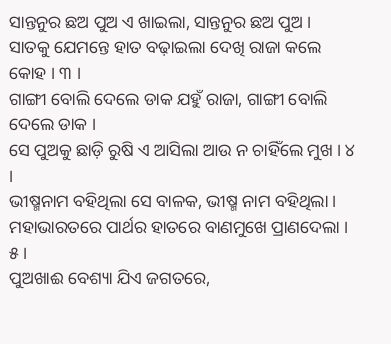ସାନ୍ତନୁର ଛଅ ପୁଅ ଏ ଖାଇଲା, ସାନ୍ତନୁର ଛଅ ପୁଅ ।
ସାତକୁ ଯେମନ୍ତେ ହାତ ବଢ଼ାଇଲା ଦେଖି ରାଜା କଲେ କୋହ । ୩ ।
ଗାଙ୍ଗୀ ବୋଲି ଦେଲେ ଡାକ ଯହୁଁ ରାଜା, ଗାଙ୍ଗୀ ବୋଲି ଦେଲେ ଡାକ ।
ସେ ପୁଅକୁ ଛାଡ଼ି ରୁଷି ଏ ଆସିଲା ଆଉ ନ ଚାହିଁଲେ ମୁଖ । ୪ ।
ଭୀଷ୍ମନାମ ବହିଥିଲା ସେ ବାଳକ, ଭୀଷ୍ମ ନାମ ବହିଥିଲା ।
ମହାଭାରତରେ ପାର୍ଥର ହାତରେ ବାଣମୁଖେ ପ୍ରାଣଦେଲା । ୫ ।
ପୁଅଖାଈ ବେଶ୍ୟା ଯିଏ ଜଗତରେ,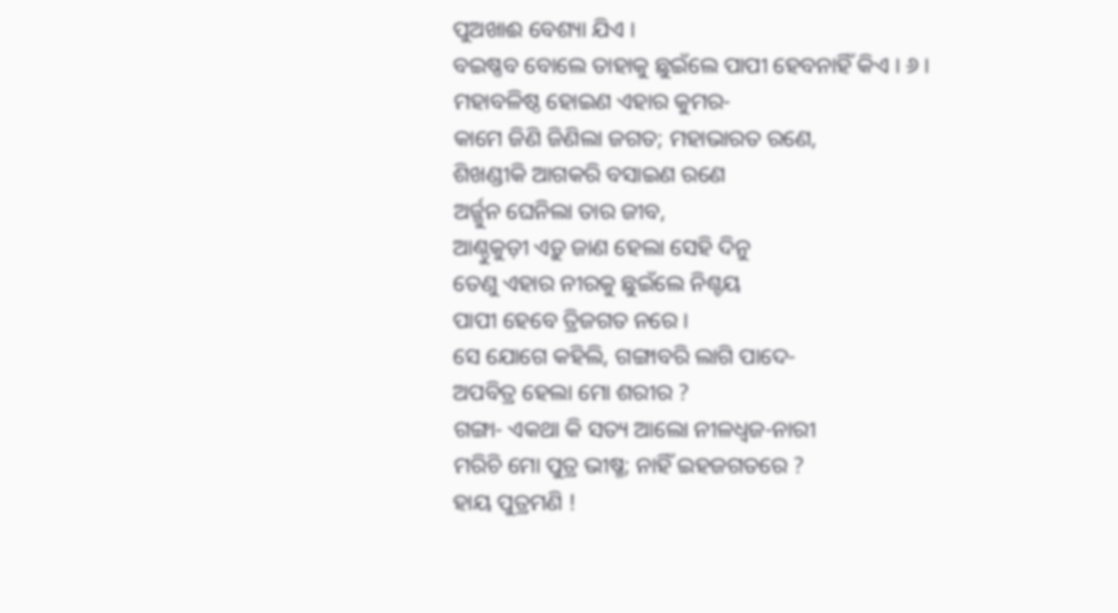ପୁଅଖାଈ ବେଶ୍ୟା ଯିଏ ।
ବଇଷ୍ଣବ ବୋଲେ ତାହାକୁ ଛୁଇଁଲେ ପାପୀ ହେବନାହିଁ କିଏ । ୬ ।
ମହାବଳିଷ୍ଠ ହୋଇଣ ଏହାର କୁମର-
କାମେ ଜିଣି ଜିଣିଲା ଜଗତ; ମହାଭାରତ ରଣେ,
ଶିଖଣ୍ଡୀକି ଆଗକରି ବସାଇଣ ରଣେ
ଅର୍ଜ୍ଜୁନ ଘେନିଲା ତାର ଜୀବ,
ଆଣ୍ଠୁକୁଡ଼ୀ ଏଡ଼ୁ ଜାଣ ହେଲା ସେହି ଦିନୁ
ତେଣୁ ଏହାର ନୀରକୁ ଛୁଇଁଲେ ନିଶ୍ଚୟ
ପାପୀ ହେବେ ତ୍ରିଜଗତ ନରେ ।
ସେ ଯୋଗେ କହିଲି, ଗଙ୍ଗାବରି ଲାଗି ପାଦେ-
ଅପବିତ୍ର ହେଲା ମୋ ଶରୀର ?
ଗଙ୍ଗା- ଏକଥା କି ସତ୍ୟ ଆଲୋ ନୀଳଧ୍ୱଜ-ନାରୀ
ମରିଚି ମୋ ପୁତ୍ର ଭୀଷ୍ମ; ନାହିଁ ଇହଜଗତରେ ?
ହାୟ ପୁତ୍ରମଣି !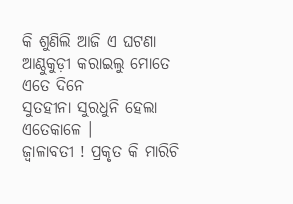କି ଶୁଣିଲି ଆଜି ଏ ଘଟଣା
ଆଣ୍ଠୁକୁଡ଼ୀ କରାଇଲୁ ମୋତେ ଏତେ ଦିନେ
ସୁତହୀନା ସୁରଧୁନି ହେଲା ଏତେକାଳେ ।
ଜ୍ୱାଳାବତୀ ! ପ୍ରକୃତ କି ମାରିଚି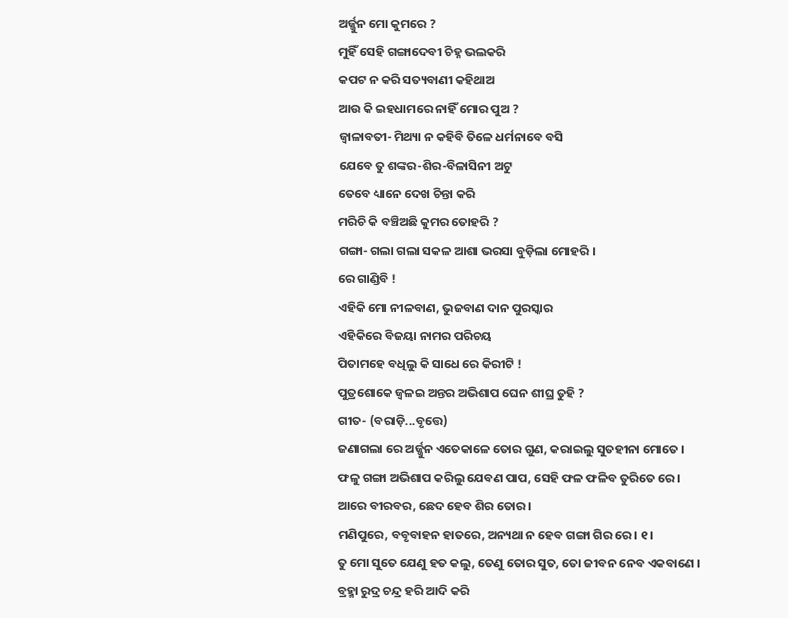ଅର୍ଜ୍ଜୁନ ମୋ କୁମରେ ?
ମୁହିଁ ସେହି ଗଙ୍ଗାଦେବୀ ଚିହ୍ନ ଭଲକରି
କପଟ ନ କରି ସତ୍ୟବାଣୀ କହିଥାଅ
ଆଉ କି ଇହଧାମରେ ନାହିଁ ମୋର ପୁଅ ?
ଜ୍ୱାଳାବତୀ- ମିଥ୍ୟା ନ କହିବି ତିଳେ ଧର୍ମନାବେ ବସି
ଯେବେ ତୁ ଶଙ୍କର-ଶିର-ବିଳାସିନୀ ଅଟୁ
ତେବେ ଧ୍ୟାନେ ଦେଖ ଚିନ୍ତା କରି
ମରିଚି କି ବଞ୍ଚିଅଛି କୁମର ତୋହରି ?
ଗଙ୍ଗା- ଗଲା ଗଲା ସକଳ ଆଶା ଭରସା ବୁଡ଼ିଲା ମୋହରି ।
ରେ ଗାଣ୍ଡିବି !
ଏହିକି ମୋ ନୀଳବାଣ, ଭୁଜବାଣ ଦାନ ପୁରସ୍କାର
ଏହିକିରେ ବିଜୟା ନାମର ପରିଚୟ
ପିତାମହେ ବଧିଲୁ କି ସାଧେ ରେ କିରୀଟି !
ପୁତ୍ରଶୋକେ ଜ୍ୱଳଇ ଅନ୍ତର ଅଭିଶାପ ଘେନ ଶୀଘ୍ର ତୁହି ?
ଗୀତ- (ବରାଡ଼ି...ବୃତ୍ତେ)
ଜଣାଗଲା ରେ ଅର୍ଜ୍ଜୁନ ଏତେକାଳେ ତୋର ଗୁଣ, କରାଇଲୁ ସୁତହୀନା ମୋତେ ।
ଫଳୁ ଗଙ୍ଗା ଅଭିଶାପ କରିଲୁ ଯେବଣ ପାପ, ସେହି ଫଳ ଫଳିବ ତୁରିତେ ରେ ।
ଆରେ ବୀରବର, ଛେଦ ହେବ ଶିର ତୋର ।
ମଣିପୁରେ, ବବୃବାହନ ହାତରେ, ଅନ୍ୟଥା ନ ହେବ ଗଙ୍ଗା ଗିର ରେ । ୧ ।
ତୁ ମୋ ସୁତେ ଯେଣୁ ହତ କଲୁ, ତେଣୁ ତୋର ସୁତ, ତୋ ଜୀବନ ନେବ ଏକବାଣେ ।
ବ୍ରହ୍ମା ରୁଦ୍ର ଚନ୍ଦ୍ର ହରି ଆଦି କରି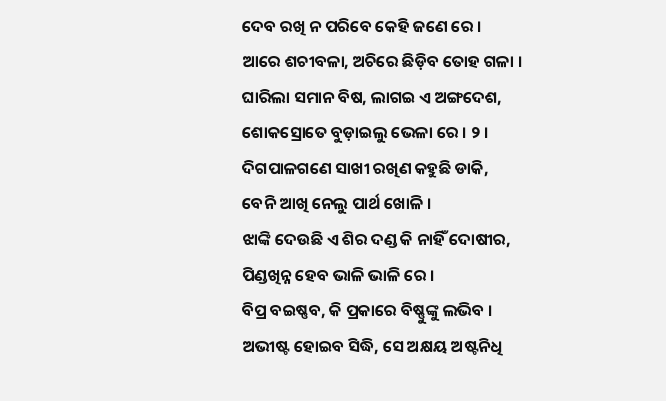ଦେବ ରଖି ନ ପରିବେ କେହି ଜଣେ ରେ ।
ଆରେ ଶଚୀବଳା, ଅଚିରେ ଛିଡ଼ିବ ତୋହ ଗଳା ।
ଘାରିଲା ସମାନ ବିଷ, ଲାଗଇ ଏ ଅଙ୍ଗଦେଶ, ଶୋକସ୍ରୋତେ ବୁଡ଼ାଇଲୁ ଭେଳା ରେ । ୨ ।
ଦିଗପାଳଗଣେ ସାଖୀ ରଖିଣ କହୁଛି ଡାକି, ବେନି ଆଖି ନେଲୁ ପାର୍ଥ ଖୋଳି ।
ଝାଙ୍କି ଦେଉଛି ଏ ଶିର ଦଣ୍ଡ କି ନାହିଁ ଦୋଷୀର, ପିଣ୍ଡଖିନ୍ନ ହେବ ଭାଳି ଭାଳି ରେ ।
ବିପ୍ର ବଇଷ୍ଣବ, କି ପ୍ରକାରେ ବିଷ୍ଣୁଙ୍କୁ ଲଭିବ ।
ଅଭୀଷ୍ଟ ହୋଇବ ସିଦ୍ଧି, ସେ ଅକ୍ଷୟ ଅଷ୍ଟନିଧି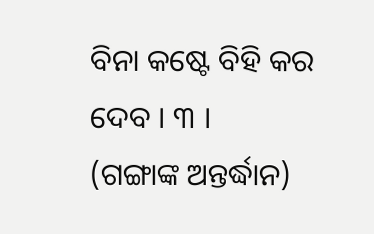ବିନା କଷ୍ଟେ ବିହି କର ଦେବ । ୩ ।
(ଗଙ୍ଗାଙ୍କ ଅନ୍ତର୍ଦ୍ଧାନ)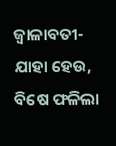ଜ୍ୱାଳାବତୀ- ଯାହା ହେଉ, ବିଷେ ଫଳିଲା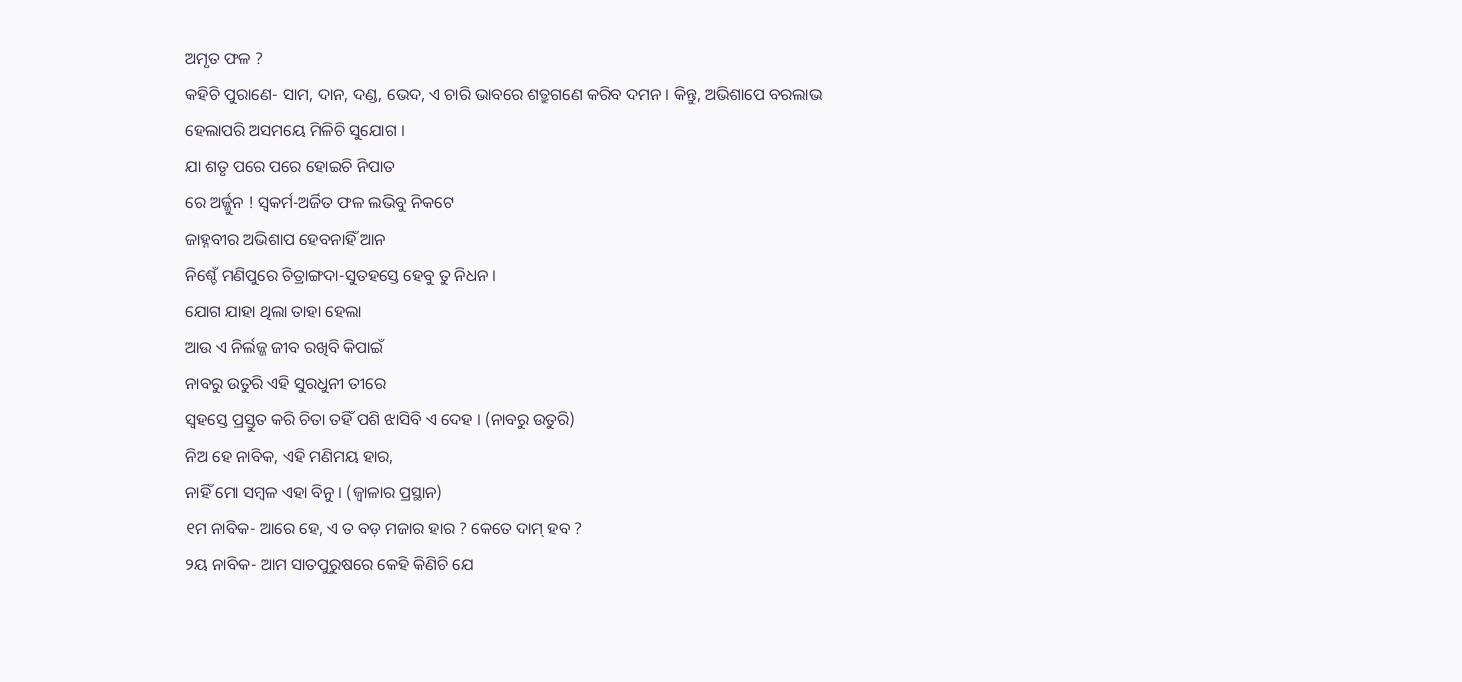ଅମୃତ ଫଳ ?
କହିଚି ପୁରାଣେ- ସାମ, ଦାନ, ଦଣ୍ଡ, ଭେଦ, ଏ ଚାରି ଭାବରେ ଶତ୍ରୁଗଣେ କରିବ ଦମନ । କିନ୍ତୁ, ଅଭିଶାପେ ବରଲାଭ ହେଲାପରି ଅସମୟେ ମିଳିଚି ସୁଯୋଗ ।
ଯା ଶତୃ ପରେ ପରେ ହୋଇଚି ନିପାତ
ରେ ଅର୍ଜ୍ଜୁନ ! ସ୍ୱକର୍ମ-ଅର୍ଜିତ ଫଳ ଲଭିବୁ ନିକଟେ
ଜାହ୍ନବୀର ଅଭିଶାପ ହେବନାହିଁ ଆନ
ନିଶ୍ଚେଁ ମଣିପୁରେ ଚିତ୍ରାଙ୍ଗଦା-ସୁତହସ୍ତେ ହେବୁ ତୁ ନିଧନ ।
ଯୋଗ ଯାହା ଥିଲା ତାହା ହେଲା
ଆଉ ଏ ନିର୍ଲଜ୍ଜ ଜୀବ ରଖିବି କିପାଇଁ
ନାବରୁ ଉତୁରି ଏହି ସୁରଧୁନୀ ତୀରେ
ସ୍ୱହସ୍ତେ ପ୍ରସ୍ତୁତ କରି ଚିତା ତହିଁ ପଶି ଝାସିବି ଏ ଦେହ । (ନାବରୁ ଉତୁରି)
ନିଅ ହେ ନାବିକ, ଏହି ମଣିମୟ ହାର,
ନାହିଁ ମୋ ସମ୍ବଳ ଏହା ବିନୁ । (ଜ୍ୱାଳାର ପ୍ରସ୍ଥାନ)
୧ମ ନାବିକ- ଆରେ ହେ, ଏ ତ ବଡ଼ ମଜାର ହାର ? କେତେ ଦାମ୍ ହବ ?
୨ୟ ନାବିକ- ଆମ ସାତପୁରୁଷରେ କେହି କିଣିଚି ଯେ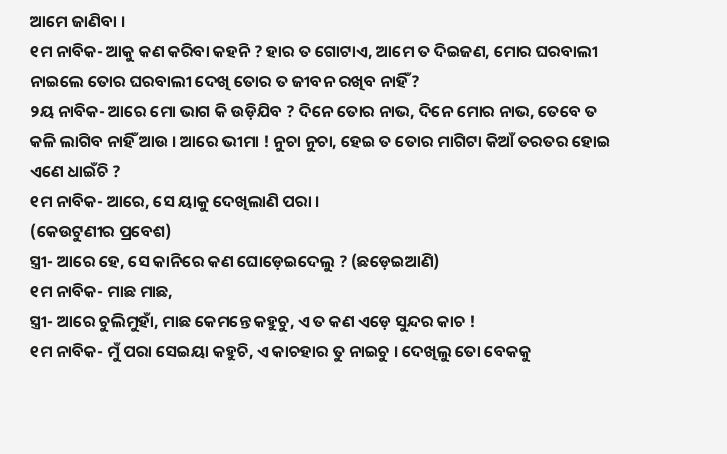ଆମେ ଜାଣିବା ।
୧ମ ନାବିକ- ଆକୁ କଣ କରିବା କହନି ? ହାର ତ ଗୋଟାଏ, ଆମେ ତ ଦିଇଜଣ, ମୋର ଘରବାଲୀ ନାଇଲେ ତୋର ଘରବାଲୀ ଦେଖି ତୋର ତ ଜୀବନ ରଖିବ ନାହିଁ ?
୨ୟ ନାବିକ- ଆରେ ମୋ ଭାଗ କି ଉଡ଼ିଯିବ ? ଦିନେ ତୋର ନାଭ, ଦିନେ ମୋର ନାଭ, ତେବେ ତ କଳି ଲାଗିବ ନାହିଁ ଆଉ । ଆରେ ଭୀମା ! ନୁଚା ନୁଚା, ହେଇ ତ ତୋର ମାଗିଟା କିଆଁ ତରତର ହୋଇ ଏଣେ ଧାଇଁଚି ?
୧ମ ନାବିକ- ଆରେ, ସେ ୟାକୁ ଦେଖିଲାଣି ପରା ।
(କେଉଟୁଣୀର ପ୍ରବେଶ)
ସ୍ତ୍ରୀ- ଆରେ ହେ, ସେ କାନିରେ କଣ ଘୋଡ଼େଇଦେଲୁ ? (ଛଡ଼େଇଆଣି)
୧ମ ନାବିକ- ମାଛ ମାଛ,
ସ୍ତ୍ରୀ- ଆରେ ଚୁଲିମୁହାଁ, ମାଛ କେମନ୍ତେ କହୁଚୁ, ଏ ତ କଣ ଏଡ଼େ ସୁନ୍ଦର କାଚ !
୧ମ ନାବିକ- ମୁଁ ପରା ସେଇୟା କହୁଚି, ଏ କାଚହାର ତୁ ନାଇଚୁ । ଦେଖିଲୁ ତୋ ବେକକୁ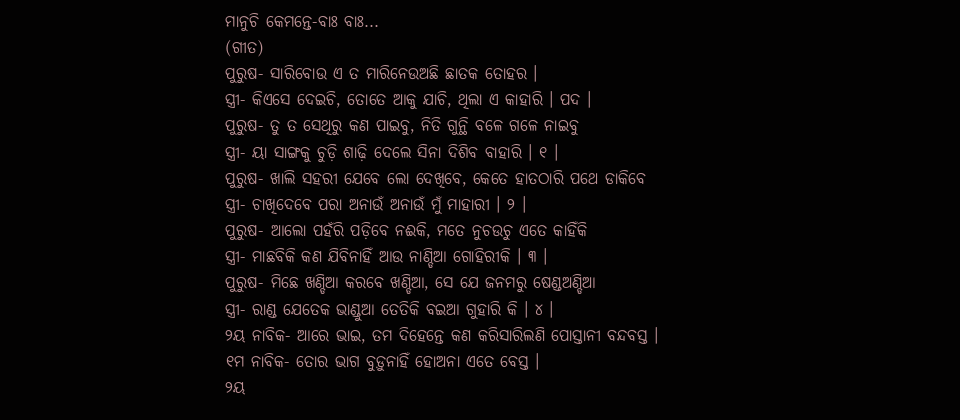ମାନୁଚି କେମନ୍ତେ-ବାଃ ବାଃ...
(ଗୀତ)
ପୁରୁଷ- ସାରିବୋଉ ଏ ତ ମାରିନେଉଅଛି ଛାତକ ତୋହର ।
ସ୍ତ୍ରୀ- କିଏସେ ଦେଇଚି, ତୋତେ ଆକୁ ଯାଚି, ଥିଲା ଏ କାହାରି । ପଦ ।
ପୁରୁଷ- ତୁ ତ ସେଥିରୁ କଣ ପାଇବୁ, ନିତି ଗୁନ୍ଥି ବଳେ ଗଳେ ନାଇବୁ
ସ୍ତ୍ରୀ- ୟା ସାଙ୍ଗକୁ ଚୁଡ଼ି ଶାଢ଼ି ଦେଲେ ସିନା ଦିଶିବ ବାହାରି । ୧ ।
ପୁରୁଷ- ଖାଲି ସହରୀ ଯେବେ ଲୋ ଦେଖିବେ, କେତେ ହାତଠାରି ପଥେ ଡାକିବେ
ସ୍ତ୍ରୀ- ଚାଖିଦେବେ ପରା ଅନାଉଁ ଅନାଉଁ ମୁଁ ମାହାରୀ । ୨ ।
ପୁରୁଷ- ଆଲୋ ପହଁରି ପଡ଼ିବେ ନଈକି, ମତେ ନୁଚଉଚୁ ଏତେ କାହିଁକି
ସ୍ତ୍ରୀ- ମାଛବିକି କଣ ଯିବିନାହିଁ ଆଉ ନାଣ୍ଡିଆ ଗୋହିରୀକି । ୩ ।
ପୁରୁଷ- ମିଛେ ଖଣ୍ଡିଆ କରବେ ଖଣ୍ଡିଆ, ସେ ଯେ ଜନମରୁ ଷେଣ୍ଡଅଣ୍ଡିଆ
ସ୍ତ୍ରୀ- ରାଣ୍ଡ ଯେତେକ ଭାଣ୍ଡୁଆ ତେତିକି ବଇଆ ଗୁହାରି କି । ୪ ।
୨ୟ ନାବିକ- ଆରେ ଭାଇ, ତମ ଦିହେନ୍ତେ କଣ କରିସାରିଲଣି ପୋସ୍ତାନୀ ବନ୍ଦବସ୍ତ ।
୧ମ ନାବିକ- ତୋର ଭାଗ ବୁଡ଼ୁନାହିଁ ହୋଅନା ଏତେ ବେସ୍ତ ।
୨ୟ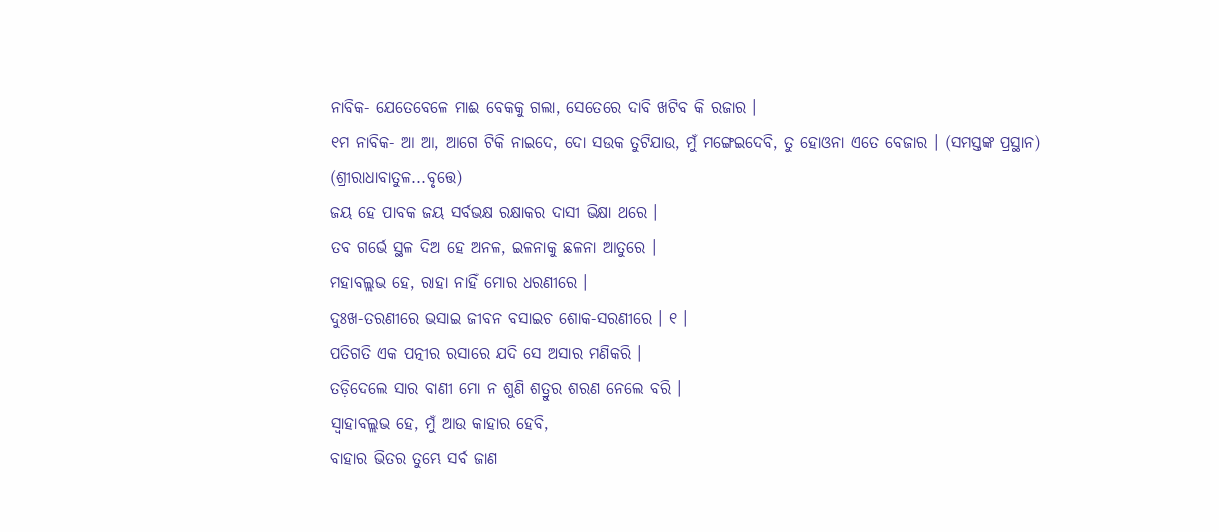ନାବିକ- ଯେତେବେଳେ ମାଈ ବେକକୁ ଗଲା, ସେତେରେ ଦାବି ଖଟିବ କି ରଜାର ।
୧ମ ନାବିକ- ଆ ଆ, ଆଗେ ଟିକି ନାଇଦେ, ଦୋ ସଉକ ତୁଟିଯାଉ, ମୁଁ ମଙ୍ଗେଇଦେବି, ତୁ ହୋଓନା ଏତେ ବେଜାର । (ସମସ୍ତଙ୍କ ପ୍ରସ୍ଥାନ)
(ଶ୍ରୀରାଧାବାତୁଳ...ବୃତ୍ତେ)
ଜୟ ହେ ପାବକ ଜୟ ସର୍ବଭକ୍ଷ ରକ୍ଷାକର ଦାସୀ ଭିକ୍ଷା ଥରେ ।
ତବ ଗର୍ଭେ ସ୍ଥଳ ଦିଅ ହେ ଅନଳ, ଇଳନାକୁ ଛଳନା ଆତୁରେ ।
ମହାବଲ୍ଲଭ ହେ, ରାହା ନାହିଁ ମୋର ଧରଣୀରେ ।
ଦୁଃଖ-ତରଣୀରେ ଭସାଇ ଜୀବନ ବସାଇଚ ଶୋକ-ସରଣୀରେ । ୧ ।
ପତିଗତି ଏକ ପତ୍ନୀର ରସାରେ ଯଦି ସେ ଅସାର ମଣିକରି ।
ତଡ଼ିଦେଲେ ସାର ବାଣୀ ମୋ ନ ଶୁଣି ଶତ୍ରୁର ଶରଣ ନେଲେ ବରି ।
ସ୍ୱାହାବଲ୍ଲଭ ହେ, ମୁଁ ଆଉ କାହାର ହେବି,
ବାହାର ଭିତର ତୁମ୍ଭେ ସର୍ବ ଜାଣ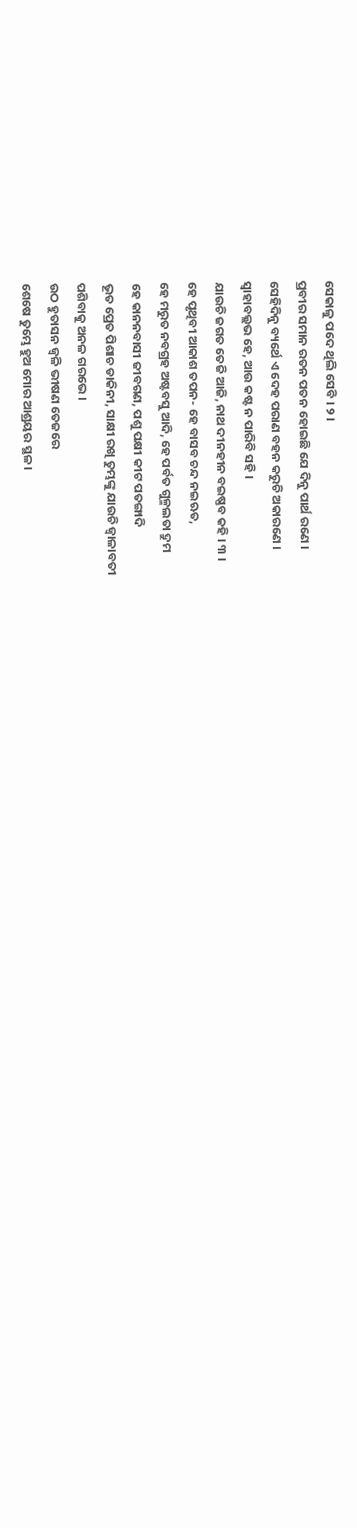ସେକାଳୁ ପଦେ ଥିଲି ସେବି । ୨ ।
ପ୍ରବୀର ସମାନ ରତନ ପତନ ହୋଇଛି ଯେ ଦିନୁ ପାର୍ଥ ରଣେ ।
ସେହିଦିନୁ ବ୍ୟର୍ଥେ ଏ ଦେହ ପରାଣ ବହନ କରୁଚି ଅକାରଣେ ।
ସ୍ୱାହାବଲ୍ଲଭ ହେ, ଆଉ କଷ୍ଟ ନ ପାରିବି ସହି ।
ଯାଉଚି ଜଗତ ତେଜି ଆଜି, ନାଥ ଦୀନହୀନ ବଇଷ୍ଣବ କହି । ୩ ।
ହେ ପୃଥିବୀ ଆକାଶ ତପନ- ହେ ବାସବ ଚନ୍ଦ ନଇଋତ,
ହେ ମରୁତ ନବଗ୍ରହ ଅଷ୍ଟବସୁ ଆଦି, ହେ ପର୍ବତ ଗୁଳ୍ମଲତା ଦ୍ରୁମ
ହେ କାନନବାସୀ ଜୀବଗଣ, ପଶୁ ପକ୍ଷୀ କୀଟ ପତଙ୍ଗାଦି
ଭୂତ ପ୍ରେତ ପିଶାଚ ଡାକିନୀ, ସାକ୍ଷୀ ରଖି ତୁମ୍ଭଙ୍କୁ ଯାଉଚି ଜ୍ୱାଳାବତୀ
ପଶିବାକୁ ଅନଳ ଗରଭେ ।
ଉଠ ହୁତାସନ ଜ୍ୱଳି ଭୀଷଣ ତେଜରେ
ଶେଷେ ତୁମ୍ଭେ ହୁଅ ମୋର ଆଶ୍ରୟର ସ୍ଥଳ ।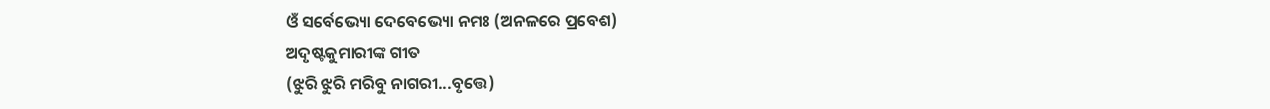ଓଁ ସର୍ବେଭ୍ୟୋ ଦେବେଭ୍ୟୋ ନମଃ (ଅନଳରେ ପ୍ରବେଶ)
ଅଦୃଷ୍ଟକୁମାରୀଙ୍କ ଗୀତ
(ଝୁରି ଝୁରି ମରିବୁ ନାଗରୀ...ବୃତ୍ତେ)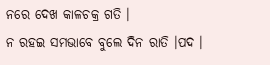ନରେ ଦେଖ କାଳଚକ୍ର ଗତି ।
ନ ରହଇ ସମଭାବେ ବୁଲେ ଦିନ ରାତି ।ପଦ ।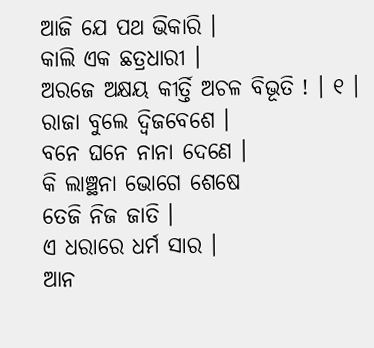ଆଜି ଯେ ପଥ ଭିକାରି ।
କାଲି ଏକ ଛତ୍ରଧାରୀ ।
ଅରଜେ ଅକ୍ଷୟ କୀର୍ତ୍ତି ଅଚଳ ବିଭୂତି ! । ୧ ।
ରାଜା ବୁଲେ ଦ୍ୱିଜବେଶେ ।
ବନେ ଘନେ ନାନା ଦେଣେ ।
କି ଲାଞ୍ଛନା ଭୋଗେ ଶେଷେ
ତେଜି ନିଜ ଜାତି ।
ଏ ଧରାରେ ଧର୍ମ ସାର ।
ଆନ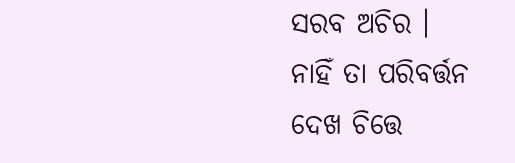ସରବ ଅଚିର ।
ନାହିଁ ତା ପରିବର୍ତ୍ତନ
ଦେଖ ଚିତ୍ତେ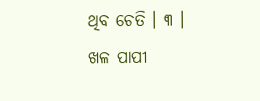ଥିବ ଚେତି । ୩ ।
ଖଳ ପାପୀ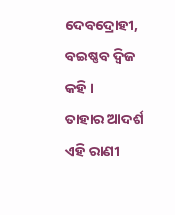ଦେବଦ୍ରୋହୀ, ବଇଷ୍ଣବ ଦ୍ୱିଜ କହି ।
ତାହାର ଆଦର୍ଶ ଏହି ରାଣୀ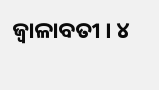ଜ୍ୱାଳାବତୀ । ୪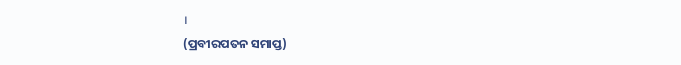।
(ପ୍ରବୀରପତନ ସମାପ୍ତ)